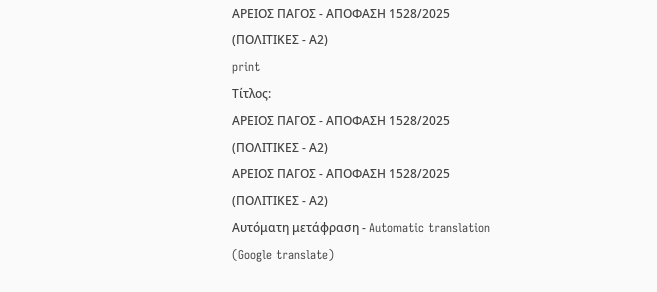ΑΡΕΙΟΣ ΠΑΓΟΣ - ΑΠΟΦΑΣΗ 1528/2025 (ΠΟΛΙΤΙΚΕΣ - Α2)
print
Τίτλος:
ΑΡΕΙΟΣ ΠΑΓΟΣ - ΑΠΟΦΑΣΗ 1528/2025 (ΠΟΛΙΤΙΚΕΣ - Α2)
ΑΡΕΙΟΣ ΠΑΓΟΣ - ΑΠΟΦΑΣΗ 1528/2025 (ΠΟΛΙΤΙΚΕΣ - Α2)
Αυτόματη μετάφραση - Automatic translation (Google translate)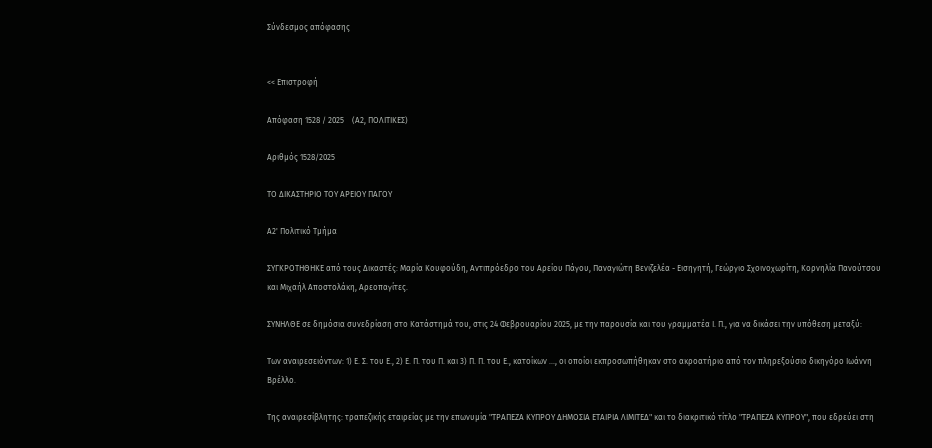Σύνδεσμος απόφασης


<< Επιστροφή

Απόφαση 1528 / 2025    (Α2, ΠΟΛΙΤΙΚΕΣ)

Αριθμός 1528/2025

ΤΟ ΔΙΚΑΣΤΗΡΙΟ ΤΟΥ ΑΡΕΙΟΥ ΠΑΓΟΥ

Α2' Πολιτικό Τμήμα

ΣΥΓΚΡΟΤΗΘΗΚΕ από τους Δικαστές: Μαρία Κουφούδη, Αντιπρόεδρο του Αρείου Πάγου, Παναγιώτη Βενιζελέα - Εισηγητή, Γεώργιο Σχοινοχωρίτη, Κορνηλία Πανούτσου και Μιχαήλ Αποστολάκη, Αρεοπαγίτες.

ΣΥΝΗΛΘΕ σε δημόσια συνεδρίαση στο Κατάστημά του, στις 24 Φεβρουαρίου 2025, με την παρουσία και του γραμματέα Ι. Π., για να δικάσει την υπόθεση μεταξύ:

Των αναιρεσειόντων: 1) Ε. Σ. του Ε., 2) Ε. Π. του Π. και 3) Π. Π. του Ε., κατοίκων ..., οι οποίοι εκπροσωπήθηκαν στο ακροατήριο από τον πληρεξούσιο δικηγόρο Ιωάννη Βρέλλο.

Της αναιρεσίβλητης: τραπεζικής εταιρείας με την επωνυμία "ΤΡΑΠΕΖΑ ΚΥΠΡΟΥ ΔΗΜΟΣΙΑ ΕΤΑΙΡΙΑ ΛΙΜΙΤΕΔ" και το διακριτικό τίτλο "ΤΡΑΠΕΖΑ ΚΥΠΡΟΥ", που εδρεύει στη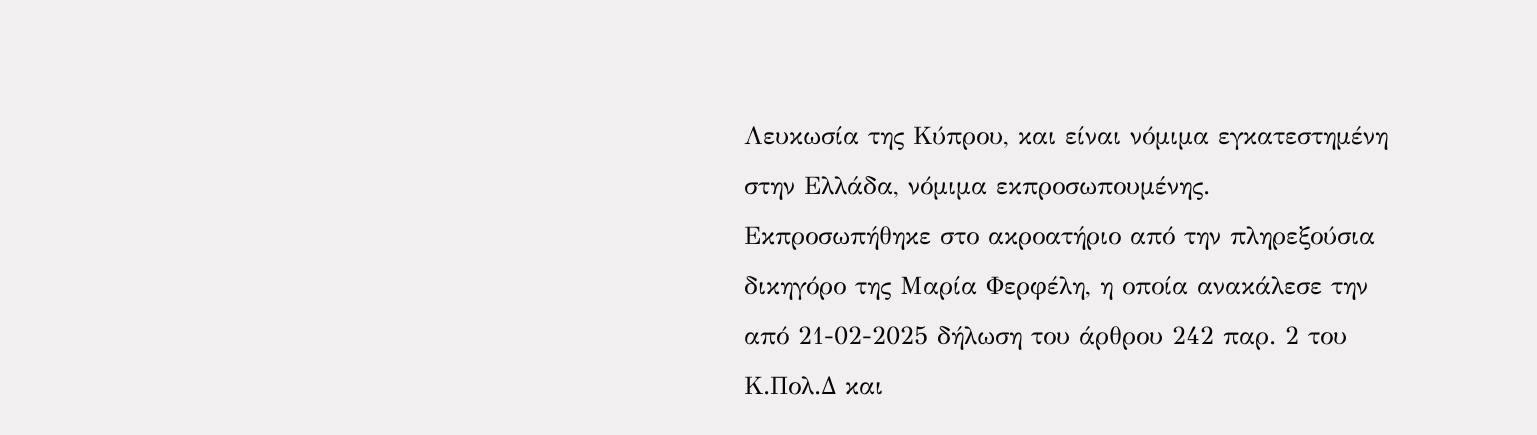Λευκωσία της Κύπρου, και είναι νόμιμα εγκατεστημένη στην Ελλάδα, νόμιμα εκπροσωπουμένης. Εκπροσωπήθηκε στο ακροατήριο από την πληρεξούσια δικηγόρο της Μαρία Φερφέλη, η οποία ανακάλεσε την από 21-02-2025 δήλωση του άρθρου 242 παρ. 2 του Κ.Πολ.Δ και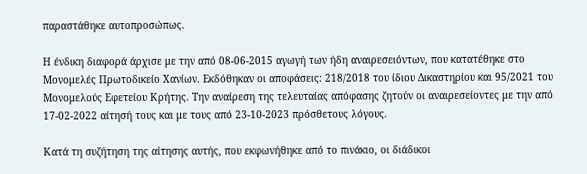παραστάθηκε αυτοπροσώπως.

Η ένδικη διαφορά άρχισε με την από 08-06-2015 αγωγή των ήδη αναιρεσειόντων, που κατατέθηκε στο Μονομελές Πρωτοδικείο Χανίων. Εκδόθηκαν οι αποφάσεις: 218/2018 του ίδιου Δικαστηρίου και 95/2021 του Μονομελούς Εφετείου Κρήτης. Την αναίρεση της τελευταίας απόφασης ζητούν οι αναιρεσείοντες με την από 17-02-2022 αίτησή τους και με τους από 23-10-2023 πρόσθετους λόγους.

Κατά τη συζήτηση της αίτησης αυτής, που εκφωνήθηκε από το πινάκιο, οι διάδικοι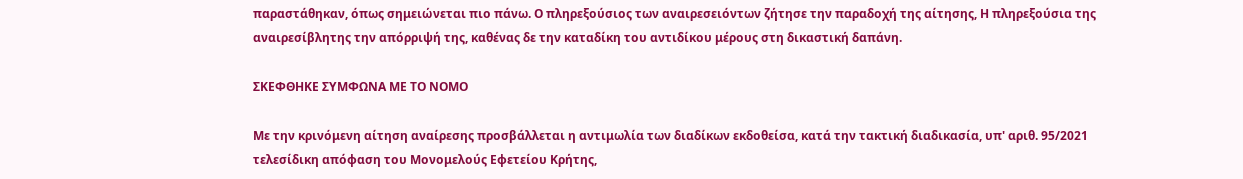παραστάθηκαν, όπως σημειώνεται πιο πάνω. Ο πληρεξούσιος των αναιρεσειόντων ζήτησε την παραδοχή της αίτησης, Η πληρεξούσια της αναιρεσίβλητης την απόρριψή της, καθένας δε την καταδίκη του αντιδίκου μέρους στη δικαστική δαπάνη.

ΣΚΕΦΘΗΚΕ ΣΥΜΦΩΝΑ ΜΕ ΤΟ ΝΟΜΟ

Με την κρινόμενη αίτηση αναίρεσης προσβάλλεται η αντιμωλία των διαδίκων εκδοθείσα, κατά την τακτική διαδικασία, υπ' αριθ. 95/2021 τελεσίδικη απόφαση του Μονομελούς Εφετείου Κρήτης,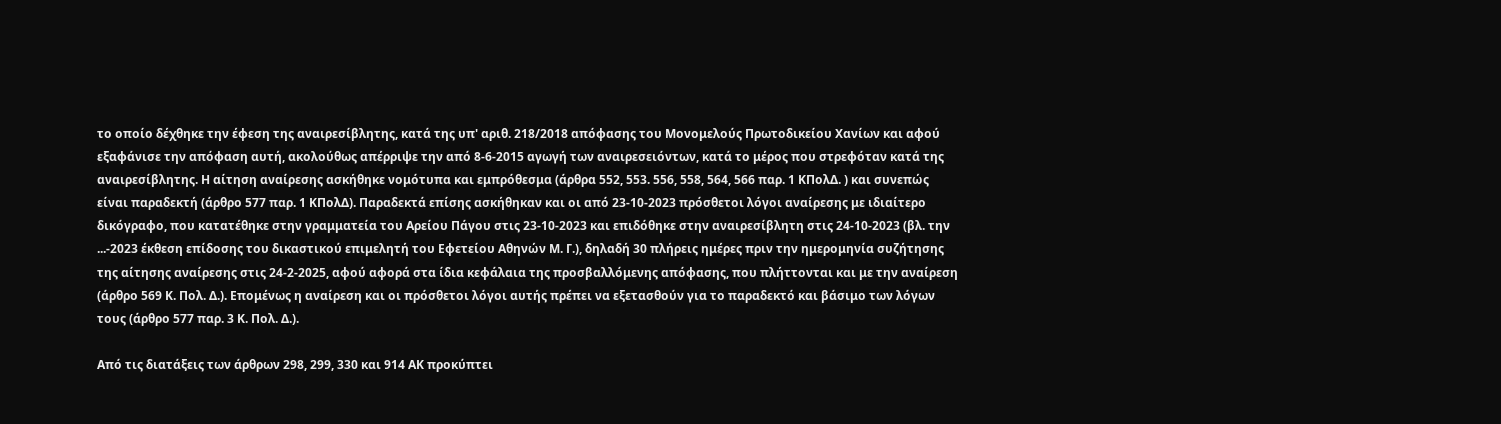το οποίο δέχθηκε την έφεση της αναιρεσίβλητης, κατά της υπ' αριθ. 218/2018 απόφασης του Μονομελούς Πρωτοδικείου Χανίων και αφού εξαφάνισε την απόφαση αυτή, ακολούθως απέρριψε την από 8-6-2015 αγωγή των αναιρεσειόντων, κατά το μέρος που στρεφόταν κατά της αναιρεσίβλητης. Η αίτηση αναίρεσης ασκήθηκε νομότυπα και εμπρόθεσμα (άρθρα 552, 553. 556, 558, 564, 566 παρ. 1 ΚΠολΔ. ) και συνεπώς είναι παραδεκτή (άρθρο 577 παρ. 1 ΚΠολΔ). Παραδεκτά επίσης ασκήθηκαν και οι από 23-10-2023 πρόσθετοι λόγοι αναίρεσης με ιδιαίτερο δικόγραφο, που κατατέθηκε στην γραμματεία του Αρείου Πάγου στις 23-10-2023 και επιδόθηκε στην αναιρεσίβλητη στις 24-10-2023 (βλ. την ...-2023 έκθεση επίδοσης του δικαστικού επιμελητή του Εφετείου Αθηνών Μ. Γ.), δηλαδή 30 πλήρεις ημέρες πριν την ημερομηνία συζήτησης της αίτησης αναίρεσης στις 24-2-2025, αφού αφορά στα ίδια κεφάλαια της προσβαλλόμενης απόφασης, που πλήττονται και με την αναίρεση (άρθρο 569 Κ. Πολ. Δ.). Επομένως η αναίρεση και οι πρόσθετοι λόγοι αυτής πρέπει να εξετασθούν για το παραδεκτό και βάσιμο των λόγων τους (άρθρο 577 παρ. 3 Κ. Πολ. Δ.).

Από τις διατάξεις των άρθρων 298, 299, 330 και 914 ΑΚ προκύπτει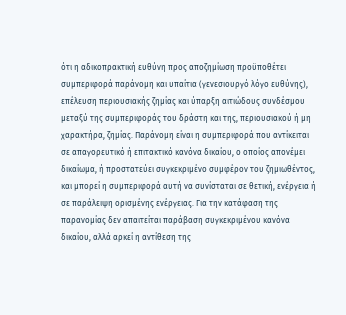ότι η αδικοπρακτική ευθύνη προς αποζημίωση προϋποθέτει συμπεριφορά παράνομη και υπαίτια (γενεσιουργό λόγο ευθύνης), επέλευση περιουσιακής ζημίας και ύπαρξη αιτιώδους συνδέσμου μεταξύ της συμπεριφοράς του δράστη και της, περιουσιακού ή μη χαρακτήρα, ζημίας. Παράνομη είναι η συμπεριφορά που αντίκειται σε απαγορευτικό ή επιτακτικό κανόνα δικαίου, ο οποίος απονέμει δικαίωμα, ή προστατεύει συγκεκριμένο συμφέρον του ζημιωθέντος, και μπορεί η συμπεριφορά αυτή να συνίσταται σε θετική, ενέργεια ή σε παράλειψη ορισμένης ενέργειας. Για την κατάφαση της παρανομίας δεν απαιτείται παράβαση συγκεκριμένου κανόνα δικαίου, αλλά αρκεί η αντίθεση της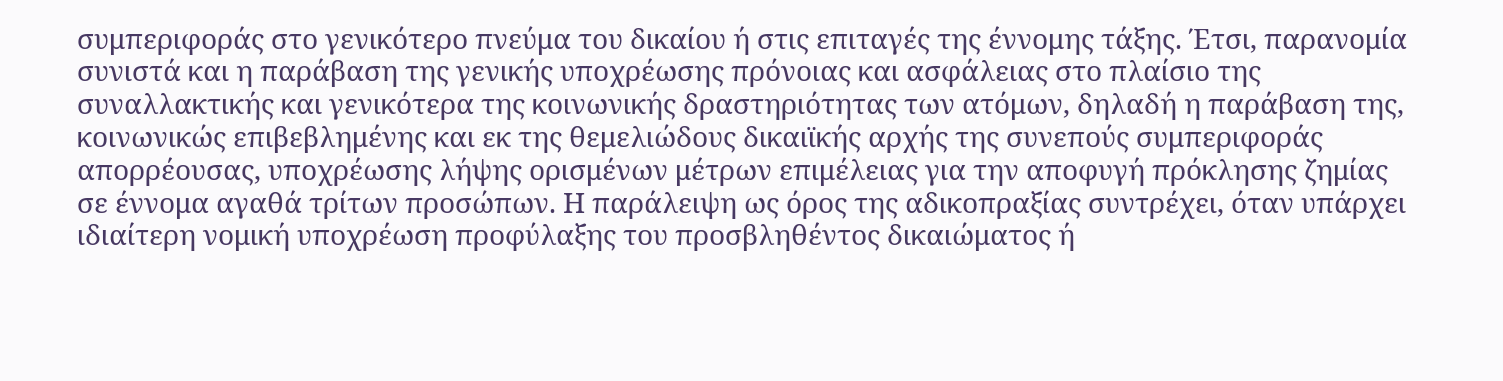συμπεριφοράς στο γενικότερο πνεύμα του δικαίου ή στις επιταγές της έννομης τάξης. Έτσι, παρανομία συνιστά και η παράβαση της γενικής υποχρέωσης πρόνοιας και ασφάλειας στο πλαίσιο της συναλλακτικής και γενικότερα της κοινωνικής δραστηριότητας των ατόμων, δηλαδή η παράβαση της, κοινωνικώς επιβεβλημένης και εκ της θεμελιώδους δικαιϊκής αρχής της συνεπούς συμπεριφοράς απορρέουσας, υποχρέωσης λήψης ορισμένων μέτρων επιμέλειας για την αποφυγή πρόκλησης ζημίας σε έννομα αγαθά τρίτων προσώπων. Η παράλειψη ως όρος της αδικοπραξίας συντρέχει, όταν υπάρχει ιδιαίτερη νομική υποχρέωση προφύλαξης του προσβληθέντος δικαιώματος ή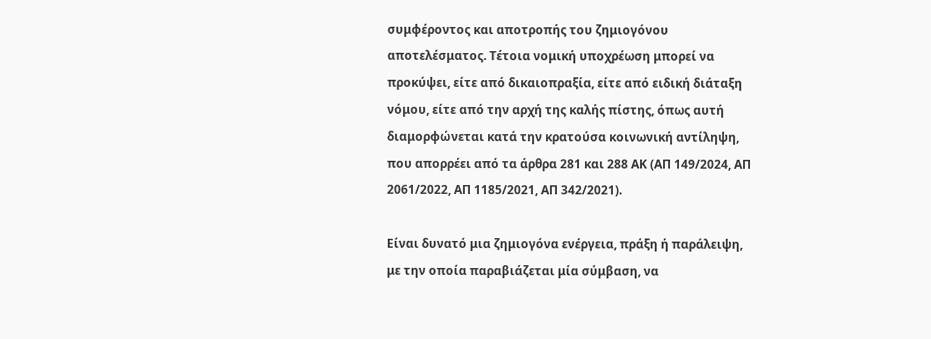συμφέροντος και αποτροπής του ζημιογόνου αποτελέσματος. Τέτοια νομική υποχρέωση μπορεί να προκύψει, είτε από δικαιοπραξία, είτε από ειδική διάταξη νόμου, είτε από την αρχή της καλής πίστης, όπως αυτή διαμορφώνεται κατά την κρατούσα κοινωνική αντίληψη, που απορρέει από τα άρθρα 281 και 288 ΑΚ (ΑΠ 149/2024, ΑΠ 2061/2022, ΑΠ 1185/2021, ΑΠ 342/2021).

Είναι δυνατό μια ζημιογόνα ενέργεια, πράξη ή παράλειψη, με την οποία παραβιάζεται μία σύμβαση, να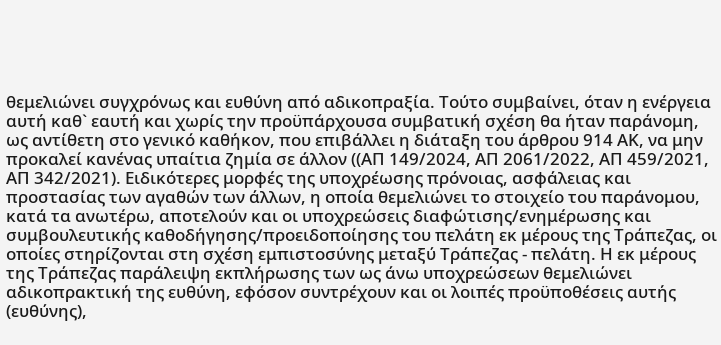θεμελιώνει συγχρόνως και ευθύνη από αδικοπραξία. Τούτο συμβαίνει, όταν η ενέργεια αυτή καθ` εαυτή και χωρίς την προϋπάρχουσα συμβατική σχέση θα ήταν παράνομη, ως αντίθετη στο γενικό καθήκον, που επιβάλλει η διάταξη του άρθρου 914 ΑΚ, να μην προκαλεί κανένας υπαίτια ζημία σε άλλον ((ΑΠ 149/2024, ΑΠ 2061/2022, ΑΠ 459/2021, ΑΠ 342/2021). Ειδικότερες μορφές της υποχρέωσης πρόνοιας, ασφάλειας και προστασίας των αγαθών των άλλων, η οποία θεμελιώνει το στοιχείο του παράνομου, κατά τα ανωτέρω, αποτελούν και οι υποχρεώσεις διαφώτισης/ενημέρωσης και συμβουλευτικής καθοδήγησης/προειδοποίησης του πελάτη εκ μέρους της Τράπεζας, οι οποίες στηρίζονται στη σχέση εμπιστοσύνης μεταξύ Τράπεζας - πελάτη. Η εκ μέρους της Τράπεζας παράλειψη εκπλήρωσης των ως άνω υποχρεώσεων θεμελιώνει αδικοπρακτική της ευθύνη, εφόσον συντρέχουν και οι λοιπές προϋποθέσεις αυτής (ευθύνης),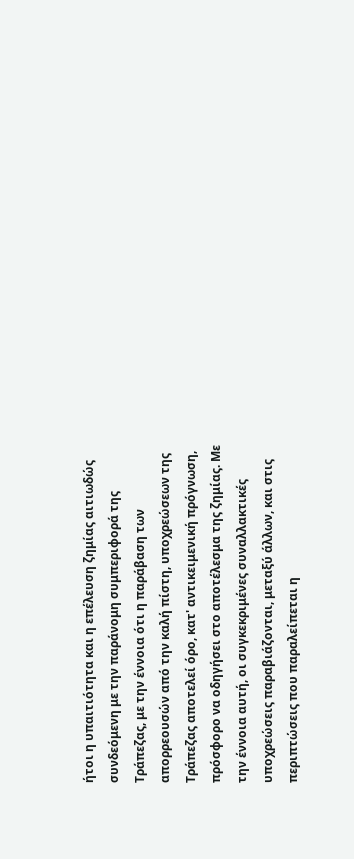ήτοι η υπαιτιότητα και η επέλευση ζημίας αιτιωδώς συνδεόμενη με την παράνομη συμπεριφορά της Τράπεζας, με την έννοια ότι η παράβαση των απορρεουσών από την καλή πίστη, υποχρεώσεων της Τράπεζας αποτελεί όρο, κατ' αντικειμενική πρόγνωση, πρόσφορο να οδηγήσει στο αποτέλεσμα της ζημίας. Με την έννοια αυτή, οι συγκεκριμένες συναλλακτικές υποχρεώσεις παραβιάζονται, μεταξύ άλλων, και στις περιπτώσεις που παραλείπεται η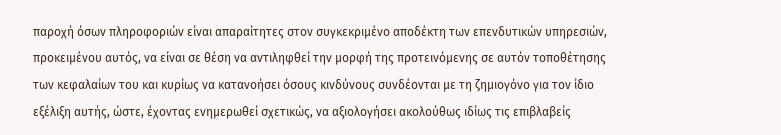παροχή όσων πληροφοριών είναι απαραίτητες στον συγκεκριμένο αποδέκτη των επενδυτικών υπηρεσιών, προκειμένου αυτός, να είναι σε θέση να αντιληφθεί την μορφή της προτεινόμενης σε αυτόν τοποθέτησης των κεφαλαίων του και κυρίως να κατανοήσει όσους κινδύνους συνδέονται με τη ζημιογόνο για τον ίδιο εξέλιξη αυτής, ώστε, έχοντας ενημερωθεί σχετικώς, να αξιολογήσει ακολούθως ιδίως τις επιβλαβείς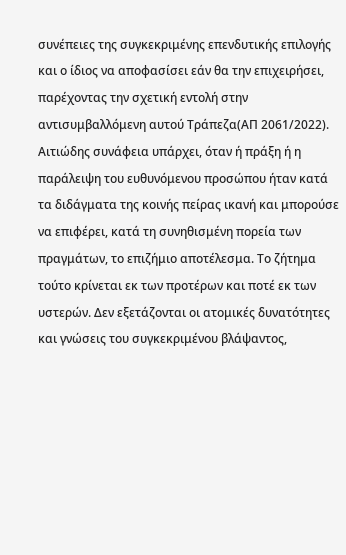συνέπειες της συγκεκριμένης επενδυτικής επιλογής και ο ίδιος να αποφασίσει εάν θα την επιχειρήσει, παρέχοντας την σχετική εντολή στην αντισυμβαλλόμενη αυτού Τράπεζα(ΑΠ 2061/2022). Αιτιώδης συνάφεια υπάρχει, όταν ή πράξη ή η παράλειψη του ευθυνόμενου προσώπου ήταν κατά τα διδάγματα της κοινής πείρας ικανή και μπορούσε να επιφέρει, κατά τη συνηθισμένη πορεία των πραγμάτων, το επιζήμιο αποτέλεσμα. Το ζήτημα τούτο κρίνεται εκ των προτέρων και ποτέ εκ των υστερών. Δεν εξετάζονται οι ατομικές δυνατότητες και γνώσεις του συγκεκριμένου βλάψαντος,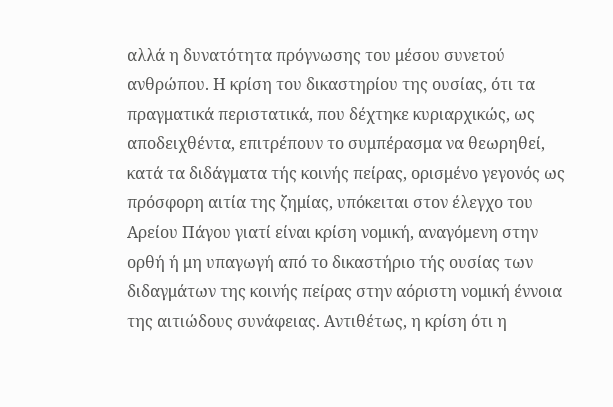αλλά η δυνατότητα πρόγνωσης του μέσου συνετού ανθρώπου. Η κρίση του δικαστηρίου της ουσίας, ότι τα πραγματικά περιστατικά, που δέχτηκε κυριαρχικώς, ως αποδειχθέντα, επιτρέπουν το συμπέρασμα να θεωρηθεί, κατά τα διδάγματα τής κοινής πείρας, ορισμένο γεγονός ως πρόσφορη αιτία της ζημίας, υπόκειται στον έλεγχο του Αρείου Πάγου γιατί είναι κρίση νομική, αναγόμενη στην ορθή ή μη υπαγωγή από το δικαστήριο τής ουσίας των διδαγμάτων της κοινής πείρας στην αόριστη νομική έννοια της αιτιώδους συνάφειας. Αντιθέτως, η κρίση ότι η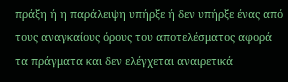πράξη ή η παράλειψη υπήρξε ή δεν υπήρξε ένας από τους αναγκαίους όρους του αποτελέσματος αφορά τα πράγματα και δεν ελέγχεται αναιρετικά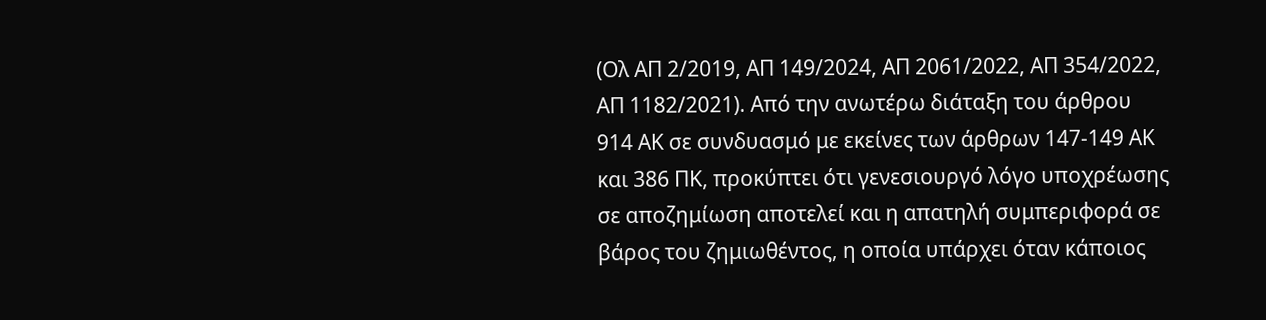(Ολ ΑΠ 2/2019, ΑΠ 149/2024, ΑΠ 2061/2022, ΑΠ 354/2022, ΑΠ 1182/2021). Από την ανωτέρω διάταξη του άρθρου 914 ΑΚ σε συνδυασμό με εκείνες των άρθρων 147-149 ΑΚ και 386 ΠΚ, προκύπτει ότι γενεσιουργό λόγο υποχρέωσης σε αποζημίωση αποτελεί και η απατηλή συμπεριφορά σε βάρος του ζημιωθέντος, η οποία υπάρχει όταν κάποιος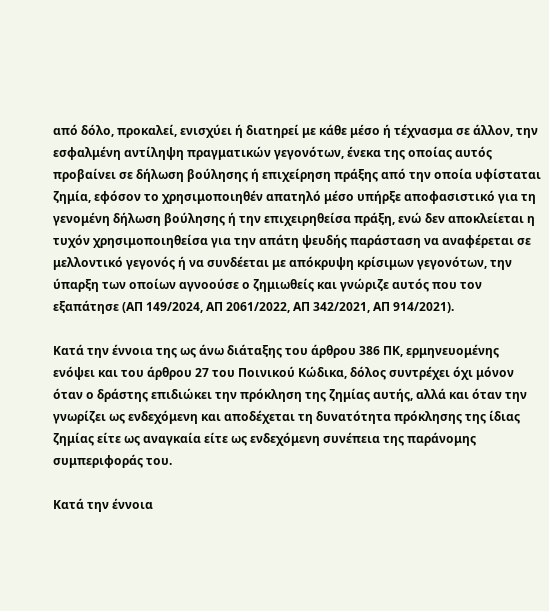από δόλο, προκαλεί, ενισχύει ή διατηρεί με κάθε μέσο ή τέχνασμα σε άλλον, την εσφαλμένη αντίληψη πραγματικών γεγονότων, ένεκα της οποίας αυτός προβαίνει σε δήλωση βούλησης ή επιχείρηση πράξης από την οποία υφίσταται ζημία, εφόσον το χρησιμοποιηθέν απατηλό μέσο υπήρξε αποφασιστικό για τη γενομένη δήλωση βούλησης ή την επιχειρηθείσα πράξη, ενώ δεν αποκλείεται η τυχόν χρησιμοποιηθείσα για την απάτη ψευδής παράσταση να αναφέρεται σε μελλοντικό γεγονός ή να συνδέεται με απόκρυψη κρίσιμων γεγονότων, την ύπαρξη των οποίων αγνοούσε ο ζημιωθείς και γνώριζε αυτός που τον εξαπάτησε (ΑΠ 149/2024, ΑΠ 2061/2022, ΑΠ 342/2021, ΑΠ 914/2021).

Κατά την έννοια της ως άνω διάταξης του άρθρου 386 ΠΚ, ερμηνευομένης ενόψει και του άρθρου 27 του Ποινικού Κώδικα, δόλος συντρέχει όχι μόνον όταν ο δράστης επιδιώκει την πρόκληση της ζημίας αυτής, αλλά και όταν την γνωρίζει ως ενδεχόμενη και αποδέχεται τη δυνατότητα πρόκλησης της ίδιας ζημίας είτε ως αναγκαία είτε ως ενδεχόμενη συνέπεια της παράνομης συμπεριφοράς του.

Κατά την έννοια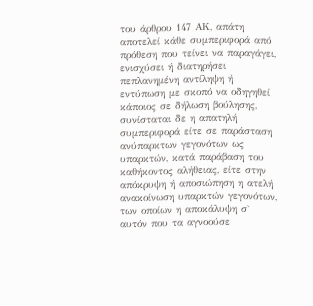του άρθρου 147 ΑΚ, απάτη αποτελεί κάθε συμπεριφορά από πρόθεση που τείνει να παραγάγει, ενισχύσει ή διατηρήσει πεπλανημένη αντίληψη ή εντύπωση με σκοπό να οδηγηθεί κάποιος σε δήλωση βούλησης, συνίσταται δε η απατηλή συμπεριφορά είτε σε παράσταση ανύπαρκτων γεγονότων ως υπαρκτών, κατά παράβαση του καθήκοντος αλήθειας, είτε στην απόκρυψη ή αποσιώπηση η ατελή ανακοίνωση υπαρκτών γεγονότων, των οποίων η αποκάλυψη σ` αυτόν που τα αγνοούσε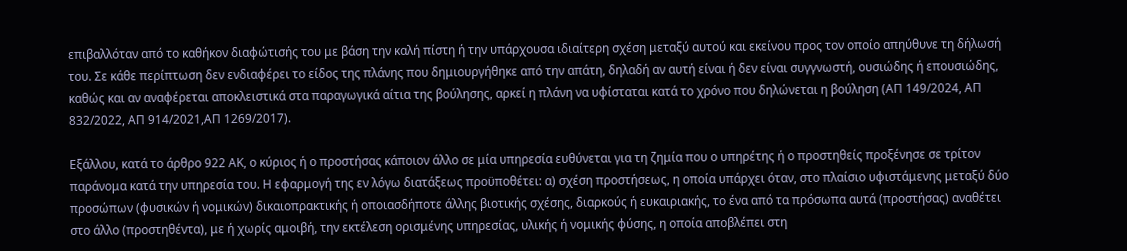επιβαλλόταν από το καθήκον διαφώτισής του με βάση την καλή πίστη ή την υπάρχουσα ιδιαίτερη σχέση μεταξύ αυτού και εκείνου προς τον οποίο απηύθυνε τη δήλωσή του. Σε κάθε περίπτωση δεν ενδιαφέρει το είδος της πλάνης που δημιουργήθηκε από την απάτη, δηλαδή αν αυτή είναι ή δεν είναι συγγνωστή, ουσιώδης ή επουσιώδης, καθώς και αν αναφέρεται αποκλειστικά στα παραγωγικά αίτια της βούλησης, αρκεί η πλάνη να υφίσταται κατά το χρόνο που δηλώνεται η βούληση (ΑΠ 149/2024, ΑΠ 832/2022, ΑΠ 914/2021,ΑΠ 1269/2017).

Εξάλλου, κατά το άρθρο 922 ΑΚ, ο κύριος ή ο προστήσας κάποιον άλλο σε μία υπηρεσία ευθύνεται για τη ζημία που ο υπηρέτης ή ο προστηθείς προξένησε σε τρίτον παράνομα κατά την υπηρεσία του. Η εφαρμογή της εν λόγω διατάξεως προϋποθέτει: α) σχέση προστήσεως, η οποία υπάρχει όταν, στο πλαίσιο υφιστάμενης μεταξύ δύο προσώπων (φυσικών ή νομικών) δικαιοπρακτικής ή οποιασδήποτε άλλης βιοτικής σχέσης, διαρκούς ή ευκαιριακής, το ένα από τα πρόσωπα αυτά (προστήσας) αναθέτει στο άλλο (προστηθέντα), με ή χωρίς αμοιβή, την εκτέλεση ορισμένης υπηρεσίας, υλικής ή νομικής φύσης, η οποία αποβλέπει στη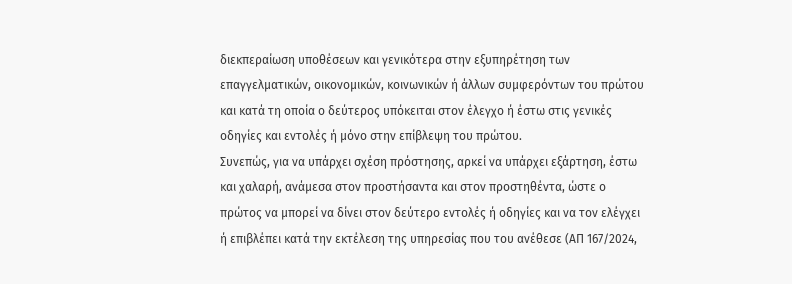διεκπεραίωση υποθέσεων και γενικότερα στην εξυπηρέτηση των επαγγελματικών, οικονομικών, κοινωνικών ή άλλων συμφερόντων του πρώτου και κατά τη οποία ο δεύτερος υπόκειται στον έλεγχο ή έστω στις γενικές οδηγίες και εντολές ή μόνο στην επίβλεψη του πρώτου.
Συνεπώς, για να υπάρχει σχέση πρόστησης, αρκεί να υπάρχει εξάρτηση, έστω και χαλαρή, ανάμεσα στον προστήσαντα και στον προστηθέντα, ώστε ο πρώτος να μπορεί να δίνει στον δεύτερο εντολές ή οδηγίες και να τον ελέγχει ή επιβλέπει κατά την εκτέλεση της υπηρεσίας που του ανέθεσε (ΑΠ 167/2024,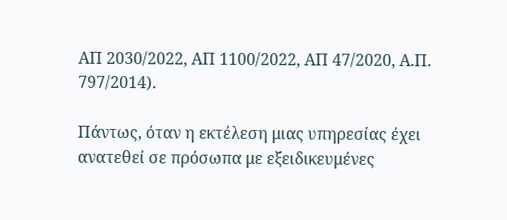ΑΠ 2030/2022, ΑΠ 1100/2022, ΑΠ 47/2020, Α.Π. 797/2014).

Πάντως, όταν η εκτέλεση μιας υπηρεσίας έχει ανατεθεί σε πρόσωπα με εξειδικευμένες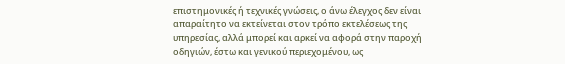επιστημονικές ή τεχνικές γνώσεις, ο άνω έλεγχος δεν είναι απαραίτητο να εκτείνεται στον τρόπο εκτελέσεως της υπηρεσίας, αλλά μπορεί και αρκεί να αφορά στην παροχή οδηγιών, έστω και γενικού περιεχομένου, ως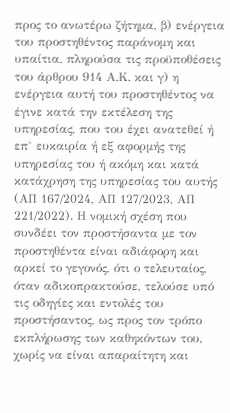προς το ανωτέρω ζήτημα, β) ενέργεια του προστηθέντος παράνομη και υπαίτια, πληρούσα τις προϋποθέσεις του άρθρου 914 Α.Κ. και γ) η ενέργεια αυτή του προστηθέντος να έγινε κατά την εκτέλεση της υπηρεσίας, που του έχει ανατεθεί ή επ` ευκαιρία ή εξ αφορμής της υπηρεσίας του ή ακόμη και κατά κατάχρηση της υπηρεσίας του αυτής (ΑΠ 167/2024, ΑΠ 127/2023, ΑΠ 221/2022). Η νομική σχέση που συνδέει τον προστήσαντα με τον προστηθέντα είναι αδιάφορη και αρκεί το γεγονός, ότι ο τελευταίος, όταν αδικοπρακτούσε, τελούσε υπό τις οδηγίες και εντολές του προστήσαντος, ως προς τον τρόπο εκπλήρωσης των καθηκόντων του, χωρίς να είναι απαραίτητη και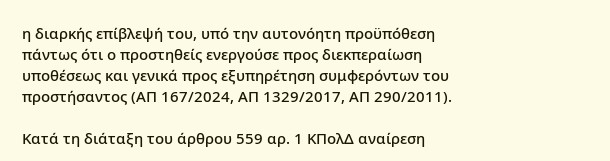η διαρκής επίβλεψή του, υπό την αυτονόητη προϋπόθεση πάντως ότι ο προστηθείς ενεργούσε προς διεκπεραίωση υποθέσεως και γενικά προς εξυπηρέτηση συμφερόντων του προστήσαντος (ΑΠ 167/2024, ΑΠ 1329/2017, ΑΠ 290/2011).

Κατά τη διάταξη του άρθρου 559 αρ. 1 ΚΠολΔ αναίρεση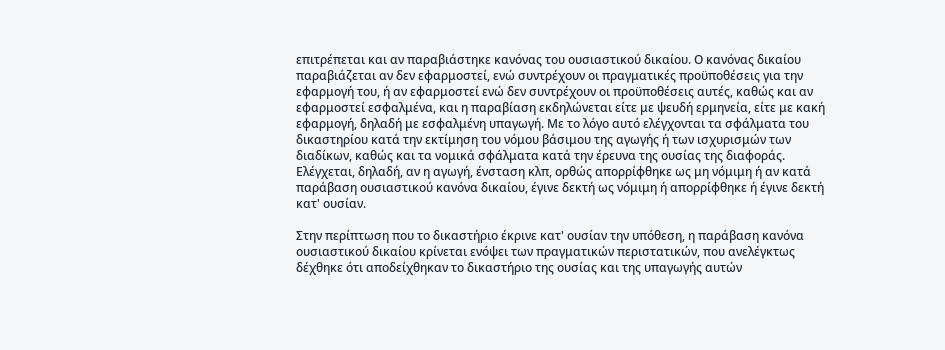επιτρέπεται και αν παραβιάστηκε κανόνας του ουσιαστικού δικαίου. Ο κανόνας δικαίου παραβιάζεται αν δεν εφαρμοστεί, ενώ συντρέχουν οι πραγματικές προϋποθέσεις για την εφαρμογή του, ή αν εφαρμοστεί ενώ δεν συντρέχουν οι προϋποθέσεις αυτές, καθώς και αν εφαρμοστεί εσφαλμένα, και η παραβίαση εκδηλώνεται είτε με ψευδή ερμηνεία, είτε με κακή εφαρμογή, δηλαδή με εσφαλμένη υπαγωγή. Με το λόγο αυτό ελέγχονται τα σφάλματα του δικαστηρίου κατά την εκτίμηση του νόμου βάσιμου της αγωγής ή των ισχυρισμών των διαδίκων, καθώς και τα νομικά σφάλματα κατά την έρευνα της ουσίας της διαφοράς. Ελέγχεται, δηλαδή, αν η αγωγή, ένσταση κλπ, ορθώς απορρίφθηκε ως μη νόμιμη ή αν κατά παράβαση ουσιαστικού κανόνα δικαίου, έγινε δεκτή ως νόμιμη ή απορρίφθηκε ή έγινε δεκτή κατ' ουσίαν.

Στην περίπτωση που το δικαστήριο έκρινε κατ' ουσίαν την υπόθεση, η παράβαση κανόνα ουσιαστικού δικαίου κρίνεται ενόψει των πραγματικών περιστατικών, που ανελέγκτως δέχθηκε ότι αποδείχθηκαν το δικαστήριο της ουσίας και της υπαγωγής αυτών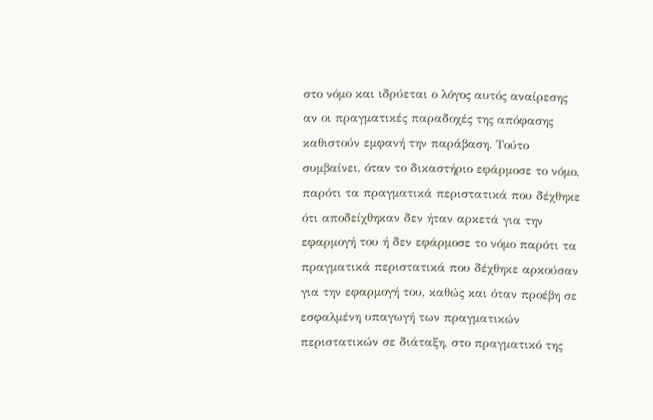στο νόμο και ιδρύεται ο λόγος αυτός αναίρεσης αν οι πραγματικές παραδοχές της απόφασης καθιστούν εμφανή την παράβαση. Τούτο συμβαίνει, όταν το δικαστήριο εφάρμοσε το νόμο, παρότι τα πραγματικά περιστατικά που δέχθηκε ότι αποδείχθηκαν δεν ήταν αρκετά για την εφαρμογή του ή δεν εφάρμοσε το νόμο παρότι τα πραγματικά περιστατικά που δέχθηκε αρκούσαν για την εφαρμογή του, καθώς και όταν προέβη σε εσφαλμένη υπαγωγή των πραγματικών περιστατικών σε διάταξη, στο πραγματικό της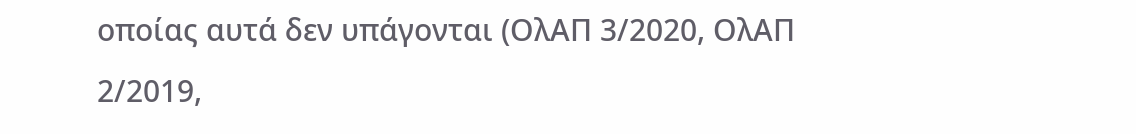οποίας αυτά δεν υπάγονται (ΟλΑΠ 3/2020, ΟλΑΠ 2/2019,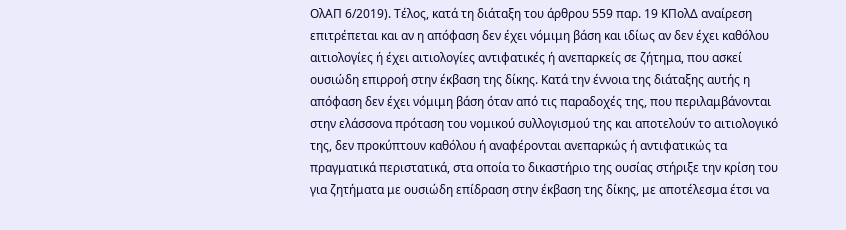ΟλΑΠ 6/2019). Τέλος, κατά τη διάταξη του άρθρου 559 παρ. 19 ΚΠολΔ αναίρεση επιτρέπεται και αν η απόφαση δεν έχει νόμιμη βάση και ιδίως αν δεν έχει καθόλου αιτιολογίες ή έχει αιτιολογίες αντιφατικές ή ανεπαρκείς σε ζήτημα, που ασκεί ουσιώδη επιρροή στην έκβαση της δίκης. Κατά την έννοια της διάταξης αυτής η απόφαση δεν έχει νόμιμη βάση όταν από τις παραδοχές της, που περιλαμβάνονται στην ελάσσονα πρόταση του νομικού συλλογισμού της και αποτελούν το αιτιολογικό της, δεν προκύπτουν καθόλου ή αναφέρονται ανεπαρκώς ή αντιφατικώς τα πραγματικά περιστατικά, στα οποία το δικαστήριο της ουσίας στήριξε την κρίση του για ζητήματα με ουσιώδη επίδραση στην έκβαση της δίκης, με αποτέλεσμα έτσι να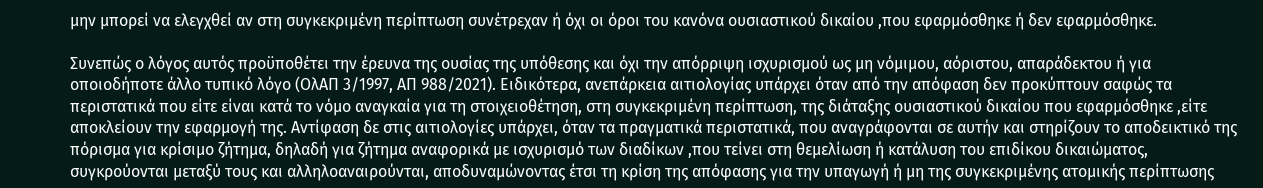μην μπορεί να ελεγχθεί αν στη συγκεκριμένη περίπτωση συνέτρεχαν ή όχι οι όροι του κανόνα ουσιαστικού δικαίου ,που εφαρμόσθηκε ή δεν εφαρμόσθηκε.

Συνεπώς ο λόγος αυτός προϋποθέτει την έρευνα της ουσίας της υπόθεσης και όχι την απόρριψη ισχυρισμού ως μη νόμιμου, αόριστου, απαράδεκτου ή για οποιοδήποτε άλλο τυπικό λόγο (ΟλΑΠ 3/1997, ΑΠ 988/2021). Ειδικότερα, ανεπάρκεια αιτιολογίας υπάρχει όταν από την απόφαση δεν προκύπτουν σαφώς τα περιστατικά που είτε είναι κατά το νόμο αναγκαία για τη στοιχειοθέτηση, στη συγκεκριμένη περίπτωση, της διάταξης ουσιαστικού δικαίου που εφαρμόσθηκε ,είτε αποκλείουν την εφαρμογή της. Αντίφαση δε στις αιτιολογίες υπάρχει, όταν τα πραγματικά περιστατικά, που αναγράφονται σε αυτήν και στηρίζουν το αποδεικτικό της πόρισμα για κρίσιμο ζήτημα, δηλαδή για ζήτημα αναφορικά με ισχυρισμό των διαδίκων ,που τείνει στη θεμελίωση ή κατάλυση του επιδίκου δικαιώματος, συγκρούονται μεταξύ τους και αλληλοαναιρούνται, αποδυναμώνοντας έτσι τη κρίση της απόφασης για την υπαγωγή ή μη της συγκεκριμένης ατομικής περίπτωσης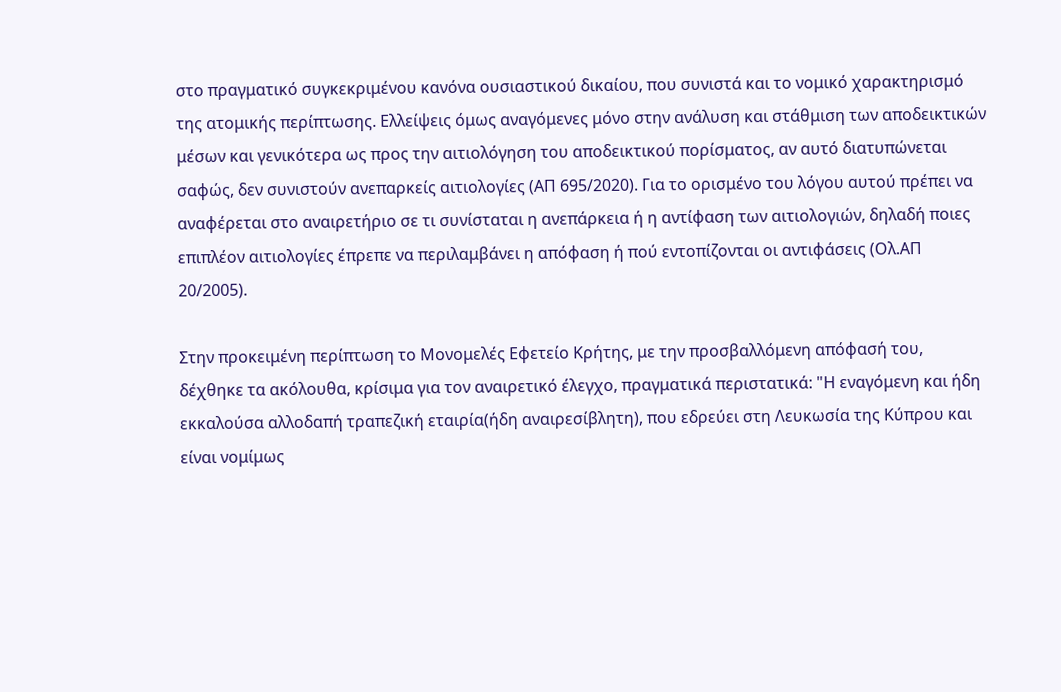στο πραγματικό συγκεκριμένου κανόνα ουσιαστικού δικαίου, που συνιστά και το νομικό χαρακτηρισμό της ατομικής περίπτωσης. Ελλείψεις όμως αναγόμενες μόνο στην ανάλυση και στάθμιση των αποδεικτικών μέσων και γενικότερα ως προς την αιτιολόγηση του αποδεικτικού πορίσματος, αν αυτό διατυπώνεται σαφώς, δεν συνιστούν ανεπαρκείς αιτιολογίες (ΑΠ 695/2020). Για το ορισμένο του λόγου αυτού πρέπει να αναφέρεται στο αναιρετήριο σε τι συνίσταται η ανεπάρκεια ή η αντίφαση των αιτιολογιών, δηλαδή ποιες επιπλέον αιτιολογίες έπρεπε να περιλαμβάνει η απόφαση ή πού εντοπίζονται οι αντιφάσεις (Ολ.ΑΠ 20/2005).

Στην προκειμένη περίπτωση το Μονομελές Εφετείο Κρήτης, με την προσβαλλόμενη απόφασή του, δέχθηκε τα ακόλουθα, κρίσιμα για τον αναιρετικό έλεγχο, πραγματικά περιστατικά: "Η εναγόμενη και ήδη εκκαλούσα αλλοδαπή τραπεζική εταιρία(ήδη αναιρεσίβλητη), που εδρεύει στη Λευκωσία της Κύπρου και είναι νομίμως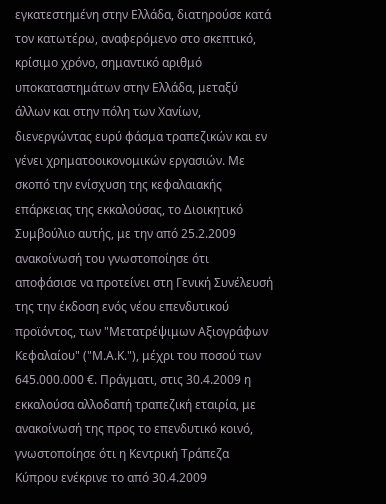εγκατεστημένη στην Ελλάδα, διατηρούσε κατά τον κατωτέρω, αναφερόμενο στο σκεπτικό, κρίσιμο χρόνο, σημαντικό αριθμό υποκαταστημάτων στην Ελλάδα, μεταξύ άλλων και στην πόλη των Χανίων, διενεργώντας ευρύ φάσμα τραπεζικών και εν γένει χρηματοοικονομικών εργασιών. Με σκοπό την ενίσχυση της κεφαλαιακής επάρκειας της εκκαλούσας, το Διοικητικό Συμβούλιο αυτής, με την από 25.2.2009 ανακοίνωσή του γνωστοποίησε ότι αποφάσισε να προτείνει στη Γενική Συνέλευσή της την έκδοση ενός νέου επενδυτικού προϊόντος, των "Μετατρέψιμων Αξιογράφων Κεφαλαίου" ("Μ.Α.Κ."), μέχρι του ποσού των 645.000.000 €. Πράγματι, στις 30.4.2009 η εκκαλούσα αλλοδαπή τραπεζική εταιρία, με ανακοίνωσή της προς το επενδυτικό κοινό, γνωστοποίησε ότι η Κεντρική Τράπεζα Κύπρου ενέκρινε το από 30.4.2009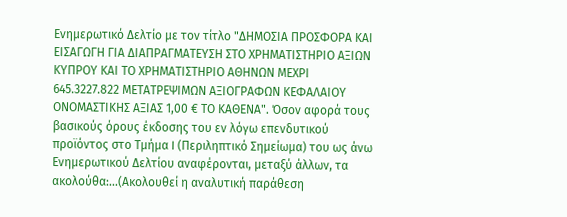Ενημερωτικό Δελτίο με τον τίτλο "ΔΗΜΟΣΙΑ ΠΡΟΣΦΟΡΑ ΚΑΙ ΕΙΣΑΓΩΓΗ ΓΙΑ ΔΙΑΠΡΑΓΜΑΤΕΥΣΗ ΣΤΟ ΧΡΗΜΑΤΙΣΤΗΡΙΟ ΑΞΙΩΝ ΚΥΠΡΟΥ ΚΑΙ ΤΟ ΧΡΗΜΑΤΙΣΤΗΡΙΟ ΑΘΗΝΩΝ ΜΕΧΡΙ 645.3227.822 ΜΕΤΑΤΡΕΨΙΜΩΝ ΑΞΙΟΓΡΑΦΩΝ ΚΕΦΑΛΑΙΟΥ ΟΝΟΜΑΣΤΙΚΗΣ ΑΞΙΑΣ 1,00 € ΤΟ ΚΑΘΕΝΑ". Όσον αφορά τους βασικούς όρους έκδοσης του εν λόγω επενδυτικού προϊόντος στο Τμήμα I (Περιληπτικό Σημείωμα) του ως άνω Ενημερωτικού Δελτίου αναφέρονται, μεταξύ άλλων, τα ακολούθα:...(Ακολουθεί η αναλυτική παράθεση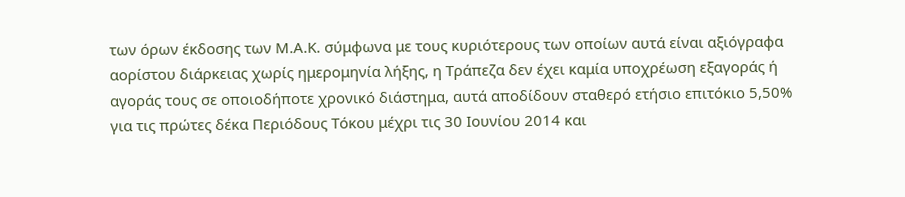των όρων έκδοσης των Μ.Α.Κ. σύμφωνα με τους κυριότερους των οποίων αυτά είναι αξιόγραφα αορίστου διάρκειας χωρίς ημερομηνία λήξης, η Τράπεζα δεν έχει καμία υποχρέωση εξαγοράς ή αγοράς τους σε οποιοδήποτε χρονικό διάστημα, αυτά αποδίδουν σταθερό ετήσιο επιτόκιο 5,50% για τις πρώτες δέκα Περιόδους Τόκου μέχρι τις 30 Ιουνίου 2014 και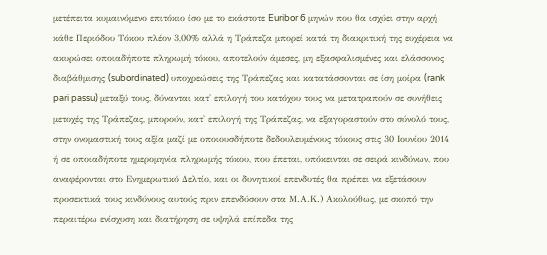μετέπειτα κυμαινόμενο επιτόκιο ίσο με το εκάστοτε Euribor 6 μηνών που θα ισχύει στην αρχή κάθε Περιόδου Τόκου πλέον 3,00% αλλά η Τράπεζα μπορεί κατά τη διακριτική της ευχέρεια να ακυρώσει οποιαδήποτε πληρωμή τόκου, αποτελούν άμεσες, μη εξασφαλισμένες και ελάσσονος διαβάθμισης (subordinated) υποχρεώσεις της Τράπεζας και κατατάσσονται σε ίση μοίρα (rank pari passu) μεταξύ τους, δύνανται κατ' επιλογή του κατόχου τους να μετατραπούν σε συνήθεις μετοχές της Τράπεζας, μπορούν, κατ' επιλογή της Τράπεζας, να εξαγοραστούν στο σύνολό τους, στην ονομαστική τους αξία μαζί με οποιουσδήποτε δεδουλευμένους τόκους στις 30 Ιουνίου 2014 ή σε οποιαδήποτε ημερομηνία πληρωμής τόκου, που έπεται, υπόκεινται σε σειρά κινδύνων, που αναφέρονται στο Ενημερωτικό Δελτίο, και οι δυνητικοί επενδυτές θα πρέπει να εξετάσουν προσεκτικά τους κινδύνους αυτούς πριν επενδύσουν στα Μ.Α.Κ.) Ακολούθως, με σκοπό την περαιτέρω ενίσχυση και διατήρηση σε υψηλά επίπεδα της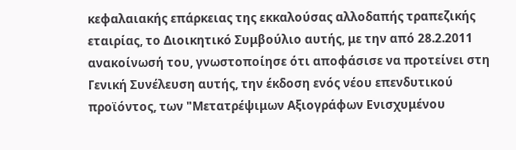κεφαλαιακής επάρκειας της εκκαλούσας αλλοδαπής τραπεζικής εταιρίας, το Διοικητικό Συμβούλιο αυτής, με την από 28.2.2011 ανακοίνωσή του, γνωστοποίησε ότι αποφάσισε να προτείνει στη Γενική Συνέλευση αυτής, την έκδοση ενός νέου επενδυτικού προϊόντος, των "Μετατρέψιμων Αξιογράφων Ενισχυμένου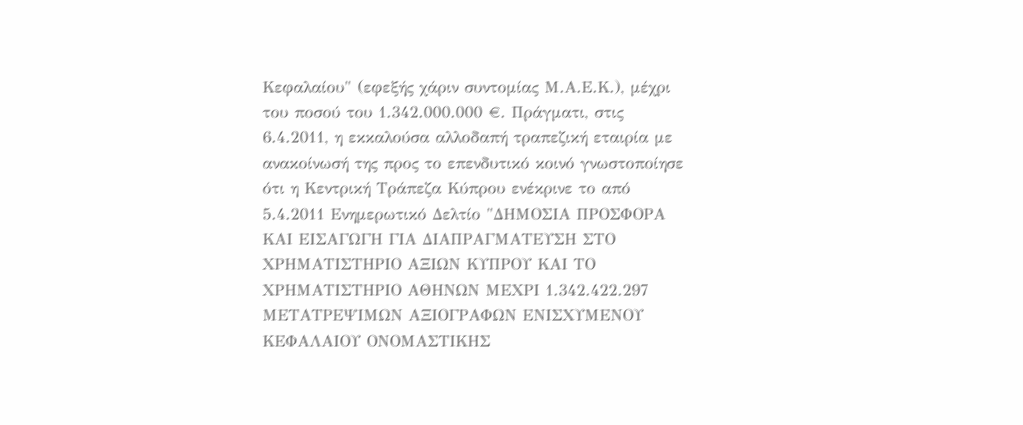Κεφαλαίου" (εφεξής χάριν συντομίας Μ.Α.Ε.Κ.), μέχρι του ποσού του 1.342.000.000 €. Πράγματι, στις 6.4.2011, η εκκαλούσα αλλοδαπή τραπεζική εταιρία με ανακοίνωσή της προς το επενδυτικό κοινό γνωστοποίησε ότι η Κεντρική Τράπεζα Κύπρου ενέκρινε το από 5.4.2011 Ενημερωτικό Δελτίο "ΔΗΜΟΣΙΑ ΠΡΟΣΦΟΡΑ ΚΑΙ ΕΙΣΑΓΩΓΗ ΓΙΑ ΔΙΑΠΡΑΓΜΑΤΕΥΣΗ ΣΤΟ ΧΡΗΜΑΤΙΣΤΗΡΙΟ ΑΞΙΩΝ ΚΥΠΡΟΥ ΚΑΙ ΤΟ ΧΡΗΜΑΤΙΣΤΗΡΙΟ ΑΘΗΝΩΝ ΜΕΧΡΙ 1.342.422.297 ΜΕΤΑΤΡΕΨΙΜΩΝ ΑΞΙΟΓΡΑΦΩΝ ΕΝΙΣΧΥΜΕΝΟΥ ΚΕΦΑΛΑΙΟΥ ΟΝΟΜΑΣΤΙΚΗΣ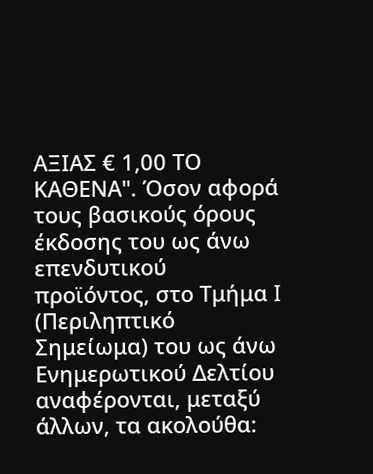ΑΞΙΑΣ € 1,00 ΤΟ ΚΑΘΕΝΑ". Όσον αφορά τους βασικούς όρους έκδοσης του ως άνω επενδυτικού προϊόντος, στο Τμήμα I (Περιληπτικό Σημείωμα) του ως άνω Ενημερωτικού Δελτίου αναφέρονται, μεταξύ άλλων, τα ακολούθα: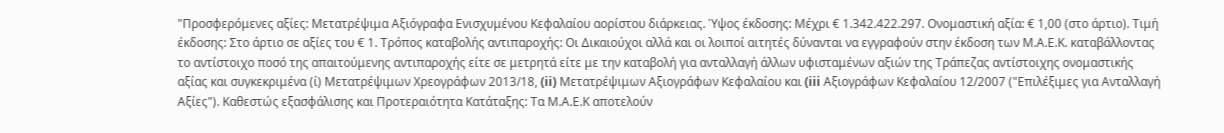"Προσφερόμενες αξίες: Μετατρέψιμα Αξιόγραφα Ενισχυμένου Κεφαλαίου αορίστου διάρκειας. Ύψος έκδοσης: Μέχρι € 1.342.422.297. Ονομαστική αξία: € 1,00 (στο άρτιο). Τιμή έκδοσης: Στο άρτιο σε αξίες του € 1. Τρόπος καταβολής αντιπαροχής: Οι Δικαιούχοι αλλά και οι λοιποί αιτητές δύνανται να εγγραφούν στην έκδοση των Μ.Α.Ε.Κ. καταβάλλοντας το αντίστοιχο ποσό της απαιτούμενης αντιπαροχής είτε σε μετρητά είτε με την καταβολή για ανταλλαγή άλλων υφισταμένων αξιών της Τράπεζας αντίστοιχης ονομαστικής αξίας και συγκεκριμένα (ί) Μετατρέψιμων Χρεογράφων 2013/18, (ii) Μετατρέψιμων Αξιογράφων Κεφαλαίου και (iii Αξιογράφων Κεφαλαίου 12/2007 ("Επιλέξιμες για Ανταλλαγή Αξίες"). Καθεστώς εξασφάλισης και Προτεραιότητα Κατάταξης: Τα Μ.Α.Ε.Κ αποτελούν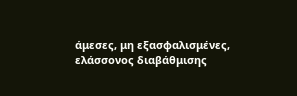άμεσες, μη εξασφαλισμένες, ελάσσονος διαβάθμισης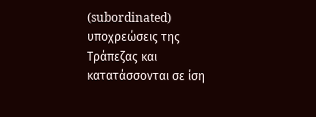(subordinated) υποχρεώσεις της Τράπεζας και κατατάσσονται σε ίση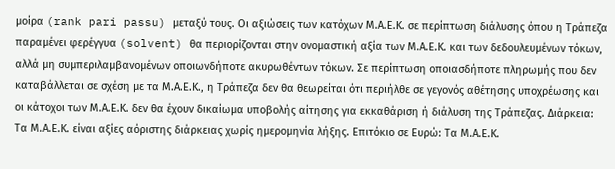μοίρα (rank pari passu) μεταξύ τους. Οι αξιώσεις των κατόχων Μ.Α.Ε.Κ. σε περίπτωση διάλυσης όπου η Τράπεζα παραμένει φερέγγυα (solvent) θα περιορίζονται στην ονομαστική αξία των Μ.Α.Ε.Κ. και των δεδουλευμένων τόκων, αλλά μη συμπεριλαμβανομένων οποιωνδήποτε ακυρωθέντων τόκων. Σε περίπτωση οποιασδήποτε πληρωμής που δεν καταβάλλεται σε σχέση με τα Μ.Α.Ε.Κ., η Τράπεζα δεν θα θεωρείται ότι περιήλθε σε γεγονός αθέτησης υποχρέωσης και οι κάτοχοι των Μ.Α.Ε.Κ. δεν θα έχουν δικαίωμα υποβολής αίτησης για εκκαθάριση ή διάλυση της Τράπεζας. Διάρκεια: Τα Μ.Α.Ε.Κ. είναι αξίες αόριστης διάρκειας χωρίς ημερομηνία λήξης. Επιτόκιο σε Ευρώ: Τα Μ.Α.Ε.Κ.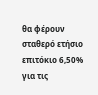θα φέρουν σταθερό ετήσιο επιτόκιο 6,50% για τις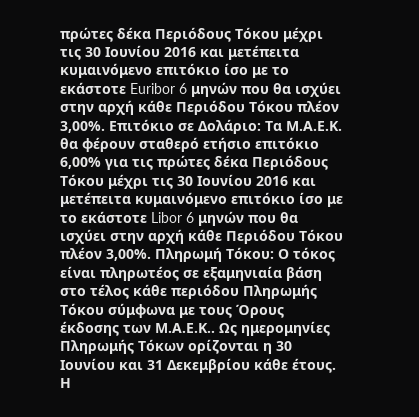πρώτες δέκα Περιόδους Τόκου μέχρι τις 30 Ιουνίου 2016 και μετέπειτα κυμαινόμενο επιτόκιο ίσο με το εκάστοτε Euribor 6 μηνών που θα ισχύει στην αρχή κάθε Περιόδου Τόκου πλέον 3,00%. Επιτόκιο σε Δολάριο: Τα Μ.Α.Ε.Κ. θα φέρουν σταθερό ετήσιο επιτόκιο 6,00% για τις πρώτες δέκα Περιόδους Τόκου μέχρι τις 30 Ιουνίου 2016 και μετέπειτα κυμαινόμενο επιτόκιο ίσο με το εκάστοτε Libor 6 μηνών που θα ισχύει στην αρχή κάθε Περιόδου Τόκου πλέον 3,00%. Πληρωμή Τόκου: Ο τόκος είναι πληρωτέος σε εξαμηνιαία βάση στο τέλος κάθε περιόδου Πληρωμής Τόκου σύμφωνα με τους Όρους έκδοσης των Μ.Α.Ε.Κ.. Ως ημερομηνίες Πληρωμής Τόκων ορίζονται η 30 Ιουνίου και 31 Δεκεμβρίου κάθε έτους. Η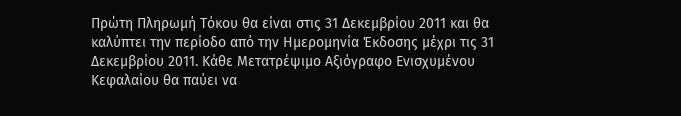Πρώτη Πληρωμή Τόκου θα είναι στις 31 Δεκεμβρίου 2011 και θα καλύπτει την περίοδο από την Ημερομηνία Έκδοσης μέχρι τις 31 Δεκεμβρίου 2011. Κάθε Μετατρέψιμο Αξιόγραφο Ενισχυμένου Κεφαλαίου θα παύει να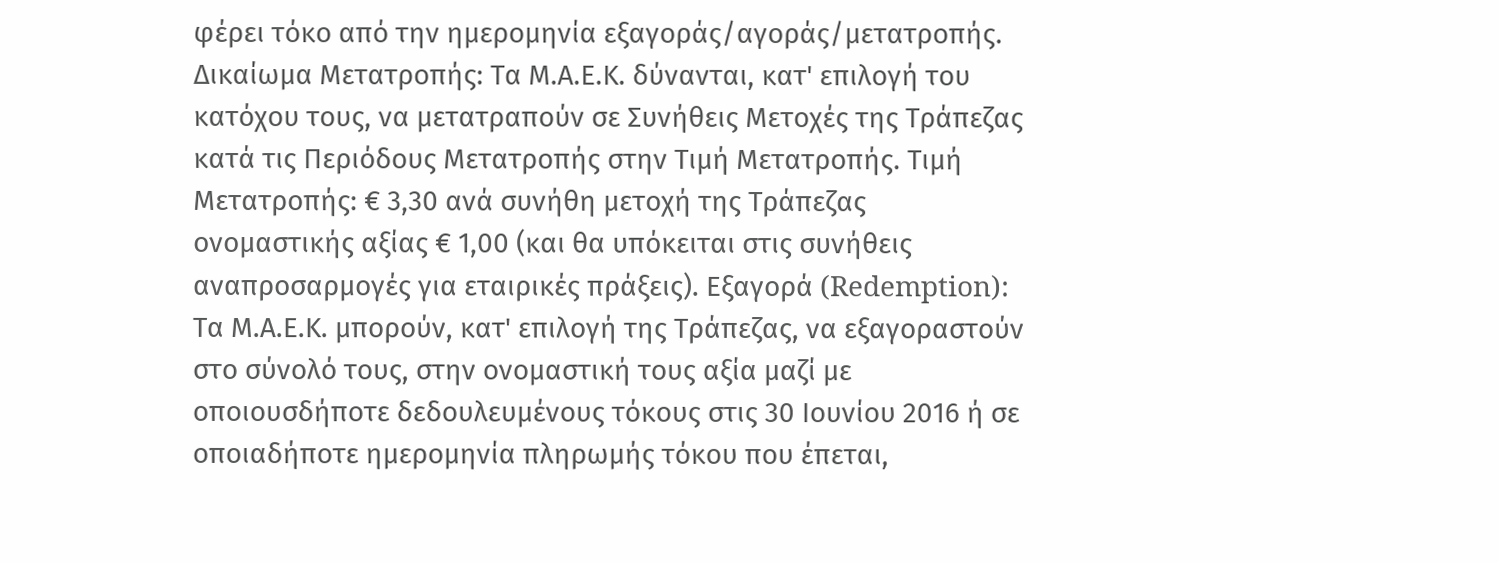φέρει τόκο από την ημερομηνία εξαγοράς/αγοράς/μετατροπής. Δικαίωμα Μετατροπής: Τα Μ.Α.Ε.Κ. δύνανται, κατ' επιλογή του κατόχου τους, να μετατραπούν σε Συνήθεις Μετοχές της Τράπεζας κατά τις Περιόδους Μετατροπής στην Τιμή Μετατροπής. Τιμή Μετατροπής: € 3,30 ανά συνήθη μετοχή της Τράπεζας ονομαστικής αξίας € 1,00 (και θα υπόκειται στις συνήθεις αναπροσαρμογές για εταιρικές πράξεις). Εξαγορά (Redemption): Τα Μ.Α.Ε.Κ. μπορούν, κατ' επιλογή της Τράπεζας, να εξαγοραστούν στο σύνολό τους, στην ονομαστική τους αξία μαζί με οποιουσδήποτε δεδουλευμένους τόκους στις 30 Ιουνίου 2016 ή σε οποιαδήποτε ημερομηνία πληρωμής τόκου που έπεται,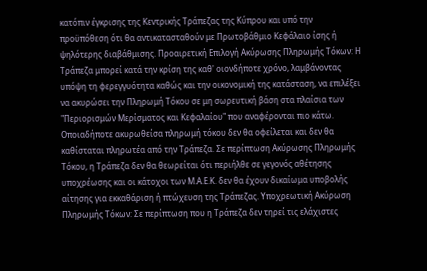κατόπιν έγκρισης της Κεντρικής Τράπεζας της Κύπρου και υπό την προϋπόθεση ότι θα αντικατασταθούν με Πρωτοβάθμιο Κεφάλαιο ίσης ή ψηλότερης διαβάθμισης. Προαιρετική Επιλογή Ακύρωσης Πληρωμής Τόκων: Η Τράπεζα μπορεί κατά την κρίση της καθ' οιονδήποτε χρόνο, λαμβάνοντας υπόψη τη φερεγγυότητα καθώς και την οικονομική της κατάσταση, να επιλέξει να ακυρώσει την Πληρωμή Τόκου σε μη σωρευτική βάση στα πλαίσια των "Περιορισμών Μερίσματος και Κεφαλαίου" που αναφέρονται πιο κάτω. Οποιαδήποτε ακυρωθείσα πληρωμή τόκου δεν θα οφείλεται και δεν θα καθίσταται πληρωτέα από την Τράπεζα. Σε περίπτωση Ακύρωσης Πληρωμής Τόκου, η Τράπεζα δεν θα θεωρείται ότι περιήλθε σε γεγονός αθέτησης υποχρέωσης και οι κάτοχοι των Μ.Α.Ε.Κ. δεν θα έχουν δικαίωμα υποβολής αίτησης για εκκαθάριση ή πτώχευση της Τράπεζας. Υποχρεωτική Ακύρωση Πληρωμής Τόκων: Σε περίπτωση που η Τράπεζα δεν τηρεί τις ελάχιστες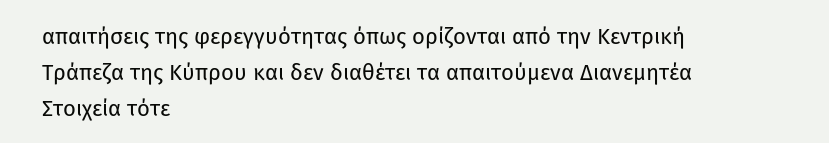απαιτήσεις της φερεγγυότητας όπως ορίζονται από την Κεντρική Τράπεζα της Κύπρου και δεν διαθέτει τα απαιτούμενα Διανεμητέα Στοιχεία τότε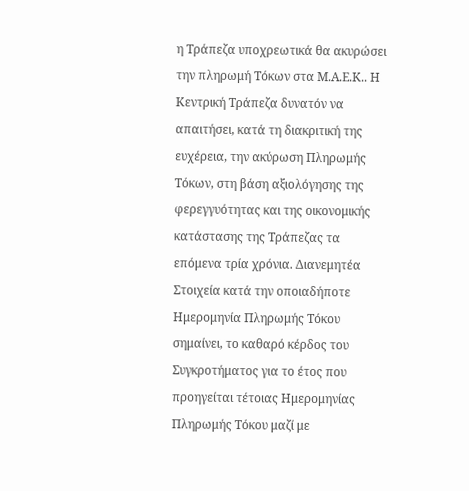η Τράπεζα υποχρεωτικά θα ακυρώσει την πληρωμή Τόκων στα Μ.Α.Ε.Κ.. Η Κεντρική Τράπεζα δυνατόν να απαιτήσει, κατά τη διακριτική της ευχέρεια, την ακύρωση Πληρωμής Τόκων, στη βάση αξιολόγησης της φερεγγυότητας και της οικονομικής κατάστασης της Τράπεζας τα επόμενα τρία χρόνια. Διανεμητέα Στοιχεία κατά την οποιαδήποτε Ημερομηνία Πληρωμής Τόκου σημαίνει, το καθαρό κέρδος του Συγκροτήματος για το έτος που προηγείται τέτοιας Ημερομηνίας Πληρωμής Τόκου μαζί με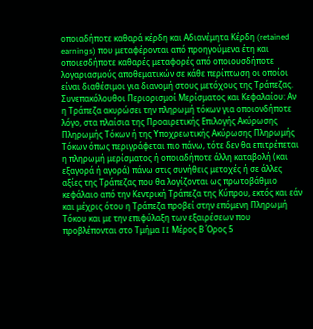οποιαδήποτε καθαρά κέρδη και Αδιανέμητα Κέρδη (retained earnings) που μεταφέρονται από προηγούμενα έτη και οποιεσδήποτε καθαρές μεταφορές από οποιουσδήποτε λογαριασμούς αποθεματικών σε κάθε περίπτωση οι οποίοι είναι διαθέσιμοι για διανομή στους μετόχους της Τράπεζας. Συνεπακόλουθοι Περιορισμοί Μερίσματος και Κεφαλαίου: Αν η Τράπεζα ακυρώσει την πληρωμή τόκων για οποιονδήποτε λόγο, στα πλαίσια της Προαιρετικής Επιλογής Ακύρωσης Πληρωμής Τόκων ή της Υποχρεωτικής Ακύρωσης Πληρωμής Τόκων όπως περιγράφεται πιο πάνω, τότε δεν θα επιτρέπεται η πληρωμή μερίσματος ή οποιαδήποτε άλλη καταβολή (και εξαγορά ή αγορά) πάνω στις συνήθεις μετοχές ή σε άλλες αξίες της Τράπεζας που θα λογίζονται ως πρωτοβάθμιο κεφάλαιο από την Κεντρική Τράπεζα της Κύπρου, εκτός και εάν και μέχρις ότου η Τράπεζα προβεί στην επόμενη Πληρωμή Τόκου και με την επιφύλαξη των εξαιρέσεων που προβλέπονται στο Τμήμα II Μέρος Β Όρος 5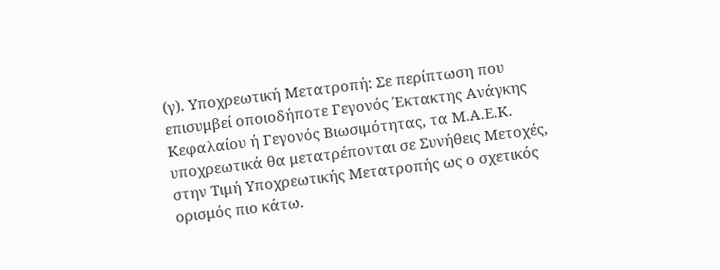(γ). Υποχρεωτική Μετατροπή: Σε περίπτωση που επισυμβεί οποιοδήποτε Γεγονός Έκτακτης Ανάγκης Κεφαλαίου ή Γεγονός Βιωσιμότητας, τα Μ.Α.Ε.Κ. υποχρεωτικά θα μετατρέπονται σε Συνήθεις Μετοχές, στην Τιμή Υποχρεωτικής Μετατροπής ως ο σχετικός ορισμός πιο κάτω.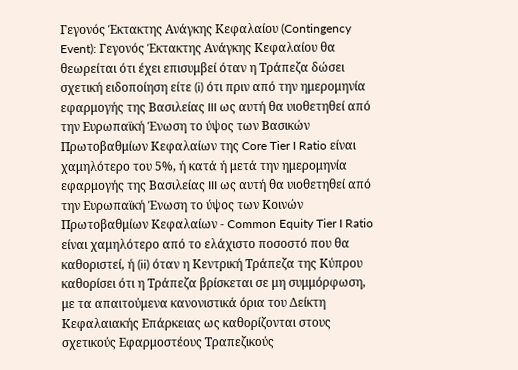Γεγονός Έκτακτης Ανάγκης Κεφαλαίου (Contingency Event): Γεγονός Έκτακτης Ανάγκης Κεφαλαίου θα θεωρείται ότι έχει επισυμβεί όταν η Τράπεζα δώσει σχετική ειδοποίηση είτε (i) ότι πριν από την ημερομηνία εφαρμογής της Βασιλείας III ως αυτή θα υιοθετηθεί από την Ευρωπαϊκή Ένωση το ύψος των Βασικών Πρωτοβαθμίων Κεφαλαίων της Core Tier I Ratio είναι χαμηλότερο του 5%, ή κατά ή μετά την ημερομηνία εφαρμογής της Βασιλείας III ως αυτή θα υιοθετηθεί από την Ευρωπαϊκή Ένωση το ύψος των Κοινών Πρωτοβαθμίων Κεφαλαίων - Common Equity Tier I Ratio είναι χαμηλότερο από το ελάχιστο ποσοστό που θα καθοριστεί, ή (ii) όταν η Κεντρική Τράπεζα της Κύπρου καθορίσει ότι η Τράπεζα βρίσκεται σε μη συμμόρφωση, με τα απαιτούμενα κανονιστικά όρια του Δείκτη Κεφαλαιακής Επάρκειας ως καθορίζονται στους σχετικούς Εφαρμοστέους Τραπεζικούς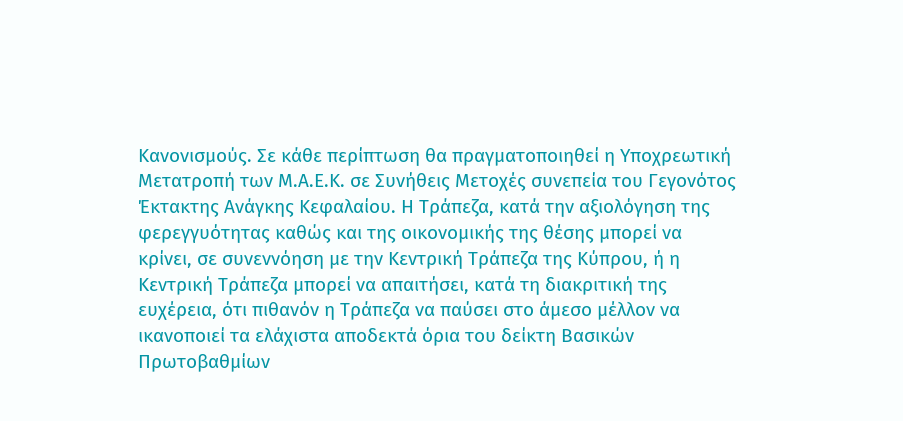Κανονισμούς. Σε κάθε περίπτωση θα πραγματοποιηθεί η Υποχρεωτική Μετατροπή των Μ.Α.Ε.Κ. σε Συνήθεις Μετοχές συνεπεία του Γεγονότος Έκτακτης Ανάγκης Κεφαλαίου. Η Τράπεζα, κατά την αξιολόγηση της φερεγγυότητας καθώς και της οικονομικής της θέσης μπορεί να κρίνει, σε συνεννόηση με την Κεντρική Τράπεζα της Κύπρου, ή η Κεντρική Τράπεζα μπορεί να απαιτήσει, κατά τη διακριτική της ευχέρεια, ότι πιθανόν η Τράπεζα να παύσει στο άμεσο μέλλον να ικανοποιεί τα ελάχιστα αποδεκτά όρια του δείκτη Βασικών Πρωτοβαθμίων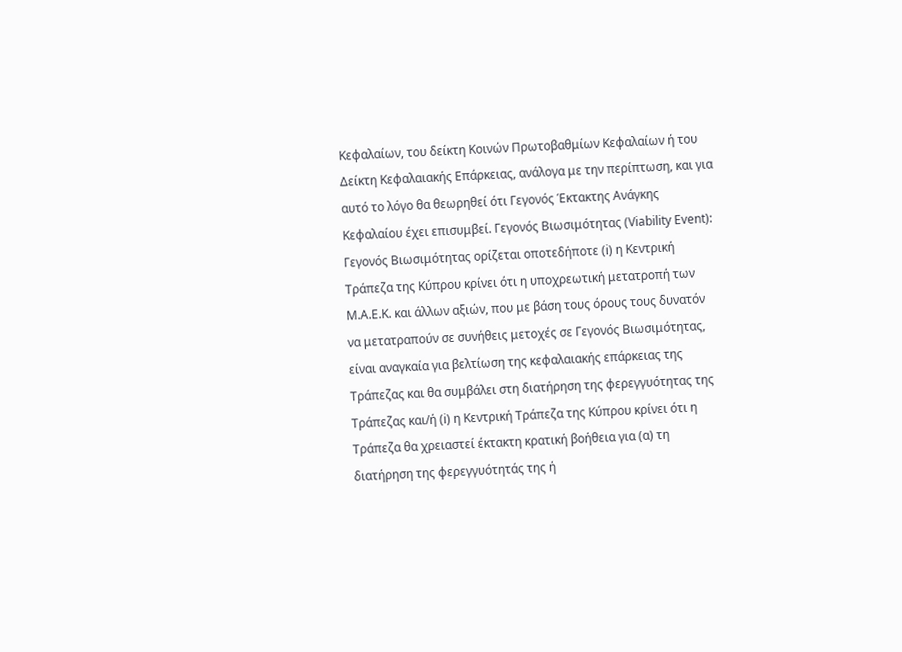Κεφαλαίων, του δείκτη Κοινών Πρωτοβαθμίων Κεφαλαίων ή του Δείκτη Κεφαλαιακής Επάρκειας, ανάλογα με την περίπτωση, και για αυτό το λόγο θα θεωρηθεί ότι Γεγονός Έκτακτης Ανάγκης Κεφαλαίου έχει επισυμβεί. Γεγονός Βιωσιμότητας (Viability Event): Γεγονός Βιωσιμότητας ορίζεται οποτεδήποτε (i) η Κεντρική Τράπεζα της Κύπρου κρίνει ότι η υποχρεωτική μετατροπή των Μ.Α.Ε.Κ. και άλλων αξιών, που με βάση τους όρους τους δυνατόν να μετατραπούν σε συνήθεις μετοχές σε Γεγονός Βιωσιμότητας, είναι αναγκαία για βελτίωση της κεφαλαιακής επάρκειας της Τράπεζας και θα συμβάλει στη διατήρηση της φερεγγυότητας της Τράπεζας και/ή (i) η Κεντρική Τράπεζα της Κύπρου κρίνει ότι η Τράπεζα θα χρειαστεί έκτακτη κρατική βοήθεια για (α) τη διατήρηση της φερεγγυότητάς της ή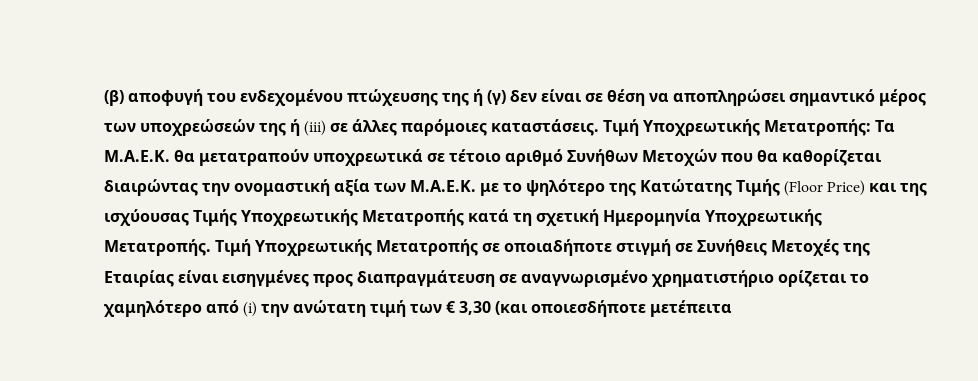(β) αποφυγή του ενδεχομένου πτώχευσης της ή (γ) δεν είναι σε θέση να αποπληρώσει σημαντικό μέρος των υποχρεώσεών της ή (iii) σε άλλες παρόμοιες καταστάσεις. Τιμή Υποχρεωτικής Μετατροπής: Τα Μ.Α.Ε.Κ. θα μετατραπούν υποχρεωτικά σε τέτοιο αριθμό Συνήθων Μετοχών που θα καθορίζεται διαιρώντας την ονομαστική αξία των Μ.Α.Ε.Κ. με το ψηλότερο της Κατώτατης Τιμής (Floor Price) και της ισχύουσας Τιμής Υποχρεωτικής Μετατροπής κατά τη σχετική Ημερομηνία Υποχρεωτικής Μετατροπής. Τιμή Υποχρεωτικής Μετατροπής σε οποιαδήποτε στιγμή σε Συνήθεις Μετοχές της Εταιρίας είναι εισηγμένες προς διαπραγμάτευση σε αναγνωρισμένο χρηματιστήριο ορίζεται το χαμηλότερο από (i) την ανώτατη τιμή των € 3,30 (και οποιεσδήποτε μετέπειτα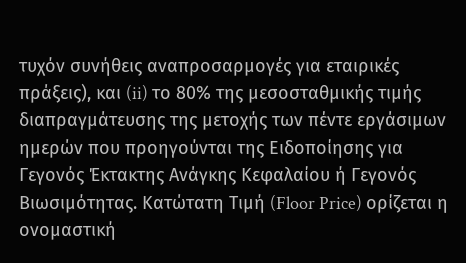τυχόν συνήθεις αναπροσαρμογές για εταιρικές πράξεις), και (ii) το 80% της μεσοσταθμικής τιμής διαπραγμάτευσης της μετοχής των πέντε εργάσιμων ημερών που προηγούνται της Ειδοποίησης για Γεγονός Έκτακτης Ανάγκης Κεφαλαίου ή Γεγονός Βιωσιμότητας. Κατώτατη Τιμή (Floor Price) ορίζεται η ονομαστική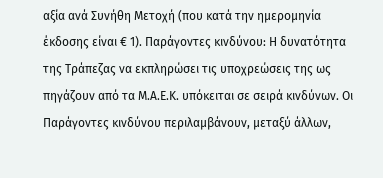αξία ανά Συνήθη Μετοχή (που κατά την ημερομηνία έκδοσης είναι € 1). Παράγοντες κινδύνου: Η δυνατότητα της Τράπεζας να εκπληρώσει τις υποχρεώσεις της ως πηγάζουν από τα Μ.Α.Ε.Κ. υπόκειται σε σειρά κινδύνων. Οι Παράγοντες κινδύνου περιλαμβάνουν, μεταξύ άλλων,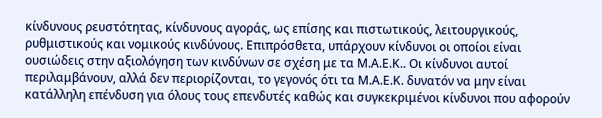κίνδυνους ρευστότητας, κίνδυνους αγοράς, ως επίσης και πιστωτικούς, λειτουργικούς, ρυθμιστικούς και νομικούς κινδύνους. Επιπρόσθετα, υπάρχουν κίνδυνοι οι οποίοι είναι ουσιώδεις στην αξιολόγηση των κινδύνων σε σχέση με τα Μ.Α.Ε.Κ.. Οι κίνδυνοι αυτοί περιλαμβάνουν, αλλά δεν περιορίζονται, το γεγονός ότι τα Μ.Α.Ε.Κ. δυνατόν να μην είναι κατάλληλη επένδυση για όλους τους επενδυτές καθώς και συγκεκριμένοι κίνδυνοι που αφορούν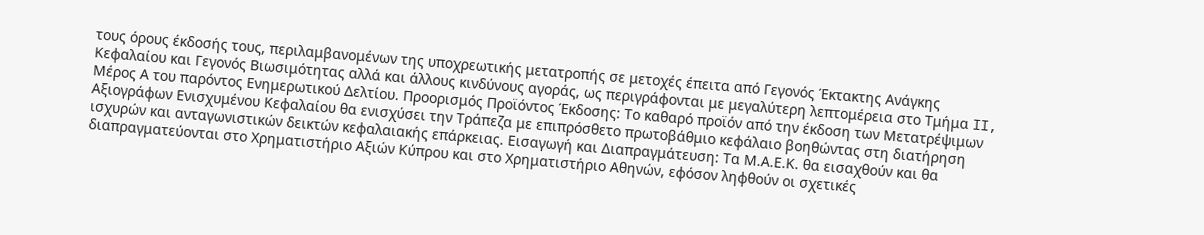τους όρους έκδοσής τους, περιλαμβανομένων της υποχρεωτικής μετατροπής σε μετοχές έπειτα από Γεγονός Έκτακτης Ανάγκης Κεφαλαίου και Γεγονός Βιωσιμότητας αλλά και άλλους κινδύνους αγοράς, ως περιγράφονται με μεγαλύτερη λεπτομέρεια στο Τμήμα II, Μέρος Α του παρόντος Ενημερωτικού Δελτίου. Προορισμός Προϊόντος Έκδοσης: Το καθαρό προϊόν από την έκδοση των Μετατρέψιμων Αξιογράφων Ενισχυμένου Κεφαλαίου θα ενισχύσει την Τράπεζα με επιπρόσθετο πρωτοβάθμιο κεφάλαιο βοηθώντας στη διατήρηση ισχυρών και ανταγωνιστικών δεικτών κεφαλαιακής επάρκειας. Εισαγωγή και Διαπραγμάτευση: Τα Μ.Α.Ε.Κ. θα εισαχθούν και θα διαπραγματεύονται στο Χρηματιστήριο Αξιών Κύπρου και στο Χρηματιστήριο Αθηνών, εφόσον ληφθούν οι σχετικές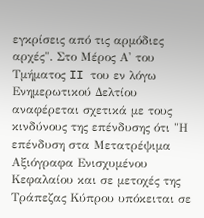εγκρίσεις από τις αρμόδιες αρχές". Στο Μέρος Α' του Τμήματος II του εν λόγω Ενημερωτικού Δελτίου αναφέρεται σχετικά με τους κινδύνους της επένδυσης ότι "Η επένδυση στα Μετατρέψιμα Αξιόγραφα Ενισχυμένου Κεφαλαίου και σε μετοχές της Τράπεζας Κύπρου υπόκειται σε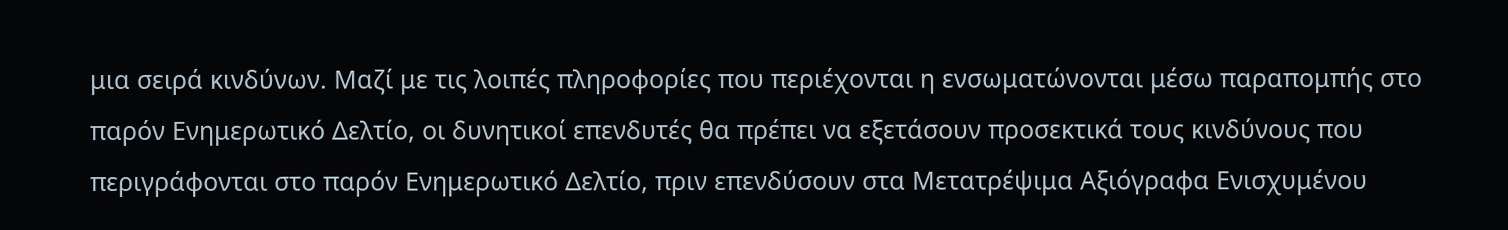μια σειρά κινδύνων. Μαζί με τις λοιπές πληροφορίες που περιέχονται η ενσωματώνονται μέσω παραπομπής στο παρόν Ενημερωτικό Δελτίο, οι δυνητικοί επενδυτές θα πρέπει να εξετάσουν προσεκτικά τους κινδύνους που περιγράφονται στο παρόν Ενημερωτικό Δελτίο, πριν επενδύσουν στα Μετατρέψιμα Αξιόγραφα Ενισχυμένου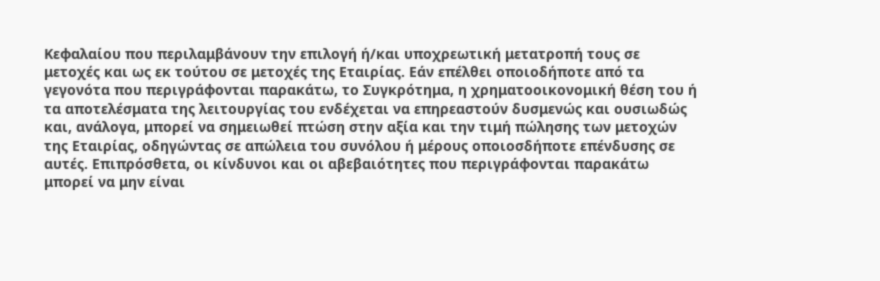Κεφαλαίου που περιλαμβάνουν την επιλογή ή/και υποχρεωτική μετατροπή τους σε μετοχές και ως εκ τούτου σε μετοχές της Εταιρίας. Εάν επέλθει οποιοδήποτε από τα γεγονότα που περιγράφονται παρακάτω, το Συγκρότημα, η χρηματοοικονομική θέση του ή τα αποτελέσματα της λειτουργίας του ενδέχεται να επηρεαστούν δυσμενώς και ουσιωδώς και, ανάλογα, μπορεί να σημειωθεί πτώση στην αξία και την τιμή πώλησης των μετοχών της Εταιρίας, οδηγώντας σε απώλεια του συνόλου ή μέρους οποιοσδήποτε επένδυσης σε αυτές. Επιπρόσθετα, οι κίνδυνοι και οι αβεβαιότητες που περιγράφονται παρακάτω μπορεί να μην είναι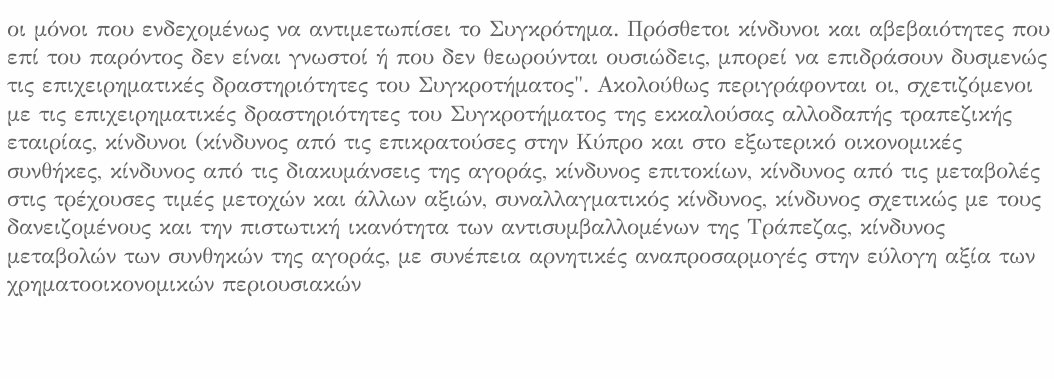οι μόνοι που ενδεχομένως να αντιμετωπίσει το Συγκρότημα. Πρόσθετοι κίνδυνοι και αβεβαιότητες που επί του παρόντος δεν είναι γνωστοί ή που δεν θεωρούνται ουσιώδεις, μπορεί να επιδράσουν δυσμενώς τις επιχειρηματικές δραστηριότητες του Συγκροτήματος". Ακολούθως περιγράφονται οι, σχετιζόμενοι με τις επιχειρηματικές δραστηριότητες του Συγκροτήματος της εκκαλούσας αλλοδαπής τραπεζικής εταιρίας, κίνδυνοι (κίνδυνος από τις επικρατούσες στην Κύπρο και στο εξωτερικό οικονομικές συνθήκες, κίνδυνος από τις διακυμάνσεις της αγοράς, κίνδυνος επιτοκίων, κίνδυνος από τις μεταβολές στις τρέχουσες τιμές μετοχών και άλλων αξιών, συναλλαγματικός κίνδυνος, κίνδυνος σχετικώς με τους δανειζομένους και την πιστωτική ικανότητα των αντισυμβαλλομένων της Τράπεζας, κίνδυνος μεταβολών των συνθηκών της αγοράς, με συνέπεια αρνητικές αναπροσαρμογές στην εύλογη αξία των χρηματοοικονομικών περιουσιακών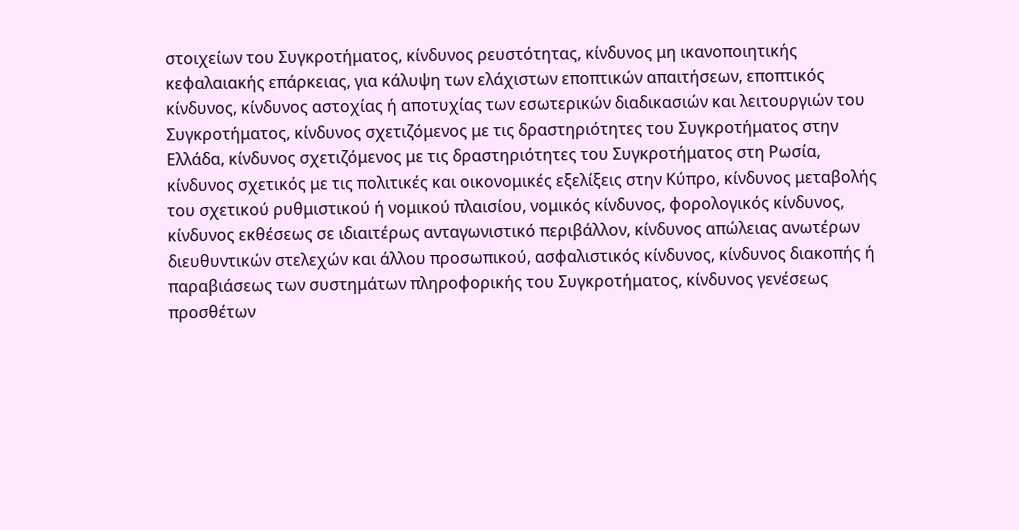στοιχείων του Συγκροτήματος, κίνδυνος ρευστότητας, κίνδυνος μη ικανοποιητικής κεφαλαιακής επάρκειας, για κάλυψη των ελάχιστων εποπτικών απαιτήσεων, εποπτικός κίνδυνος, κίνδυνος αστοχίας ή αποτυχίας των εσωτερικών διαδικασιών και λειτουργιών του Συγκροτήματος, κίνδυνος σχετιζόμενος με τις δραστηριότητες του Συγκροτήματος στην Ελλάδα, κίνδυνος σχετιζόμενος με τις δραστηριότητες του Συγκροτήματος στη Ρωσία, κίνδυνος σχετικός με τις πολιτικές και οικονομικές εξελίξεις στην Κύπρο, κίνδυνος μεταβολής του σχετικού ρυθμιστικού ή νομικού πλαισίου, νομικός κίνδυνος, φορολογικός κίνδυνος, κίνδυνος εκθέσεως σε ιδιαιτέρως ανταγωνιστικό περιβάλλον, κίνδυνος απώλειας ανωτέρων διευθυντικών στελεχών και άλλου προσωπικού, ασφαλιστικός κίνδυνος, κίνδυνος διακοπής ή παραβιάσεως των συστημάτων πληροφορικής του Συγκροτήματος, κίνδυνος γενέσεως προσθέτων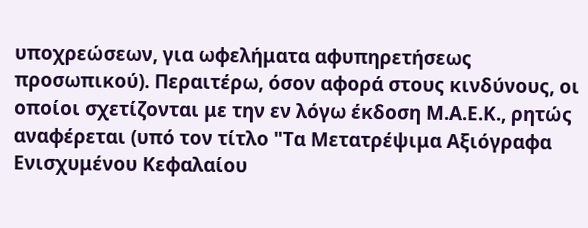υποχρεώσεων, για ωφελήματα αφυπηρετήσεως προσωπικού). Περαιτέρω, όσον αφορά στους κινδύνους, οι οποίοι σχετίζονται με την εν λόγω έκδοση Μ.Α.Ε.Κ., ρητώς αναφέρεται (υπό τον τίτλο "Τα Μετατρέψιμα Αξιόγραφα Ενισχυμένου Κεφαλαίου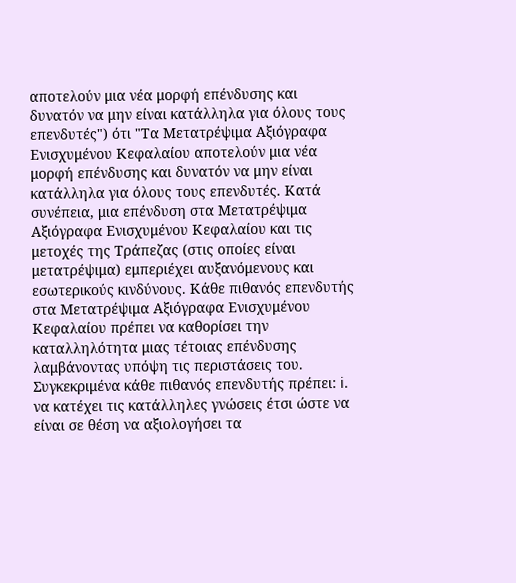αποτελούν μια νέα μορφή επένδυσης και δυνατόν να μην είναι κατάλληλα για όλους τους επενδυτές") ότι "Τα Μετατρέψιμα Αξιόγραφα Ενισχυμένου Κεφαλαίου αποτελούν μια νέα μορφή επένδυσης και δυνατόν να μην είναι κατάλληλα για όλους τους επενδυτές. Κατά συνέπεια, μια επένδυση στα Μετατρέψιμα Αξιόγραφα Ενισχυμένου Κεφαλαίου και τις μετοχές της Τράπεζας (στις οποίες είναι μετατρέψιμα) εμπεριέχει αυξανόμενους και εσωτερικούς κινδύνους. Κάθε πιθανός επενδυτής στα Μετατρέψιμα Αξιόγραφα Ενισχυμένου Κεφαλαίου πρέπει να καθορίσει την καταλληλότητα μιας τέτοιας επένδυσης λαμβάνοντας υπόψη τις περιστάσεις του. Συγκεκριμένα κάθε πιθανός επενδυτής πρέπει: i. να κατέχει τις κατάλληλες γνώσεις έτσι ώστε να είναι σε θέση να αξιολογήσει τα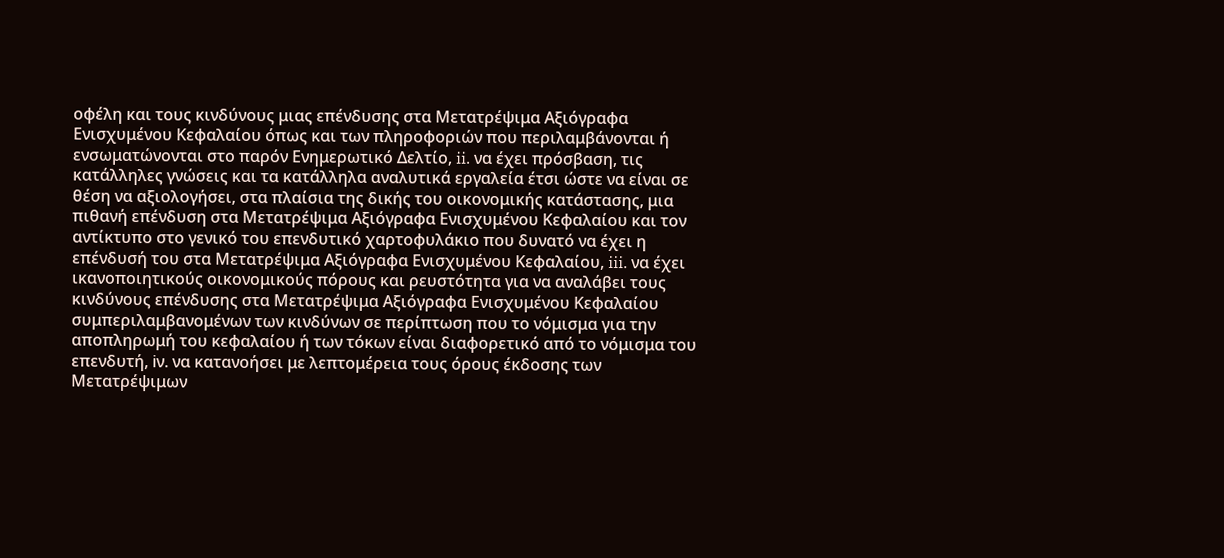οφέλη και τους κινδύνους μιας επένδυσης στα Μετατρέψιμα Αξιόγραφα Ενισχυμένου Κεφαλαίου όπως και των πληροφοριών που περιλαμβάνονται ή ενσωματώνονται στο παρόν Ενημερωτικό Δελτίο, ii. να έχει πρόσβαση, τις κατάλληλες γνώσεις και τα κατάλληλα αναλυτικά εργαλεία έτσι ώστε να είναι σε θέση να αξιολογήσει, στα πλαίσια της δικής του οικονομικής κατάστασης, μια πιθανή επένδυση στα Μετατρέψιμα Αξιόγραφα Ενισχυμένου Κεφαλαίου και τον αντίκτυπο στο γενικό του επενδυτικό χαρτοφυλάκιο που δυνατό να έχει η επένδυσή του στα Μετατρέψιμα Αξιόγραφα Ενισχυμένου Κεφαλαίου, iii. να έχει ικανοποιητικούς οικονομικούς πόρους και ρευστότητα για να αναλάβει τους κινδύνους επένδυσης στα Μετατρέψιμα Αξιόγραφα Ενισχυμένου Κεφαλαίου συμπεριλαμβανομένων των κινδύνων σε περίπτωση που το νόμισμα για την αποπληρωμή του κεφαλαίου ή των τόκων είναι διαφορετικό από το νόμισμα του επενδυτή, iν. να κατανοήσει με λεπτομέρεια τους όρους έκδοσης των Μετατρέψιμων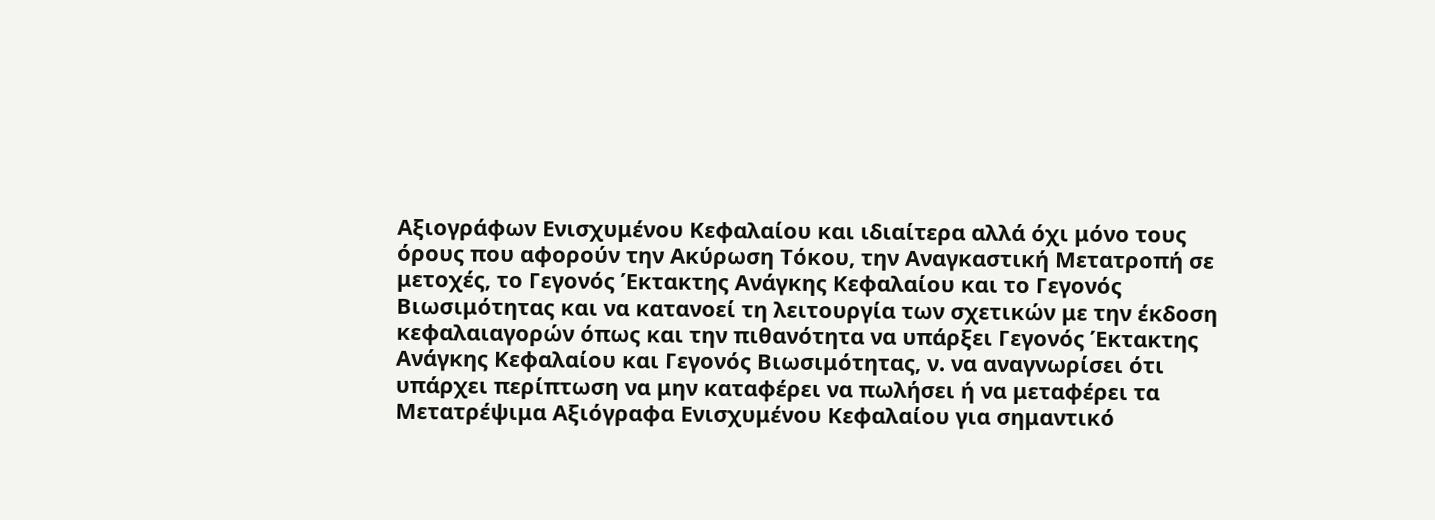Αξιογράφων Ενισχυμένου Κεφαλαίου και ιδιαίτερα αλλά όχι μόνο τους όρους που αφορούν την Ακύρωση Τόκου, την Αναγκαστική Μετατροπή σε μετοχές, το Γεγονός Έκτακτης Ανάγκης Κεφαλαίου και το Γεγονός Βιωσιμότητας και να κατανοεί τη λειτουργία των σχετικών με την έκδοση κεφαλαιαγορών όπως και την πιθανότητα να υπάρξει Γεγονός Έκτακτης Ανάγκης Κεφαλαίου και Γεγονός Βιωσιμότητας, ν. να αναγνωρίσει ότι υπάρχει περίπτωση να μην καταφέρει να πωλήσει ή να μεταφέρει τα Μετατρέψιμα Αξιόγραφα Ενισχυμένου Κεφαλαίου για σημαντικό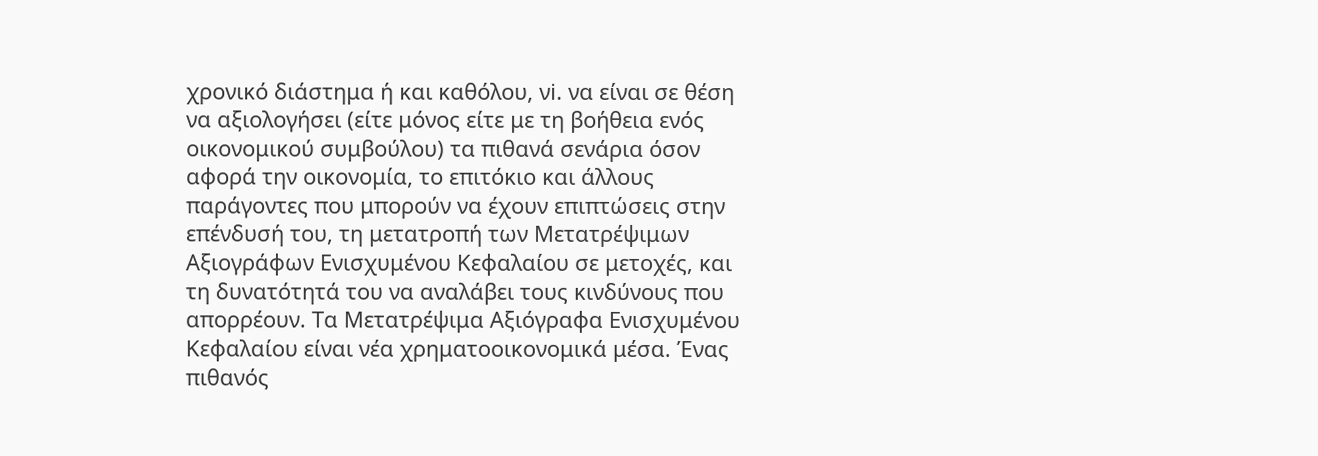χρονικό διάστημα ή και καθόλου, νi. να είναι σε θέση να αξιολογήσει (είτε μόνος είτε με τη βοήθεια ενός οικονομικού συμβούλου) τα πιθανά σενάρια όσον αφορά την οικονομία, το επιτόκιο και άλλους παράγοντες που μπορούν να έχουν επιπτώσεις στην επένδυσή του, τη μετατροπή των Μετατρέψιμων Αξιογράφων Ενισχυμένου Κεφαλαίου σε μετοχές, και τη δυνατότητά του να αναλάβει τους κινδύνους που απορρέουν. Τα Μετατρέψιμα Αξιόγραφα Ενισχυμένου Κεφαλαίου είναι νέα χρηματοοικονομικά μέσα. Ένας πιθανός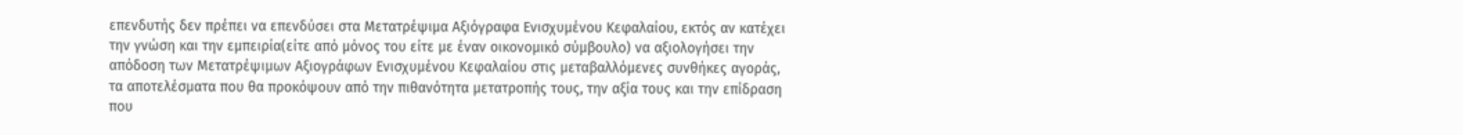επενδυτής δεν πρέπει να επενδύσει στα Μετατρέψιμα Αξιόγραφα Ενισχυμένου Κεφαλαίου, εκτός αν κατέχει την γνώση και την εμπειρία(είτε από μόνος του είτε με έναν οικονομικό σύμβουλο) να αξιολογήσει την απόδοση των Μετατρέψιμων Αξιογράφων Ενισχυμένου Κεφαλαίου στις μεταβαλλόμενες συνθήκες αγοράς, τα αποτελέσματα που θα προκόψουν από την πιθανότητα μετατροπής τους, την αξία τους και την επίδραση που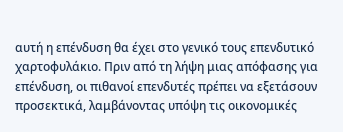αυτή η επένδυση θα έχει στο γενικό τους επενδυτικό χαρτοφυλάκιο. Πριν από τη λήψη μιας απόφασης για επένδυση, οι πιθανοί επενδυτές πρέπει να εξετάσουν προσεκτικά, λαμβάνοντας υπόψη τις οικονομικές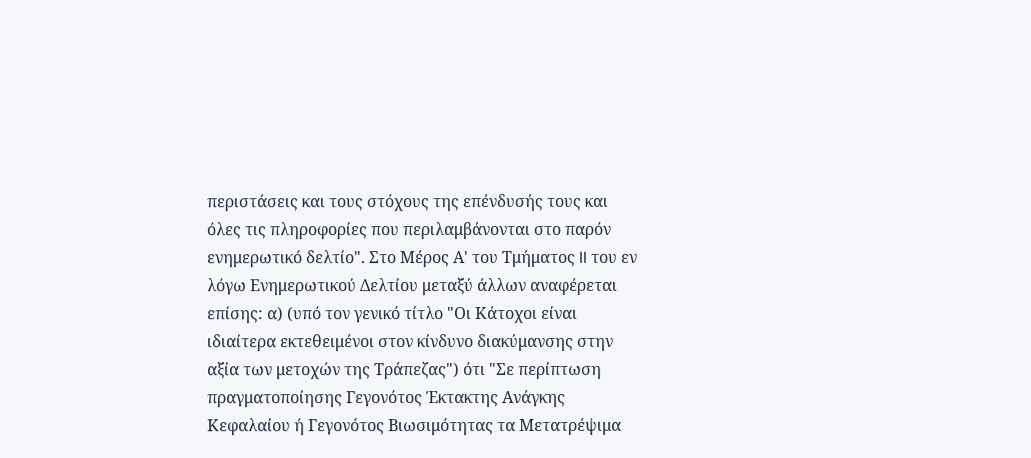περιστάσεις και τους στόχους της επένδυσής τους και όλες τις πληροφορίες που περιλαμβάνονται στο παρόν ενημερωτικό δελτίο". Στο Μέρος Α' του Τμήματος II του εν λόγω Ενημερωτικού Δελτίου μεταξύ άλλων αναφέρεται επίσης: α) (υπό τον γενικό τίτλο "Οι Κάτοχοι είναι ιδιαίτερα εκτεθειμένοι στον κίνδυνο διακύμανσης στην αξία των μετοχών της Τράπεζας") ότι "Σε περίπτωση πραγματοποίησης Γεγονότος Έκτακτης Ανάγκης Κεφαλαίου ή Γεγονότος Βιωσιμότητας τα Μετατρέψιμα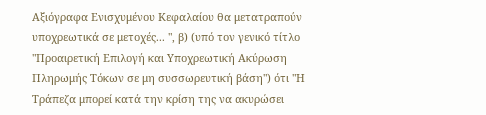Αξιόγραφα Ενισχυμένου Κεφαλαίου θα μετατραπούν υποχρεωτικά σε μετοχές... ", β) (υπό τον γενικό τίτλο "Προαιρετική Επιλογή και Υποχρεωτική Ακύρωση Πληρωμής Τόκων σε μη συσσωρευτική βάση") ότι "Η Τράπεζα μπορεί κατά την κρίση της να ακυρώσει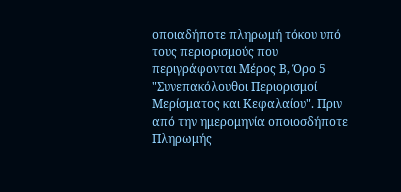οποιαδήποτε πληρωμή τόκου υπό τους περιορισμούς που περιγράφονται Μέρος Β, Όρο 5 "Συνεπακόλουθοι Περιορισμοί Μερίσματος και Κεφαλαίου". Πριν από την ημερομηνία οποιοσδήποτε Πληρωμής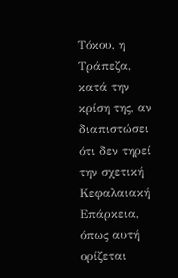Τόκου, η Τράπεζα, κατά την κρίση της, αν διαπιστώσει ότι δεν τηρεί την σχετική Κεφαλαιακή Επάρκεια, όπως αυτή ορίζεται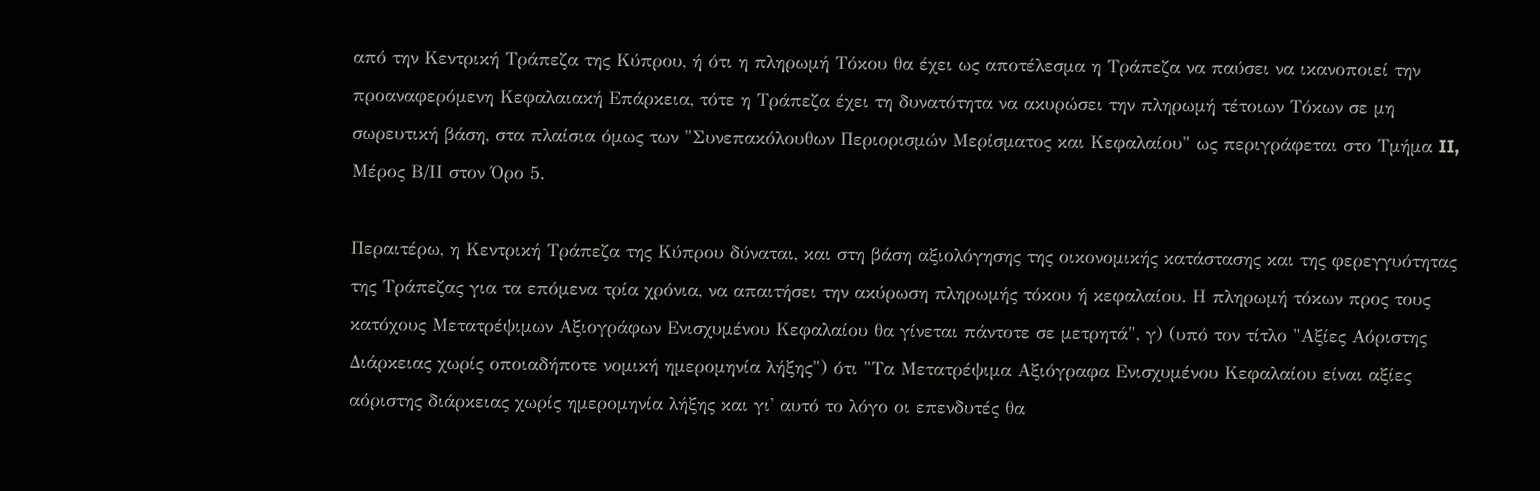από την Κεντρική Τράπεζα της Κύπρου, ή ότι η πληρωμή Τόκου θα έχει ως αποτέλεσμα η Τράπεζα να παύσει να ικανοποιεί την προαναφερόμενη Κεφαλαιακή Επάρκεια, τότε η Τράπεζα έχει τη δυνατότητα να ακυρώσει την πληρωμή τέτοιων Τόκων σε μη σωρευτική βάση, στα πλαίσια όμως των "Συνεπακόλουθων Περιορισμών Μερίσματος και Κεφαλαίου" ως περιγράφεται στο Τμήμα II, Μέρος Β/ΙΙ στον Όρο 5.

Περαιτέρω, η Κεντρική Τράπεζα της Κύπρου δύναται, και στη βάση αξιολόγησης της οικονομικής κατάστασης και της φερεγγυότητας της Τράπεζας για τα επόμενα τρία χρόνια, να απαιτήσει την ακύρωση πληρωμής τόκου ή κεφαλαίου. Η πληρωμή τόκων προς τους κατόχους Μετατρέψιμων Αξιογράφων Ενισχυμένου Κεφαλαίου θα γίνεται πάντοτε σε μετρητά", γ) (υπό τον τίτλο "Αξίες Αόριστης Διάρκειας χωρίς οποιαδήποτε νομική ημερομηνία λήξης") ότι "Τα Μετατρέψιμα Αξιόγραφα Ενισχυμένου Κεφαλαίου είναι αξίες αόριστης διάρκειας χωρίς ημερομηνία λήξης και γι' αυτό το λόγο οι επενδυτές θα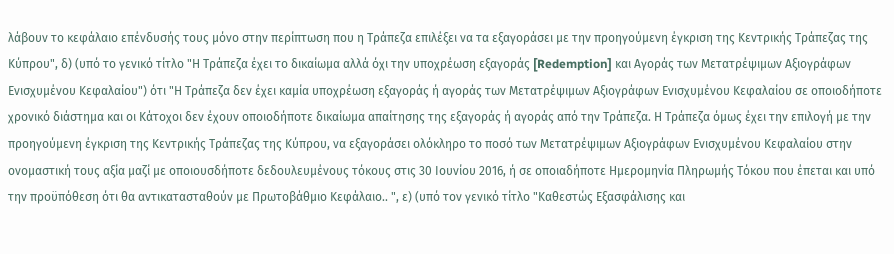λάβουν το κεφάλαιο επένδυσής τους μόνο στην περίπτωση που η Τράπεζα επιλέξει να τα εξαγοράσει με την προηγούμενη έγκριση της Κεντρικής Τράπεζας της Κύπρου", δ) (υπό το γενικό τίτλο "Η Τράπεζα έχει το δικαίωμα αλλά όχι την υποχρέωση εξαγοράς [Redemption] και Αγοράς των Μετατρέψιμων Αξιογράφων Ενισχυμένου Κεφαλαίου") ότι "Η Τράπεζα δεν έχει καμία υποχρέωση εξαγοράς ή αγοράς των Μετατρέψιμων Αξιογράφων Ενισχυμένου Κεφαλαίου σε οποιοδήποτε χρονικό διάστημα και οι Κάτοχοι δεν έχουν οποιοδήποτε δικαίωμα απαίτησης της εξαγοράς ή αγοράς από την Τράπεζα. Η Τράπεζα όμως έχει την επιλογή με την προηγούμενη έγκριση της Κεντρικής Τράπεζας της Κύπρου, να εξαγοράσει ολόκληρο το ποσό των Μετατρέψιμων Αξιογράφων Ενισχυμένου Κεφαλαίου στην ονομαστική τους αξία μαζί με οποιουσδήποτε δεδουλευμένους τόκους στις 30 Ιουνίου 2016, ή σε οποιαδήποτε Ημερομηνία Πληρωμής Τόκου που έπεται και υπό την προϋπόθεση ότι θα αντικατασταθούν με Πρωτοβάθμιο Κεφάλαιο.. ", ε) (υπό τον γενικό τίτλο "Καθεστώς Εξασφάλισης και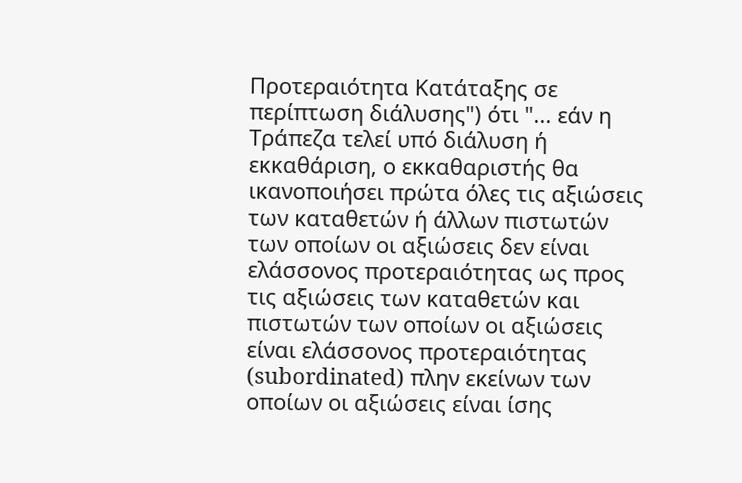Προτεραιότητα Κατάταξης σε περίπτωση διάλυσης") ότι "... εάν η Τράπεζα τελεί υπό διάλυση ή εκκαθάριση, ο εκκαθαριστής θα ικανοποιήσει πρώτα όλες τις αξιώσεις των καταθετών ή άλλων πιστωτών των οποίων οι αξιώσεις δεν είναι ελάσσονος προτεραιότητας ως προς τις αξιώσεις των καταθετών και πιστωτών των οποίων οι αξιώσεις είναι ελάσσονος προτεραιότητας (subordinated) πλην εκείνων των οποίων οι αξιώσεις είναι ίσης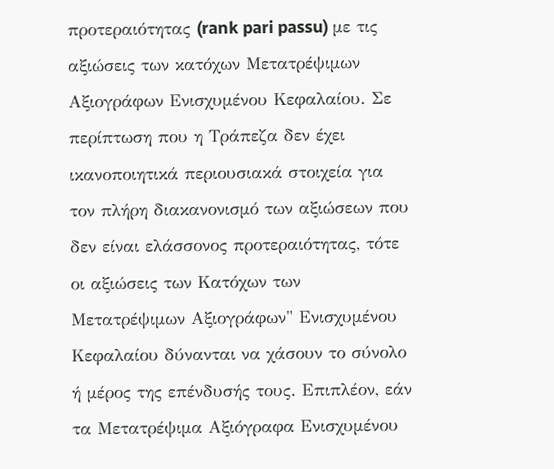προτεραιότητας (rank pari passu) με τις αξιώσεις των κατόχων Μετατρέψιμων Αξιογράφων Ενισχυμένου Κεφαλαίου. Σε περίπτωση που η Τράπεζα δεν έχει ικανοποιητικά περιουσιακά στοιχεία για τον πλήρη διακανονισμό των αξιώσεων που δεν είναι ελάσσονος προτεραιότητας, τότε οι αξιώσεις των Κατόχων των Μετατρέψιμων Αξιογράφων" Ενισχυμένου Κεφαλαίου δύνανται να χάσουν το σύνολο ή μέρος της επένδυσής τους. Επιπλέον, εάν τα Μετατρέψιμα Αξιόγραφα Ενισχυμένου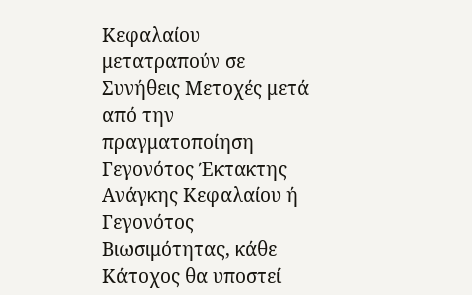Κεφαλαίου μετατραπούν σε Συνήθεις Μετοχές μετά από την πραγματοποίηση Γεγονότος Έκτακτης Ανάγκης Κεφαλαίου ή Γεγονότος Βιωσιμότητας, κάθε Κάτοχος θα υποστεί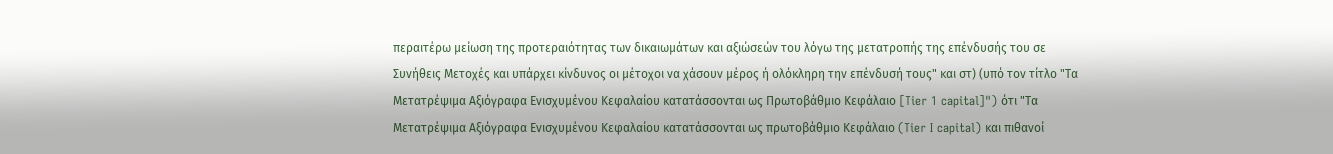περαιτέρω μείωση της προτεραιότητας των δικαιωμάτων και αξιώσεών του λόγω της μετατροπής της επένδυσής του σε Συνήθεις Μετοχές και υπάρχει κίνδυνος οι μέτοχοι να χάσουν μέρος ή ολόκληρη την επένδυσή τους" και στ) (υπό τον τίτλο "Τα Μετατρέψιμα Αξιόγραφα Ενισχυμένου Κεφαλαίου κατατάσσονται ως Πρωτοβάθμιο Κεφάλαιο [Tier 1 capital]") ότι "Τα Μετατρέψιμα Αξιόγραφα Ενισχυμένου Κεφαλαίου κατατάσσονται ως πρωτοβάθμιο Κεφάλαιο (Tier I capital) και πιθανοί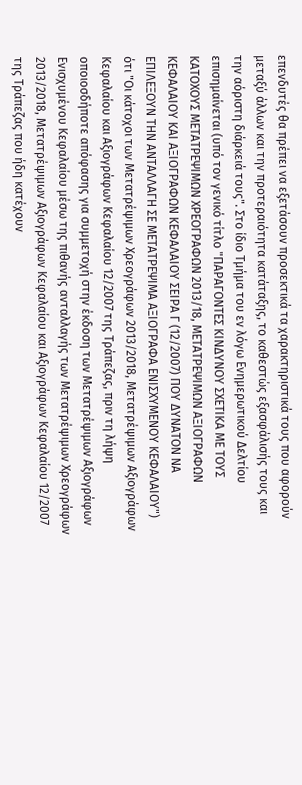επενδυτές θα πρέπει να εξετάσουν προσεκτικά τα χαρακτηριστικά τους που αφορούν μεταξύ άλλων και την προτεραιότητα κατάταξης, το καθεστώς εξασφάλισής τους και την αόριστη διάρκειά τους". Στο ίδιο Τμήμα του εν λόγω Ενημερωτικού Δελτίου επισημαίνεται (υπό τον γενικό τίτλο "ΠΑΡΑΓΟΝΤΕΣ ΚΙΝΔΥΝΟΥ ΣΧΕΤΙΚΑ ΜΕ ΤΟΥΣ ΚΑΤΟΧΟΥΣ ΜΕΤΑΤΡΕΨΙΜΩΝ ΧΡΕΟΓΡΑΦΩΝ 2013/18, ΜΕΤΑΤΡΕΨΙΜΩΝ ΑΞΙΟΓΡΑΦΩΝ ΚΕΦΑΛΑΙΟΥ ΚΑΙ ΑΞΙΟΓΡΑΦΩΝ ΚΕΦΑΛΑΙΟΥ ΣΕΙΡΑ Γ (12/2007) ΠΟΥ ΔΥΝΑΤΟΝ ΝΑ ΕΠΙΛΕΞΟΥΝ ΤΗΝ ΑΝΤΑΛΛΑΓΗ ΣΕ ΜΕΤΑΤΡΕΨΙΜΑ ΑΞΙΟΓΡΑΦΑ ΕΝΙΣΧΥΜΕΝΟΥ ΚΕΦΑΛΑΙΟΥ") ότι "Οι κάτοχοι των Μετατρέψιμων Χρεογράφων 2013/2018, Μετατρέψιμων Αξιογράφων Κεφαλαίου και Αξιογράφων Κεφαλαίου 12/2007 της Τράπεζας, πριν τη λήψη οποιοσδήποτε απόφασης για συμμετοχή στην έκδοση των Μετατρέψιμων Αξιογράφων Ενισχυμένου Κεφαλαίου μέσω της πιθανής ανταλλαγής των Μετατρέψιμων Χρεογράφων 2013/2018, Μετατρέψιμων Αξιογράφων Κεφαλαίου και Αξιογράφων Κεφαλαίου 12/2007 της Τράπεζας που ήδη κατέχουν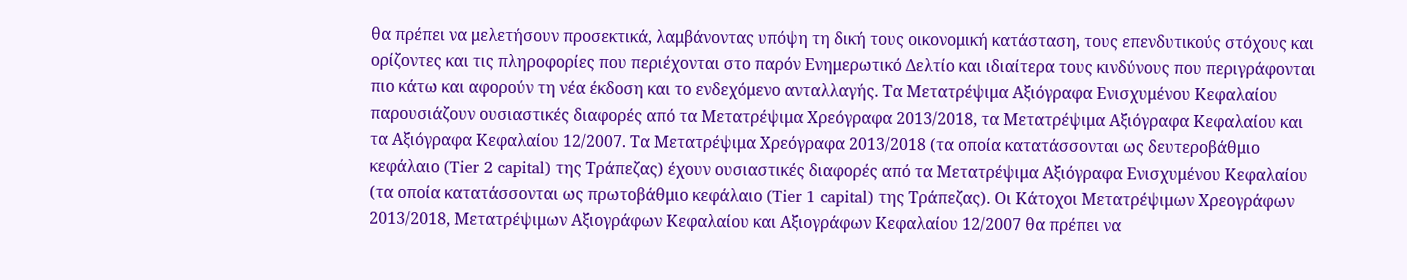θα πρέπει να μελετήσουν προσεκτικά, λαμβάνοντας υπόψη τη δική τους οικονομική κατάσταση, τους επενδυτικούς στόχους και ορίζοντες και τις πληροφορίες που περιέχονται στο παρόν Ενημερωτικό Δελτίο και ιδιαίτερα τους κινδύνους που περιγράφονται πιο κάτω και αφορούν τη νέα έκδοση και το ενδεχόμενο ανταλλαγής. Τα Μετατρέψιμα Αξιόγραφα Ενισχυμένου Κεφαλαίου παρουσιάζουν ουσιαστικές διαφορές από τα Μετατρέψιμα Χρεόγραφα 2013/2018, τα Μετατρέψιμα Αξιόγραφα Κεφαλαίου και τα Αξιόγραφα Κεφαλαίου 12/2007. Τα Μετατρέψιμα Χρεόγραφα 2013/2018 (τα οποία κατατάσσονται ως δευτεροβάθμιο κεφάλαιο (Tier 2 capital) της Τράπεζας) έχουν ουσιαστικές διαφορές από τα Μετατρέψιμα Αξιόγραφα Ενισχυμένου Κεφαλαίου (τα οποία κατατάσσονται ως πρωτοβάθμιο κεφάλαιο (Tier 1 capital) της Τράπεζας). Οι Κάτοχοι Μετατρέψιμων Χρεογράφων 2013/2018, Μετατρέψιμων Αξιογράφων Κεφαλαίου και Αξιογράφων Κεφαλαίου 12/2007 θα πρέπει να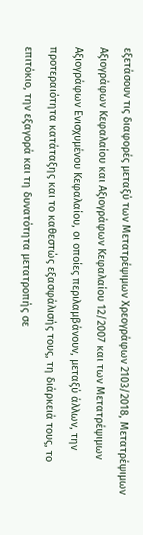εξετάσουν τις διαφορές μεταξύ των Μετατρέψιμων Χρεογράφων 2103/2018, Μετατρέψιμων Αξιογράφων Κεφαλαίου και Αξιογράφων Κεφαλαίου 12/2007 και των Μετατρέψιμων Αξιογράφων Ενισχυμένου Κεφαλαίου, οι οποίες περιλαμβάνουν, μεταξύ άλλων, την προτεραιότητα κατάταξης και το καθεστώς εξασφάλισής τους, τη διάρκειά τους, το επιτόκιο, την εξαγορά και τη δυνατότητα μετατροπής σε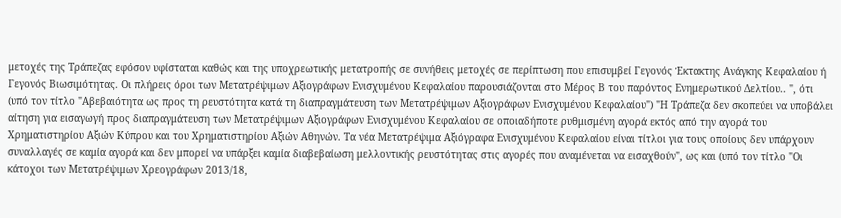μετοχές της Τράπεζας εφόσον υφίσταται καθώς και της υποχρεωτικής μετατροπής σε συνήθεις μετοχές σε περίπτωση που επισυμβεί Γεγονός Έκτακτης Ανάγκης Κεφαλαίου ή Γεγονός Βιωσιμότητας. Οι πλήρεις όροι των Μετατρέψιμων Αξιογράφων Ενισχυμένου Κεφαλαίου παρουσιάζονται στο Μέρος Β του παρόντος Ενημερωτικού Δελτίου.. ", ότι (υπό τον τίτλο "Αβεβαιότητα ως προς τη ρευστότητα κατά τη διαπραγμάτευση των Μετατρέψιμων Αξιογράφων Ενισχυμένου Κεφαλαίου") "Η Τράπεζα δεν σκοπεύει να υποβάλει αίτηση για εισαγωγή προς διαπραγμάτευση των Μετατρέψιμων Αξιογράφων Ενισχυμένου Κεφαλαίου σε οποιαδήποτε ρυθμισμένη αγορά εκτός από την αγορά του Χρηματιστηρίου Αξιών Κύπρου και του Χρηματιστηρίου Αξιών Αθηνών. Τα νέα Μετατρέψιμα Αξιόγραφα Ενισχυμένου Κεφαλαίου είναι τίτλοι για τους οποίους δεν υπάρχουν συναλλαγές σε καμία αγορά και δεν μπορεί να υπάρξει καμία διαβεβαίωση μελλοντικής ρευστότητας στις αγορές που αναμένεται να εισαχθούν", ως και (υπό τον τίτλο "Οι κάτοχοι των Μετατρέψιμων Χρεογράφων 2013/18,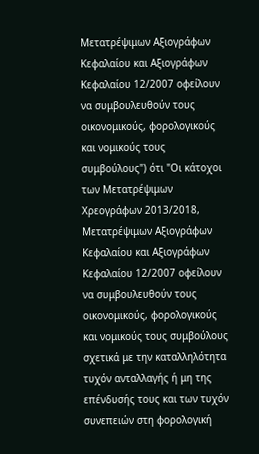Μετατρέψιμων Αξιογράφων Κεφαλαίου και Αξιογράφων Κεφαλαίου 12/2007 οφείλουν να συμβουλευθούν τους οικονομικούς, φορολογικούς και νομικούς τους συμβούλους") ότι "Οι κάτοχοι των Μετατρέψιμων Χρεογράφων 2013/2018, Μετατρέψιμων Αξιογράφων Κεφαλαίου και Αξιογράφων Κεφαλαίου 12/2007 οφείλουν να συμβουλευθούν τους οικονομικούς, φορολογικούς και νομικούς τους συμβούλους σχετικά με την καταλληλότητα τυχόν ανταλλαγής ή μη της επένδυσής τους και των τυχόν συνεπειών στη φορολογική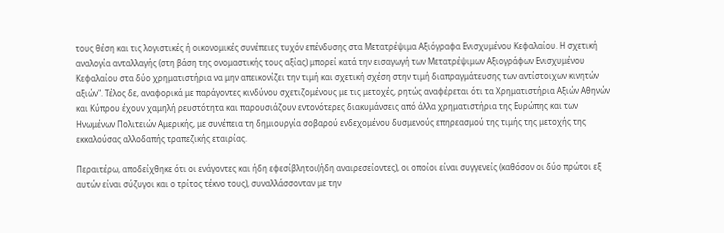τους θέση και τις λογιστικές ή οικονομικές συνέπειες τυχόν επένδυσης στα Μετατρέψιμα Αξιόγραφα Ενισχυμένου Κεφαλαίου. Η σχετική αναλογία ανταλλαγής (στη βάση της ονομαστικής τους αξίας) μπορεί κατά την εισαγωγή των Μετατρέψιμων Αξιογράφων Ενισχυμένου Κεφαλαίου στα δύο χρηματιστήρια να μην απεικονίζει την τιμή και σχετική σχέση στην τιμή διαπραγμάτευσης των αντίστοιχων κινητών αξιών". Τέλος δε, αναφορικά με παράγοντες κινδύνου σχετιζομένους με τις μετοχές, ρητώς αναφέρεται ότι τα Χρηματιστήρια Αξιών Αθηνών και Κύπρου έχουν χαμηλή ρευστότητα και παρουσιάζουν εντονότερες διακυμάνσεις από άλλα χρηματιστήρια της Ευρώπης και των Ηνωμένων Πολιτειών Αμερικής, με συνέπεια τη δημιουργία σοβαρού ενδεχομένου δυσμενούς επηρεασμού της τιμής της μετοχής της εκκαλούσας αλλοδαπής τραπεζικής εταιρίας.

Περαιτέρω, αποδείχθηκε ότι οι ενάγοντες και ήδη εφεσίβλητοι(ήδη αναιρεσείοντες), οι οποίοι είναι συγγενείς (καθόσον οι δύο πρώτοι εξ αυτών είναι σύζυγοι και ο τρίτος τέκνο τους), συναλλάσσονταν με την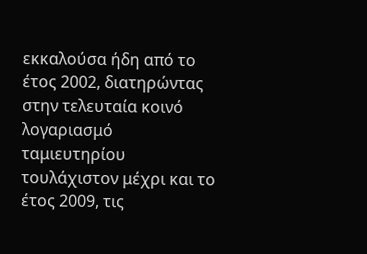εκκαλούσα ήδη από το έτος 2002, διατηρώντας στην τελευταία κοινό λογαριασμό ταμιευτηρίου τουλάχιστον μέχρι και το έτος 2009, τις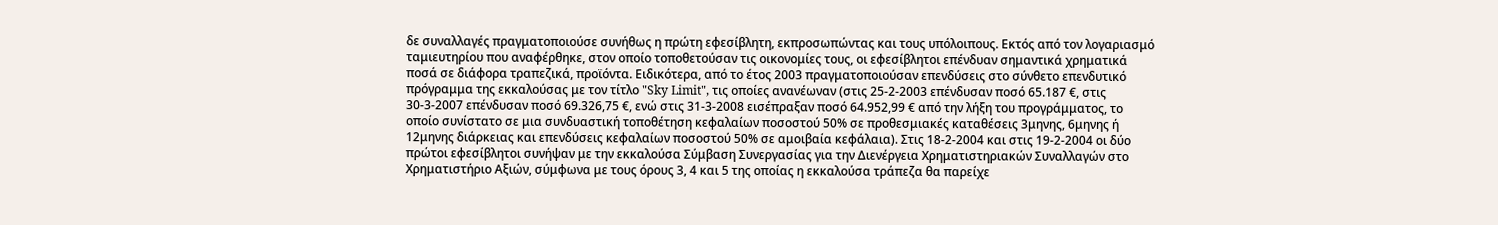δε συναλλαγές πραγματοποιούσε συνήθως η πρώτη εφεσίβλητη, εκπροσωπώντας και τους υπόλοιπους. Εκτός από τον λογαριασμό ταμιευτηρίου που αναφέρθηκε, στον οποίο τοποθετούσαν τις οικονομίες τους, οι εφεσίβλητοι επένδυαν σημαντικά χρηματικά ποσά σε διάφορα τραπεζικά, προϊόντα. Ειδικότερα, από το έτος 2003 πραγματοποιούσαν επενδύσεις στο σύνθετο επενδυτικό πρόγραμμα της εκκαλούσας με τον τίτλο "Sky Limit", τις οποίες ανανέωναν (στις 25-2-2003 επένδυσαν ποσό 65.187 €, στις 30-3-2007 επένδυσαν ποσό 69.326,75 €, ενώ στις 31-3-2008 εισέπραξαν ποσό 64.952,99 € από την λήξη του προγράμματος, το οποίο συνίστατο σε μια συνδυαστική τοποθέτηση κεφαλαίων ποσοστού 50% σε προθεσμιακές καταθέσεις 3μηνης, 6μηνης ή 12μηνης διάρκειας και επενδύσεις κεφαλαίων ποσοστού 50% σε αμοιβαία κεφάλαια). Στις 18-2-2004 και στις 19-2-2004 οι δύο πρώτοι εφεσίβλητοι συνήψαν με την εκκαλούσα Σύμβαση Συνεργασίας για την Διενέργεια Χρηματιστηριακών Συναλλαγών στο Χρηματιστήριο Αξιών, σύμφωνα με τους όρους 3, 4 και 5 της οποίας η εκκαλούσα τράπεζα θα παρείχε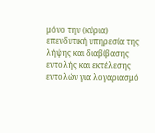μόνο την (κύρια) επενδυτική υπηρεσία της λήψης και διαβίβασης εντολής και εκτέλεσης εντολών για λογαριασμό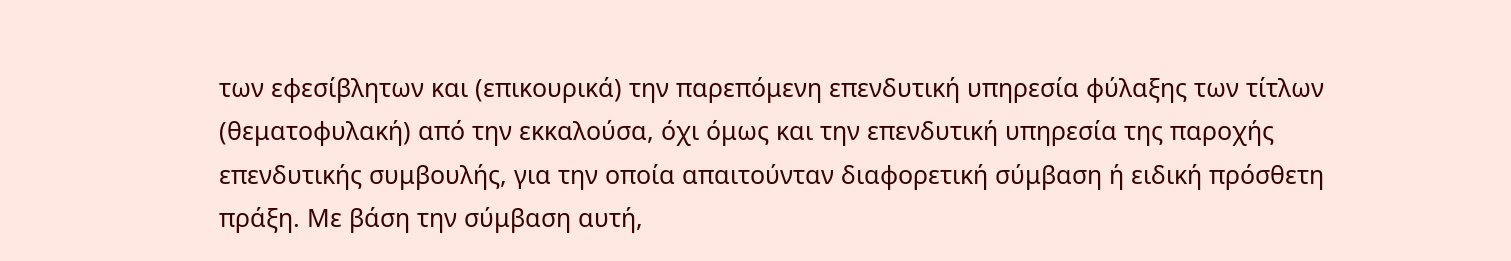των εφεσίβλητων και (επικουρικά) την παρεπόμενη επενδυτική υπηρεσία φύλαξης των τίτλων (θεματοφυλακή) από την εκκαλούσα, όχι όμως και την επενδυτική υπηρεσία της παροχής επενδυτικής συμβουλής, για την οποία απαιτούνταν διαφορετική σύμβαση ή ειδική πρόσθετη πράξη. Με βάση την σύμβαση αυτή,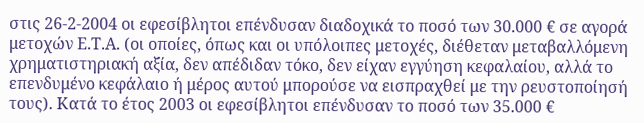στις 26-2-2004 οι εφεσίβλητοι επένδυσαν διαδοχικά το ποσό των 30.000 € σε αγορά μετοχών Ε.Τ.Α. (οι οποίες, όπως και οι υπόλοιπες μετοχές, διέθεταν μεταβαλλόμενη χρηματιστηριακή αξία, δεν απέδιδαν τόκο, δεν είχαν εγγύηση κεφαλαίου, αλλά το επενδυμένο κεφάλαιο ή μέρος αυτού μπορούσε να εισπραχθεί με την ρευστοποίησή τους). Κατά το έτος 2003 οι εφεσίβλητοι επένδυσαν το ποσό των 35.000 €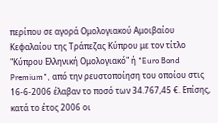περίπου σε αγορά Ομολογιακού Αμοιβαίου Κεφαλαίου της Τράπεζας Κύπρου με τον τίτλο "Κύπρου Ελληνική Ομολογιακό" ή "Euro Bond Premium", από την ρευστοποίηση του οποίου στις 16-6-2006 έλαβαν το ποσό των 34.767,45 €. Επίσης, κατά το έτος 2006 οι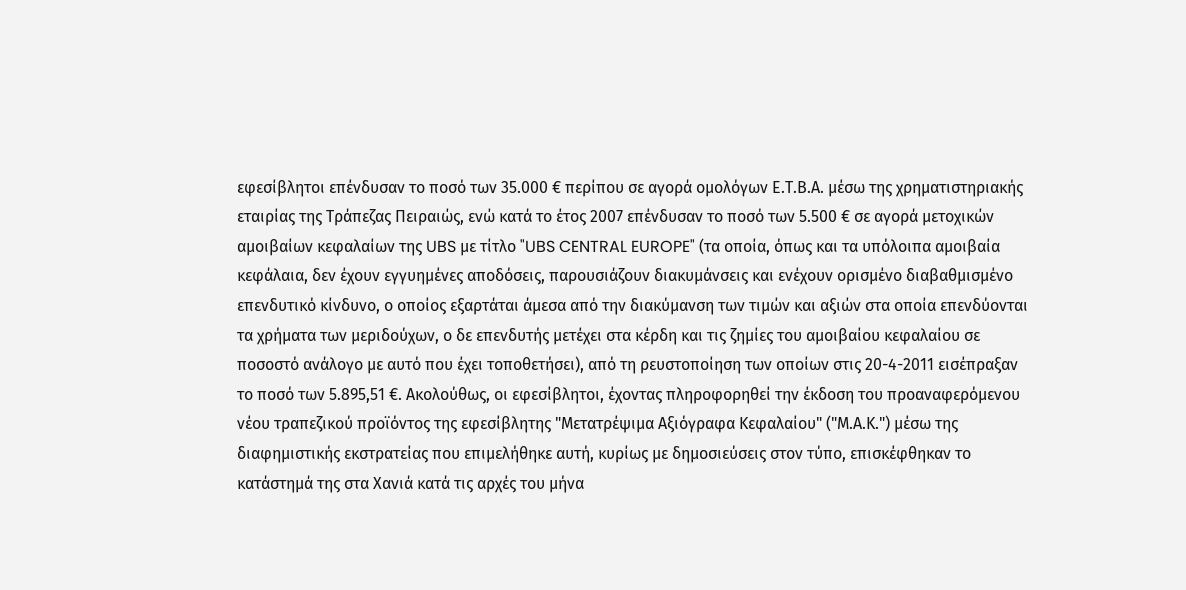εφεσίβλητοι επένδυσαν το ποσό των 35.000 € περίπου σε αγορά ομολόγων Ε.Τ.Β.Α. μέσω της χρηματιστηριακής εταιρίας της Τράπεζας Πειραιώς, ενώ κατά το έτος 2007 επένδυσαν το ποσό των 5.500 € σε αγορά μετοχικών αμοιβαίων κεφαλαίων της UBS με τίτλο "UBS CENTRAL EUROPE" (τα οποία, όπως και τα υπόλοιπα αμοιβαία κεφάλαια, δεν έχουν εγγυημένες αποδόσεις, παρουσιάζουν διακυμάνσεις και ενέχουν ορισμένο διαβαθμισμένο επενδυτικό κίνδυνο, ο οποίος εξαρτάται άμεσα από την διακύμανση των τιμών και αξιών στα οποία επενδύονται τα χρήματα των μεριδούχων, ο δε επενδυτής μετέχει στα κέρδη και τις ζημίες του αμοιβαίου κεφαλαίου σε ποσοστό ανάλογο με αυτό που έχει τοποθετήσει), από τη ρευστοποίηση των οποίων στις 20-4-2011 εισέπραξαν το ποσό των 5.895,51 €. Ακολούθως, οι εφεσίβλητοι, έχοντας πληροφορηθεί την έκδοση του προαναφερόμενου νέου τραπεζικού προϊόντος της εφεσίβλητης "Μετατρέψιμα Αξιόγραφα Κεφαλαίου" ("Μ.Α.Κ.") μέσω της διαφημιστικής εκστρατείας που επιμελήθηκε αυτή, κυρίως με δημοσιεύσεις στον τύπο, επισκέφθηκαν το κατάστημά της στα Χανιά κατά τις αρχές του μήνα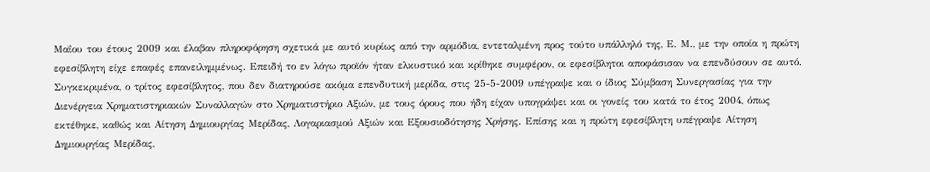Μαΐου του έτους 2009 και έλαβαν πληροφόρηση σχετικά με αυτό κυρίως από την αρμόδια, εντεταλμένη προς τούτο υπάλληλό της, Ε. Μ., με την οποία η πρώτη εφεσίβλητη είχε επαφές επανειλημμένως. Επειδή το εν λόγω προϊόν ήταν ελκυστικό και κρίθηκε συμφέρον, οι εφεσίβλητοι αποφάσισαν να επενδύσουν σε αυτό. Συγκεκριμένα, ο τρίτος εφεσίβλητος, που δεν διατηρούσε ακόμα επενδυτική μερίδα, στις 25-5-2009 υπέγραψε και ο ίδιος Σύμβαση Συνεργασίας για την Διενέργεια Χρηματιστηριακών Συναλλαγών στο Χρηματιστήριο Αξιών, με τους όρους που ήδη είχαν υπογράψει και οι γονείς του κατά το έτος 2004, όπως εκτέθηκε, καθώς και Αίτηση Δημιουργίας Μερίδας, Λογαριασμού Αξιών και Εξουσιοδότησης Χρήσης. Επίσης και η πρώτη εφεσίβλητη υπέγραψε Αίτηση Δημιουργίας Μερίδας,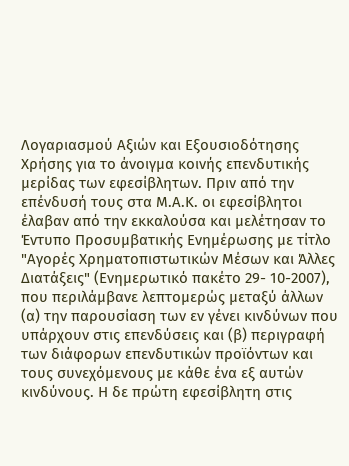Λογαριασμού Αξιών και Εξουσιοδότησης Χρήσης για το άνοιγμα κοινής επενδυτικής μερίδας των εφεσίβλητων. Πριν από την επένδυσή τους στα Μ.Α.Κ. οι εφεσίβλητοι έλαβαν από την εκκαλούσα και μελέτησαν το Έντυπο Προσυμβατικής Ενημέρωσης με τίτλο "Αγορές Χρηματοπιστωτικών Μέσων και Άλλες Διατάξεις" (Ενημερωτικό πακέτο 29- 10-2007), που περιλάμβανε λεπτομερώς μεταξύ άλλων (α) την παρουσίαση των εν γένει κινδύνων που υπάρχουν στις επενδύσεις και (β) περιγραφή των διάφορων επενδυτικών προϊόντων και τους συνεχόμενους με κάθε ένα εξ αυτών κινδύνους. Η δε πρώτη εφεσίβλητη στις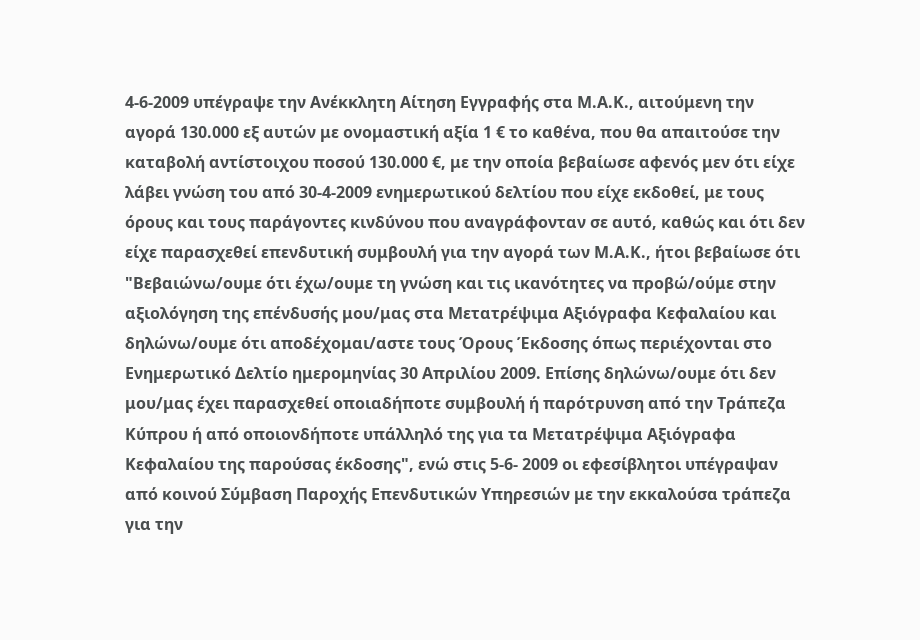4-6-2009 υπέγραψε την Ανέκκλητη Αίτηση Εγγραφής στα Μ.Α.Κ., αιτούμενη την αγορά 130.000 εξ αυτών με ονομαστική αξία 1 € το καθένα, που θα απαιτούσε την καταβολή αντίστοιχου ποσού 130.000 €, με την οποία βεβαίωσε αφενός μεν ότι είχε λάβει γνώση του από 30-4-2009 ενημερωτικού δελτίου που είχε εκδοθεί, με τους όρους και τους παράγοντες κινδύνου που αναγράφονταν σε αυτό, καθώς και ότι δεν είχε παρασχεθεί επενδυτική συμβουλή για την αγορά των Μ.Α.Κ., ήτοι βεβαίωσε ότι "Βεβαιώνω/ουμε ότι έχω/ουμε τη γνώση και τις ικανότητες να προβώ/ούμε στην αξιολόγηση της επένδυσής μου/μας στα Μετατρέψιμα Αξιόγραφα Κεφαλαίου και δηλώνω/ουμε ότι αποδέχομαι/αστε τους Όρους Έκδοσης όπως περιέχονται στο Ενημερωτικό Δελτίο ημερομηνίας 30 Απριλίου 2009. Επίσης δηλώνω/ουμε ότι δεν μου/μας έχει παρασχεθεί οποιαδήποτε συμβουλή ή παρότρυνση από την Τράπεζα Κύπρου ή από οποιονδήποτε υπάλληλό της για τα Μετατρέψιμα Αξιόγραφα Κεφαλαίου της παρούσας έκδοσης", ενώ στις 5-6- 2009 οι εφεσίβλητοι υπέγραψαν από κοινού Σύμβαση Παροχής Επενδυτικών Υπηρεσιών με την εκκαλούσα τράπεζα για την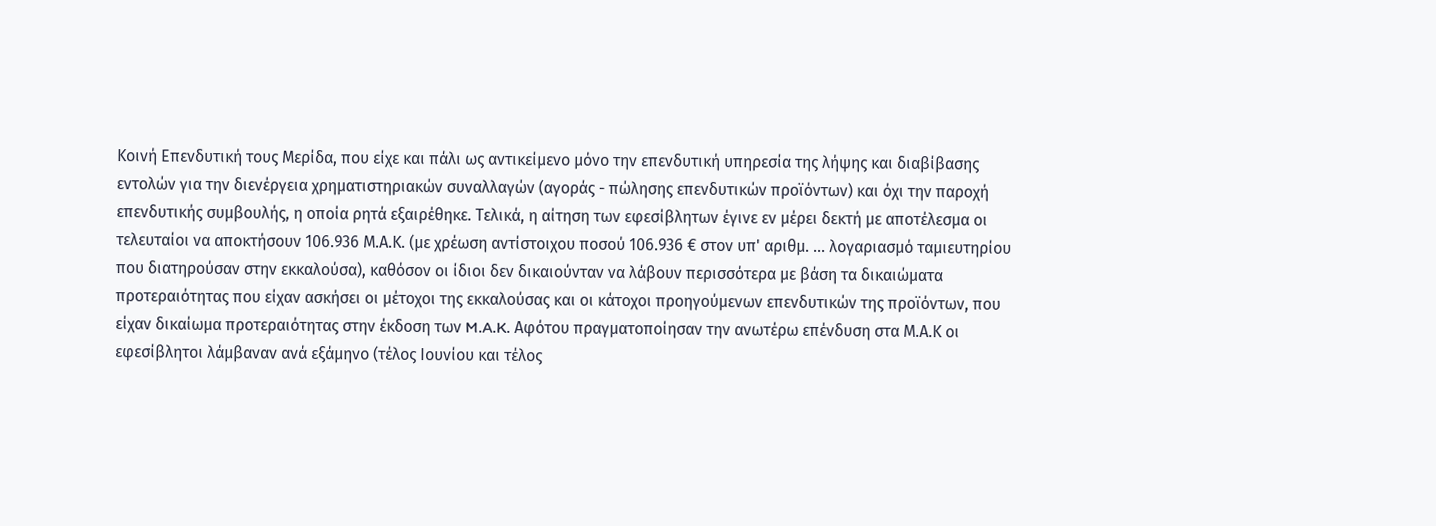Κοινή Επενδυτική τους Μερίδα, που είχε και πάλι ως αντικείμενο μόνο την επενδυτική υπηρεσία της λήψης και διαβίβασης εντολών για την διενέργεια χρηματιστηριακών συναλλαγών (αγοράς - πώλησης επενδυτικών προϊόντων) και όχι την παροχή επενδυτικής συμβουλής, η οποία ρητά εξαιρέθηκε. Τελικά, η αίτηση των εφεσίβλητων έγινε εν μέρει δεκτή με αποτέλεσμα οι τελευταίοι να αποκτήσουν 106.936 Μ.Α.Κ. (με χρέωση αντίστοιχου ποσού 106.936 € στον υπ' αριθμ. ... λογαριασμό ταμιευτηρίου που διατηρούσαν στην εκκαλούσα), καθόσον οι ίδιοι δεν δικαιούνταν να λάβουν περισσότερα με βάση τα δικαιώματα προτεραιότητας που είχαν ασκήσει οι μέτοχοι της εκκαλούσας και οι κάτοχοι προηγούμενων επενδυτικών της προϊόντων, που είχαν δικαίωμα προτεραιότητας στην έκδοση των M.A.K. Αφότου πραγματοποίησαν την ανωτέρω επένδυση στα Μ.Α.Κ οι εφεσίβλητοι λάμβαναν ανά εξάμηνο (τέλος Ιουνίου και τέλος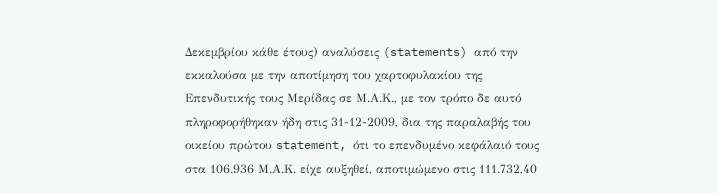Δεκεμβρίου κάθε έτους) αναλύσεις (statements) από την εκκαλούσα με την αποτίμηση του χαρτοφυλακίου της Επενδυτικής τους Μερίδας σε Μ.Α.Κ., με τον τρόπο δε αυτό πληροφορήθηκαν ήδη στις 31-12-2009, δια της παραλαβής του οικείου πρώτου statement, ότι το επενδυμένο κεφάλαιό τους στα 106.936 Μ.Α.Κ. είχε αυξηθεί, αποτιμώμενο στις 111.732,40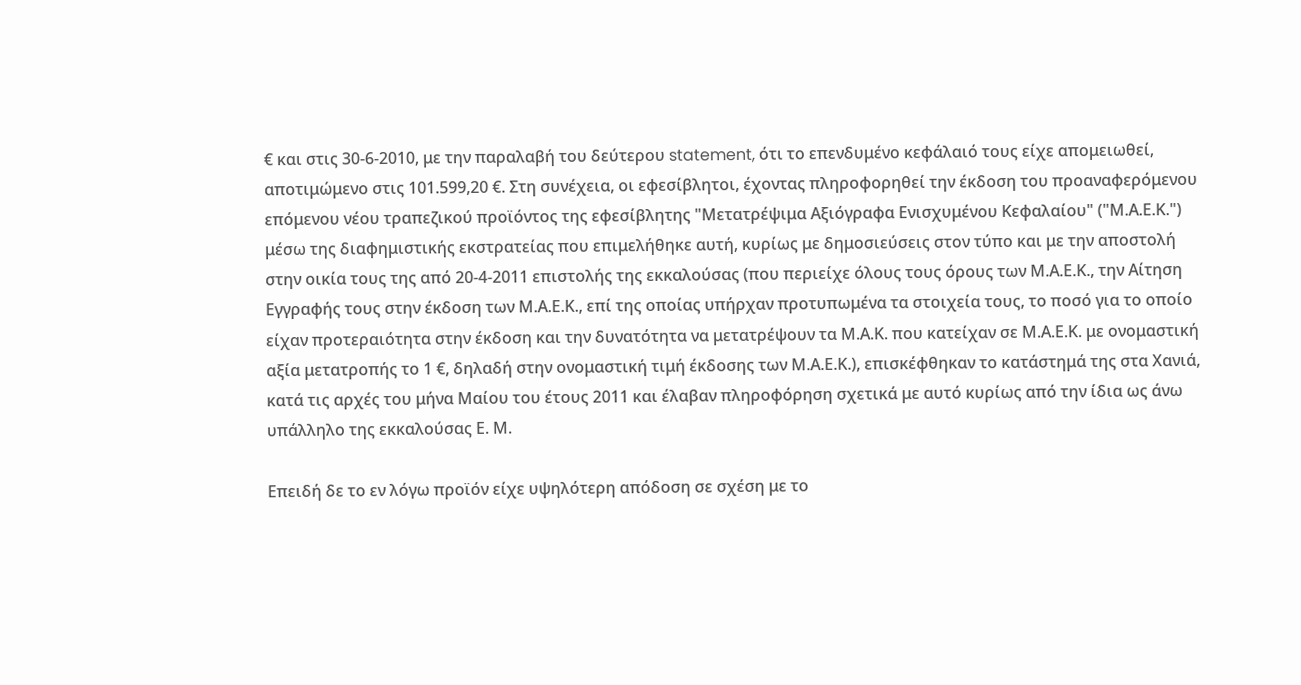€ και στις 30-6-2010, με την παραλαβή του δεύτερου statement, ότι το επενδυμένο κεφάλαιό τους είχε απομειωθεί, αποτιμώμενο στις 101.599,20 €. Στη συνέχεια, οι εφεσίβλητοι, έχοντας πληροφορηθεί την έκδοση του προαναφερόμενου επόμενου νέου τραπεζικού προϊόντος της εφεσίβλητης "Μετατρέψιμα Αξιόγραφα Ενισχυμένου Κεφαλαίου" ("Μ.Α.Ε.Κ.") μέσω της διαφημιστικής εκστρατείας που επιμελήθηκε αυτή, κυρίως με δημοσιεύσεις στον τύπο και με την αποστολή στην οικία τους της από 20-4-2011 επιστολής της εκκαλούσας (που περιείχε όλους τους όρους των Μ.Α.Ε.Κ., την Αίτηση Εγγραφής τους στην έκδοση των Μ.Α.Ε.Κ., επί της οποίας υπήρχαν προτυπωμένα τα στοιχεία τους, το ποσό για το οποίο είχαν προτεραιότητα στην έκδοση και την δυνατότητα να μετατρέψουν τα Μ.Α.Κ. που κατείχαν σε Μ.Α.Ε.Κ. με ονομαστική αξία μετατροπής το 1 €, δηλαδή στην ονομαστική τιμή έκδοσης των Μ.Α.Ε.Κ.), επισκέφθηκαν το κατάστημά της στα Χανιά, κατά τις αρχές του μήνα Μαίου του έτους 2011 και έλαβαν πληροφόρηση σχετικά με αυτό κυρίως από την ίδια ως άνω υπάλληλο της εκκαλούσας Ε. Μ.

Επειδή δε το εν λόγω προϊόν είχε υψηλότερη απόδοση σε σχέση με το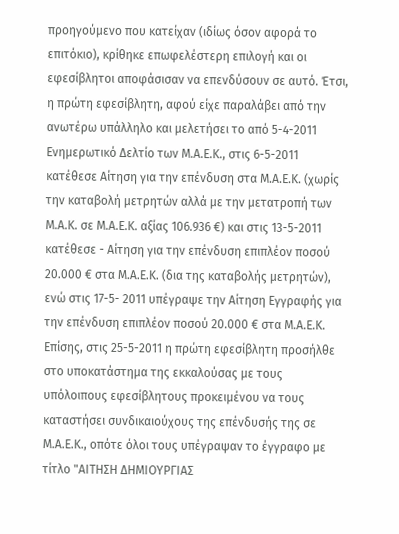προηγούμενο που κατείχαν (ιδίως όσον αφορά το επιτόκιο), κρίθηκε επωφελέστερη επιλογή και οι εφεσίβλητοι αποφάσισαν να επενδύσουν σε αυτό. Έτσι, η πρώτη εφεσίβλητη, αφού είχε παραλάβει από την ανωτέρω υπάλληλο και μελετήσει το από 5-4-2011 Ενημερωτικό Δελτίο των Μ.Α.Ε.Κ., στις 6-5-2011 κατέθεσε Αίτηση για την επένδυση στα Μ.Α.Ε.Κ. (χωρίς την καταβολή μετρητών αλλά με την μετατροπή των Μ.Α.Κ. σε Μ.Α.Ε.Κ. αξίας 106.936 €) και στις 13-5-2011 κατέθεσε - Αίτηση για την επένδυση επιπλέον ποσού 20.000 € στα Μ.Α.Ε.Κ. (δια της καταβολής μετρητών), ενώ στις 17-5- 2011 υπέγραψε την Αίτηση Εγγραφής για την επένδυση επιπλέον ποσού 20.000 € στα Μ.Α.Ε.Κ. Επίσης, στις 25-5-2011 η πρώτη εφεσίβλητη προσήλθε στο υποκατάστημα της εκκαλούσας με τους υπόλοιπους εφεσίβλητους προκειμένου να τους καταστήσει συνδικαιούχους της επένδυσής της σε Μ.Α.Ε.Κ., οπότε όλοι τους υπέγραψαν το έγγραφο με τίτλο "ΑΙΤΗΣΗ ΔΗΜΙΟΥΡΓΙΑΣ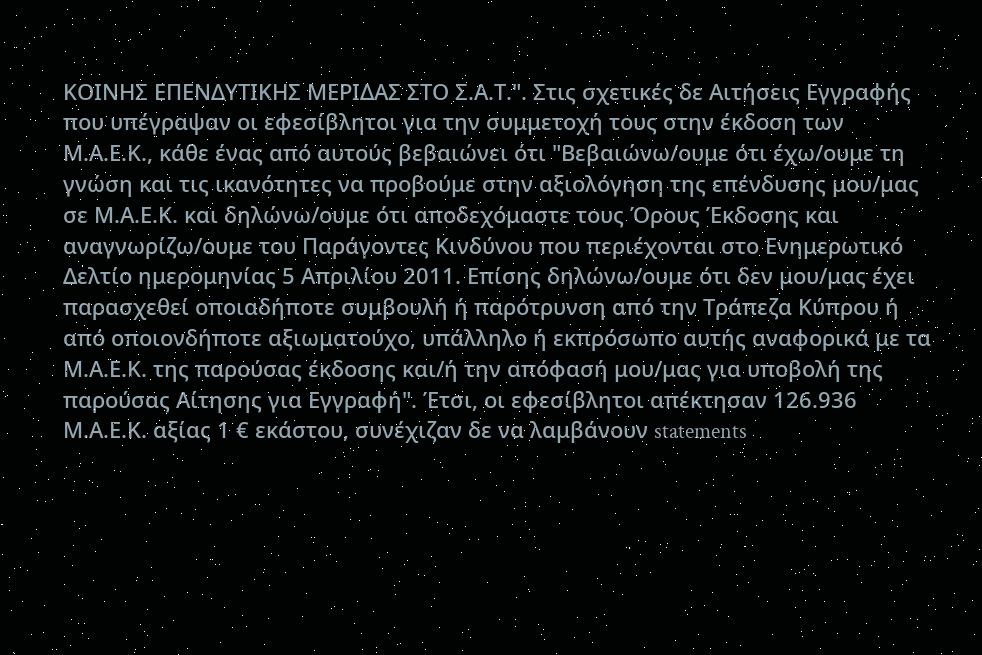ΚΟΙΝΗΣ ΕΠΕΝΔΥΤΙΚΗΣ ΜΕΡΙΔΑΣ ΣΤΟ Σ.Α.Τ.". Στις σχετικές δε Αιτήσεις Εγγραφής που υπέγραψαν οι εφεσίβλητοι για την συμμετοχή τους στην έκδοση των Μ.Α.Ε.Κ., κάθε ένας από αυτούς βεβαιώνει ότι "Βεβαιώνω/ουμε ότι έχω/ουμε τη γνώση και τις ικανότητες να προβούμε στην αξιολόγηση της επένδυσης μου/μας σε Μ.Α.Ε.Κ. και δηλώνω/ουμε ότι αποδεχόμαστε τους Όρους Έκδοσης και αναγνωρίζω/ουμε του Παράγοντες Κινδύνου που περιέχονται στο Ενημερωτικό Δελτίο ημερομηνίας 5 Απριλίου 2011. Επίσης δηλώνω/ουμε ότι δεν μου/μας έχει παρασχεθεί οποιαδήποτε συμβουλή ή παρότρυνση από την Τράπεζα Κύπρου ή από οποιονδήποτε αξιωματούχο, υπάλληλο ή εκπρόσωπο αυτής αναφορικά με τα Μ.Α.Ε.Κ. της παρούσας έκδοσης και/ή την απόφασή μου/μας για υποβολή της παρούσας Αίτησης για Εγγραφή". Έτσι, οι εφεσίβλητοι απέκτησαν 126.936 Μ.Α.Ε.Κ. αξίας 1 € εκάστου, συνέχιζαν δε να λαμβάνουν statements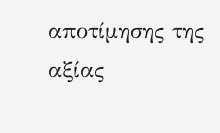αποτίμησης της αξίας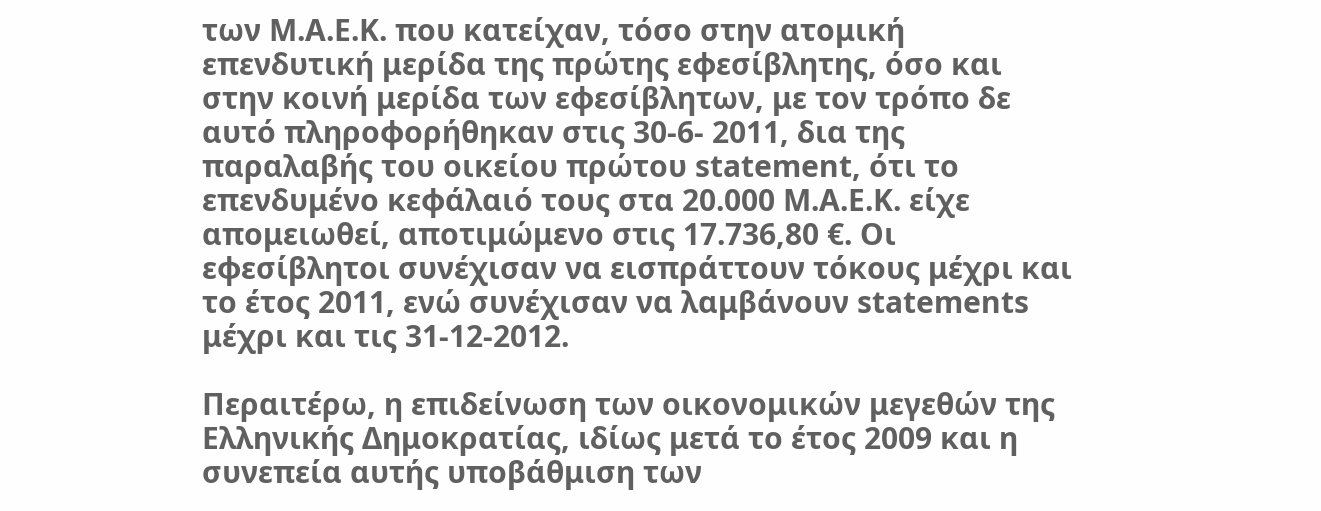των Μ.Α.Ε.Κ. που κατείχαν, τόσο στην ατομική επενδυτική μερίδα της πρώτης εφεσίβλητης, όσο και στην κοινή μερίδα των εφεσίβλητων, με τον τρόπο δε αυτό πληροφορήθηκαν στις 30-6- 2011, δια της παραλαβής του οικείου πρώτου statement, ότι το επενδυμένο κεφάλαιό τους στα 20.000 Μ.Α.Ε.Κ. είχε απομειωθεί, αποτιμώμενο στις 17.736,80 €. Οι εφεσίβλητοι συνέχισαν να εισπράττουν τόκους μέχρι και το έτος 2011, ενώ συνέχισαν να λαμβάνουν statements μέχρι και τις 31-12-2012.

Περαιτέρω, η επιδείνωση των οικονομικών μεγεθών της Ελληνικής Δημοκρατίας, ιδίως μετά το έτος 2009 και η συνεπεία αυτής υποβάθμιση των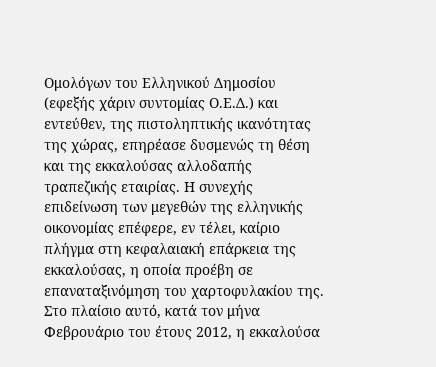Ομολόγων του Ελληνικού Δημοσίου (εφεξής χάριν συντομίας Ο.Ε.Δ.) και εντεύθεν, της πιστοληπτικής ικανότητας της χώρας, επηρέασε δυσμενώς τη θέση και της εκκαλούσας αλλοδαπής τραπεζικής εταιρίας. Η συνεχής επιδείνωση των μεγεθών της ελληνικής οικονομίας επέφερε, εν τέλει, καίριο πλήγμα στη κεφαλαιακή επάρκεια της εκκαλούσας, η οποία προέβη σε επαναταξινόμηση του χαρτοφυλακίου της. Στο πλαίσιο αυτό, κατά τον μήνα Φεβρουάριο του έτους 2012, η εκκαλούσα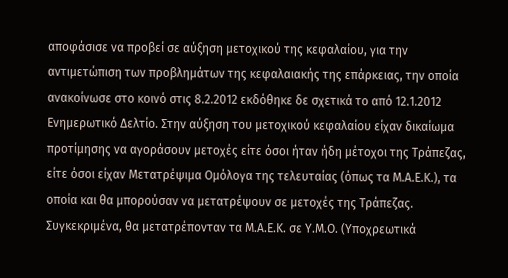αποφάσισε να προβεί σε αύξηση μετοχικού της κεφαλαίου, για την αντιμετώπιση των προβλημάτων της κεφαλαιακής της επάρκειας, την οποία ανακοίνωσε στο κοινό στις 8.2.2012 εκδόθηκε δε σχετικά το από 12.1.2012 Ενημερωτικό Δελτίο. Στην αύξηση του μετοχικού κεφαλαίου είχαν δικαίωμα προτίμησης να αγοράσουν μετοχές είτε όσοι ήταν ήδη μέτοχοι της Τράπεζας, είτε όσοι είχαν Μετατρέψιμα Ομόλογα της τελευταίας (όπως τα Μ.Α.Ε.Κ.), τα οποία και θα μπορούσαν να μετατρέψουν σε μετοχές της Τράπεζας. Συγκεκριμένα, θα μετατρέπονταν τα Μ.Α.Ε.Κ. σε Υ.Μ.Ο. (Υποχρεωτικά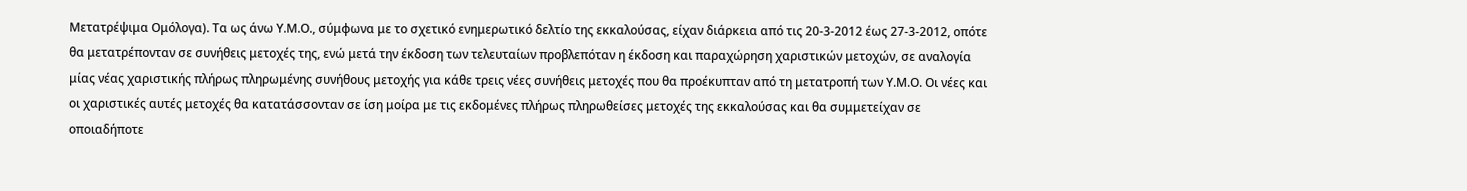Μετατρέψιμα Ομόλογα). Τα ως άνω Υ.Μ.Ο., σύμφωνα με το σχετικό ενημερωτικό δελτίο της εκκαλούσας, είχαν διάρκεια από τις 20-3-2012 έως 27-3-2012, οπότε θα μετατρέπονταν σε συνήθεις μετοχές της, ενώ μετά την έκδοση των τελευταίων προβλεπόταν η έκδοση και παραχώρηση χαριστικών μετοχών, σε αναλογία μίας νέας χαριστικής πλήρως πληρωμένης συνήθους μετοχής για κάθε τρεις νέες συνήθεις μετοχές που θα προέκυπταν από τη μετατροπή των Υ.Μ.Ο. Οι νέες και οι χαριστικές αυτές μετοχές θα κατατάσσονταν σε ίση μοίρα με τις εκδομένες πλήρως πληρωθείσες μετοχές της εκκαλούσας και θα συμμετείχαν σε οποιαδήποτε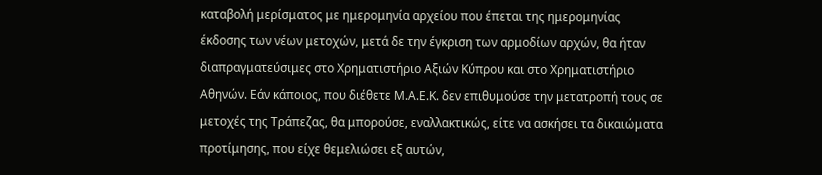καταβολή μερίσματος με ημερομηνία αρχείου που έπεται της ημερομηνίας έκδοσης των νέων μετοχών, μετά δε την έγκριση των αρμοδίων αρχών, θα ήταν διαπραγματεύσιμες στο Χρηματιστήριο Αξιών Κύπρου και στο Χρηματιστήριο Αθηνών. Εάν κάποιος, που διέθετε Μ.Α.Ε.Κ. δεν επιθυμούσε την μετατροπή τους σε μετοχές της Τράπεζας, θα μπορούσε, εναλλακτικώς, είτε να ασκήσει τα δικαιώματα προτίμησης, που είχε θεμελιώσει εξ αυτών,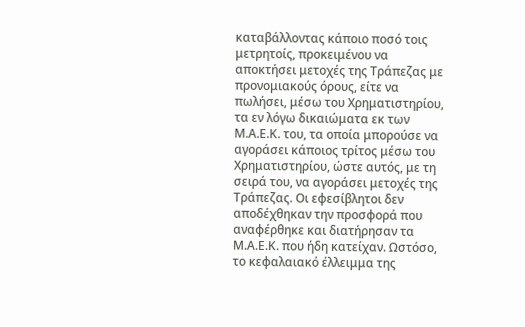καταβάλλοντας κάποιο ποσό τοις μετρητοίς, προκειμένου να αποκτήσει μετοχές της Τράπεζας με προνομιακούς όρους, είτε να πωλήσει, μέσω του Χρηματιστηρίου, τα εν λόγω δικαιώματα εκ των Μ.Α.Ε.Κ. του, τα οποία μπορούσε να αγοράσει κάποιος τρίτος μέσω του Χρηματιστηρίου, ώστε αυτός, με τη σειρά του, να αγοράσει μετοχές της Τράπεζας. Οι εφεσίβλητοι δεν αποδέχθηκαν την προσφορά που αναφέρθηκε και διατήρησαν τα Μ.Α.Ε.Κ. που ήδη κατείχαν. Ωστόσο, το κεφαλαιακό έλλειμμα της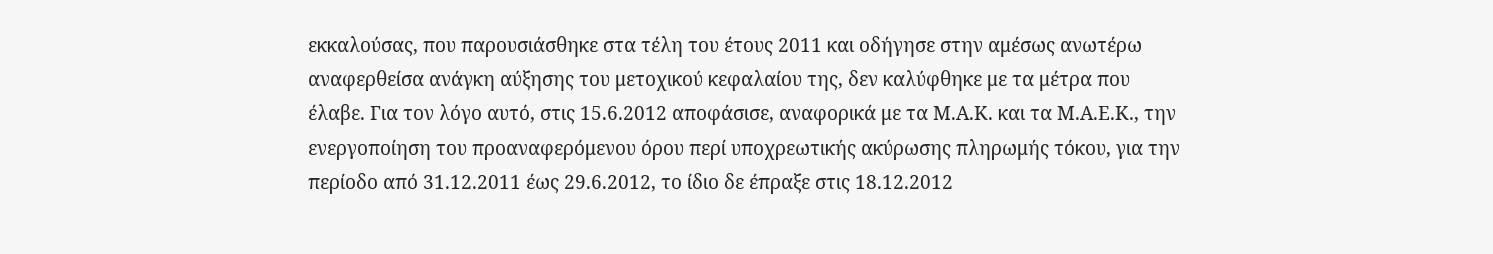εκκαλούσας, που παρουσιάσθηκε στα τέλη του έτους 2011 και οδήγησε στην αμέσως ανωτέρω αναφερθείσα ανάγκη αύξησης του μετοχικού κεφαλαίου της, δεν καλύφθηκε με τα μέτρα που έλαβε. Για τον λόγο αυτό, στις 15.6.2012 αποφάσισε, αναφορικά με τα Μ.Α.Κ. και τα Μ.Α.Ε.Κ., την ενεργοποίηση του προαναφερόμενου όρου περί υποχρεωτικής ακύρωσης πληρωμής τόκου, για την περίοδο από 31.12.2011 έως 29.6.2012, το ίδιο δε έπραξε στις 18.12.2012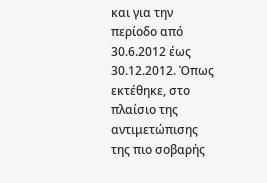και για την περίοδο από 30.6.2012 έως 30.12.2012. Όπως εκτέθηκε, στο πλαίσιο της αντιμετώπισης της πιο σοβαρής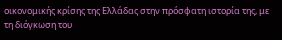οικονομικής κρίσης της Ελλάδας στην πρόσφατη ιστορία της, με τη διόγκωση του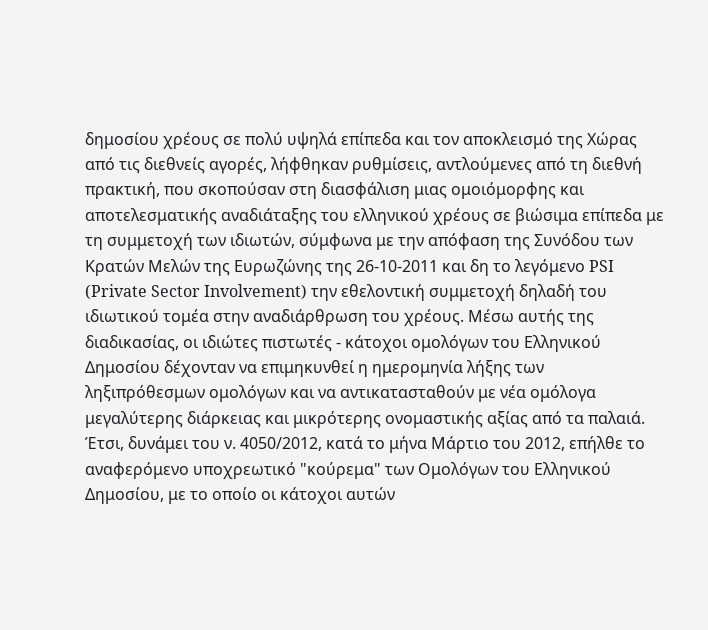δημοσίου χρέους σε πολύ υψηλά επίπεδα και τον αποκλεισμό της Χώρας από τις διεθνείς αγορές, λήφθηκαν ρυθμίσεις, αντλούμενες από τη διεθνή πρακτική, που σκοπούσαν στη διασφάλιση μιας ομοιόμορφης και αποτελεσματικής αναδιάταξης του ελληνικού χρέους σε βιώσιμα επίπεδα με τη συμμετοχή των ιδιωτών, σύμφωνα με την απόφαση της Συνόδου των Κρατών Μελών της Ευρωζώνης της 26-10-2011 και δη το λεγόμενο PSI (Private Sector Involvement) την εθελοντική συμμετοχή δηλαδή του ιδιωτικού τομέα στην αναδιάρθρωση του χρέους. Μέσω αυτής της διαδικασίας, οι ιδιώτες πιστωτές - κάτοχοι ομολόγων του Ελληνικού Δημοσίου δέχονταν να επιμηκυνθεί η ημερομηνία λήξης των ληξιπρόθεσμων ομολόγων και να αντικατασταθούν με νέα ομόλογα μεγαλύτερης διάρκειας και μικρότερης ονομαστικής αξίας από τα παλαιά. Έτσι, δυνάμει του ν. 4050/2012, κατά το μήνα Μάρτιο του 2012, επήλθε το αναφερόμενο υποχρεωτικό "κούρεμα" των Ομολόγων του Ελληνικού Δημοσίου, με το οποίο οι κάτοχοι αυτών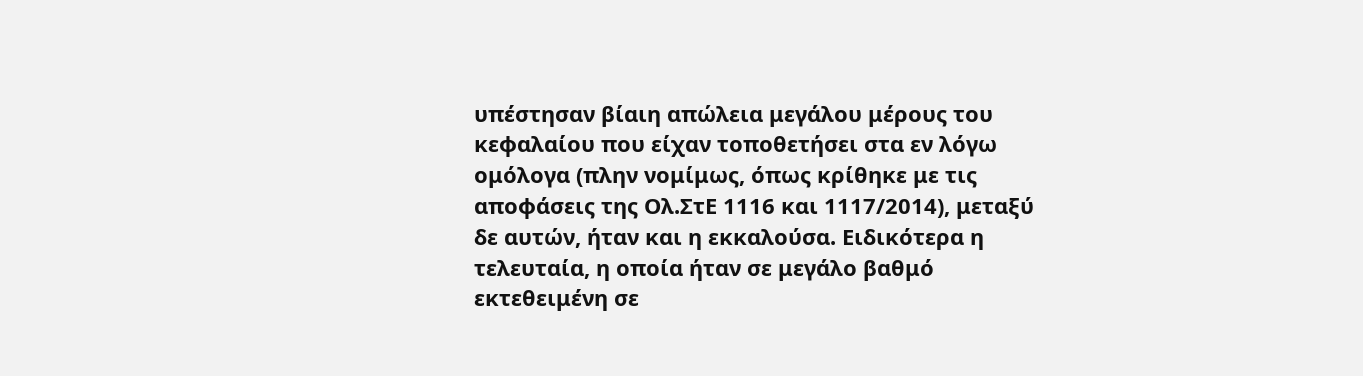υπέστησαν βίαιη απώλεια μεγάλου μέρους του κεφαλαίου που είχαν τοποθετήσει στα εν λόγω ομόλογα (πλην νομίμως, όπως κρίθηκε με τις αποφάσεις της Ολ.ΣτΕ 1116 και 1117/2014), μεταξύ δε αυτών, ήταν και η εκκαλούσα. Ειδικότερα η τελευταία, η οποία ήταν σε μεγάλο βαθμό εκτεθειμένη σε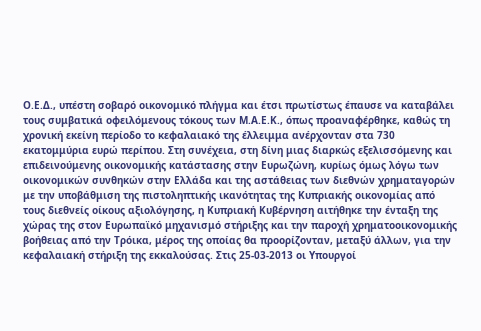Ο.Ε.Δ., υπέστη σοβαρό οικονομικό πλήγμα και έτσι πρωτίστως έπαυσε να καταβάλει τους συμβατικά οφειλόμενους τόκους των Μ.Α.Ε.Κ., όπως προαναφέρθηκε, καθώς τη χρονική εκείνη περίοδο το κεφαλαιακό της έλλειμμα ανέρχονταν στα 730 εκατομμύρια ευρώ περίπου. Στη συνέχεια, στη δίνη μιας διαρκώς εξελισσόμενης και επιδεινούμενης οικονομικής κατάστασης στην Ευρωζώνη, κυρίως όμως λόγω των οικονομικών συνθηκών στην Ελλάδα και της αστάθειας των διεθνών χρηματαγορών με την υποβάθμιση της πιστοληπτικής ικανότητας της Κυπριακής οικονομίας από τους διεθνείς οίκους αξιολόγησης, η Κυπριακή Κυβέρνηση αιτήθηκε την ένταξη της χώρας της στον Ευρωπαϊκό μηχανισμό στήριξης και την παροχή χρηματοοικονομικής βοήθειας από την Τρόικα, μέρος της οποίας θα προορίζονταν, μεταξύ άλλων, για την κεφαλαιακή στήριξη της εκκαλούσας. Στις 25-03-2013 οι Υπουργοί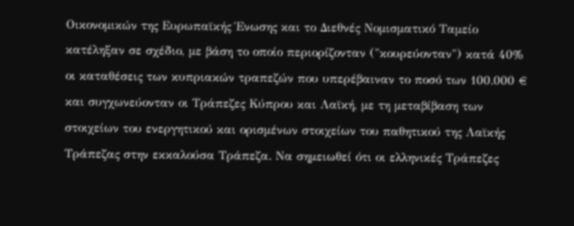Οικονομικών της Ευρωπαϊκής Ένωσης και το Διεθνές Νομισματικό Ταμείο κατέληξαν σε σχέδιο, με βάση το οποίο περιορίζονταν ("κουρεύονταν") κατά 40% οι καταθέσεις των κυπριακών τραπεζών που υπερέβαιναν το ποσό των 100.000 € και συγχωνεύονταν οι Τράπεζες Κύπρου και Λαϊκή, με τη μεταβίβαση των στοιχείων του ενεργητικού και ορισμένων στοιχείων του παθητικού της Λαϊκής Τράπεζας στην εκκαλούσα Τράπεζα. Να σημειωθεί ότι οι ελληνικές Τράπεζες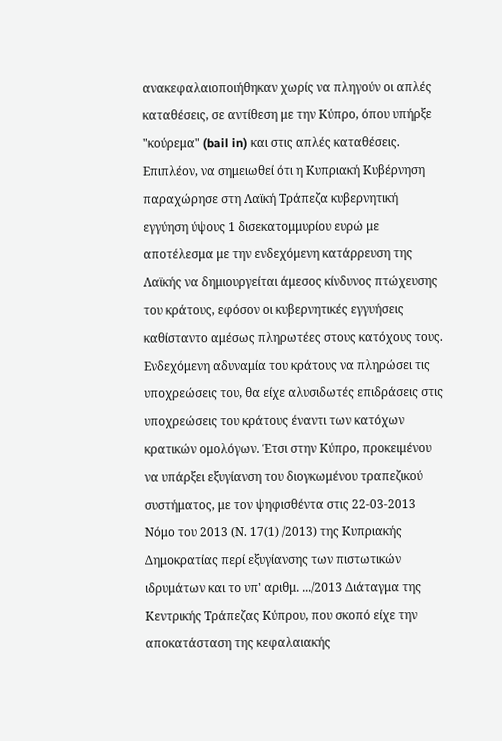ανακεφαλαιοποιήθηκαν χωρίς να πληγούν οι απλές καταθέσεις, σε αντίθεση με την Κύπρο, όπου υπήρξε "κούρεμα" (bail in) και στις απλές καταθέσεις. Επιπλέον, να σημειωθεί ότι η Κυπριακή Κυβέρνηση παραχώρησε στη Λαϊκή Τράπεζα κυβερνητική εγγύηση ύψους 1 δισεκατομμυρίου ευρώ με αποτέλεσμα με την ενδεχόμενη κατάρρευση της Λαϊκής να δημιουργείται άμεσος κίνδυνος πτώχευσης του κράτους, εφόσον οι κυβερνητικές εγγυήσεις καθίσταντο αμέσως πληρωτέες στους κατόχους τους. Ενδεχόμενη αδυναμία του κράτους να πληρώσει τις υποχρεώσεις του, θα είχε αλυσιδωτές επιδράσεις στις υποχρεώσεις του κράτους έναντι των κατόχων κρατικών ομολόγων. Έτσι στην Κύπρο, προκειμένου να υπάρξει εξυγίανση του διογκωμένου τραπεζικού συστήματος, με τον ψηφισθέντα στις 22-03-2013 Νόμο του 2013 (Ν. 17(1) /2013) της Κυπριακής Δημοκρατίας περί εξυγίανσης των πιστωτικών ιδρυμάτων και το υπ' αριθμ. .../2013 Διάταγμα της Κεντρικής Τράπεζας Κύπρου, που σκοπό είχε την αποκατάσταση της κεφαλαιακής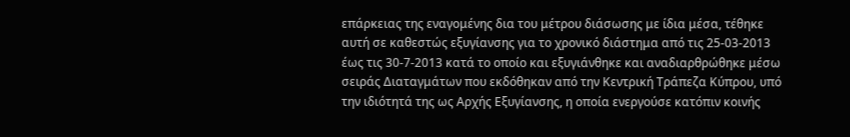επάρκειας της εναγομένης δια του μέτρου διάσωσης με ίδια μέσα, τέθηκε αυτή σε καθεστώς εξυγίανσης για το χρονικό διάστημα από τις 25-03-2013 έως τις 30-7-2013 κατά το οποίο και εξυγιάνθηκε και αναδιαρθρώθηκε μέσω σειράς Διαταγμάτων που εκδόθηκαν από την Κεντρική Τράπεζα Κύπρου, υπό την ιδιότητά της ως Αρχής Εξυγίανσης, η οποία ενεργούσε κατόπιν κοινής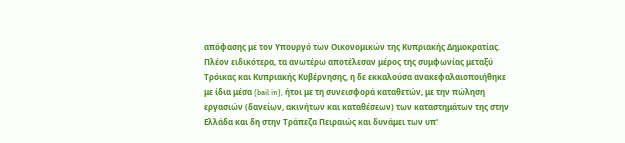απόφασης με τον Υπουργό των Οικονομικών της Κυπριακής Δημοκρατίας. Πλέον ειδικότερα, τα ανωτέρω αποτέλεσαν μέρος της συμφωνίας μεταξύ Τρόικας και Κυπριακής Κυβέρνησης, η δε εκκαλούσα ανακεφαλαιοποιήθηκε με ίδια μέσα (bail in), ήτοι με τη συνεισφορά καταθετών, με την πώληση εργασιών (δανείων, ακινήτων και καταθέσεων) των καταστημάτων της στην Ελλάδα και δη στην Τράπεζα Πειραιώς και δυνάμει των υπ'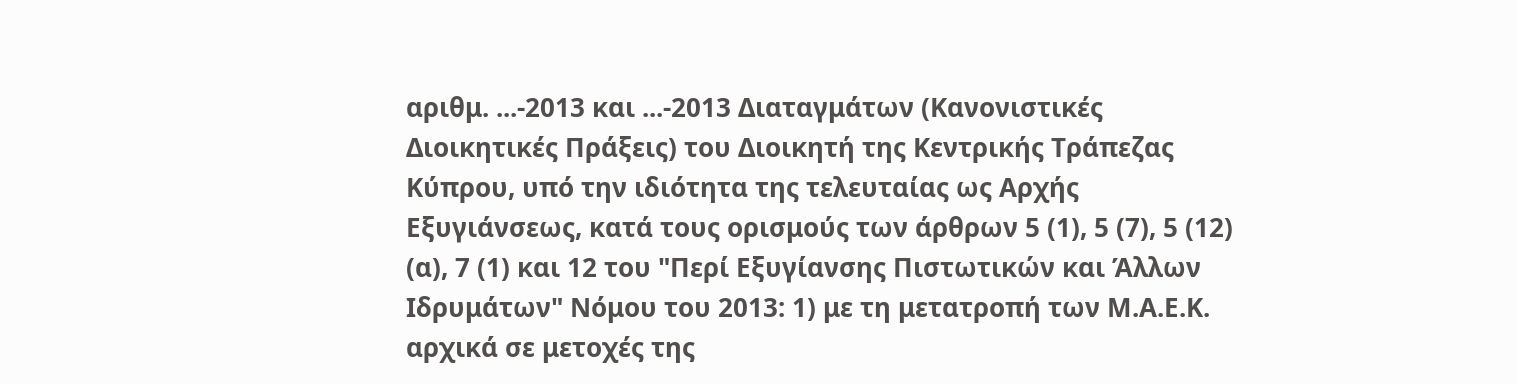αριθμ. ...-2013 και ...-2013 Διαταγμάτων (Κανονιστικές Διοικητικές Πράξεις) του Διοικητή της Κεντρικής Τράπεζας Κύπρου, υπό την ιδιότητα της τελευταίας ως Αρχής Εξυγιάνσεως, κατά τους ορισμούς των άρθρων 5 (1), 5 (7), 5 (12) (α), 7 (1) και 12 του "Περί Εξυγίανσης Πιστωτικών και Άλλων Ιδρυμάτων" Νόμου του 2013: 1) με τη μετατροπή των Μ.Α.Ε.Κ. αρχικά σε μετοχές της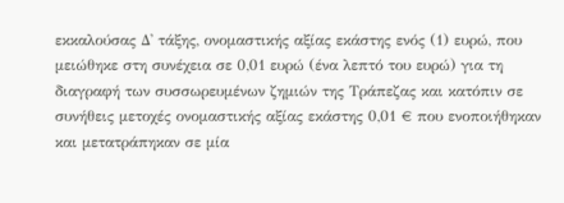εκκαλούσας Δ' τάξης, ονομαστικής αξίας εκάστης ενός (1) ευρώ, που μειώθηκε στη συνέχεια σε 0,01 ευρώ (ένα λεπτό του ευρώ) για τη διαγραφή των συσσωρευμένων ζημιών της Τράπεζας και κατόπιν σε συνήθεις μετοχές ονομαστικής αξίας εκάστης 0,01 € που ενοποιήθηκαν και μετατράπηκαν σε μία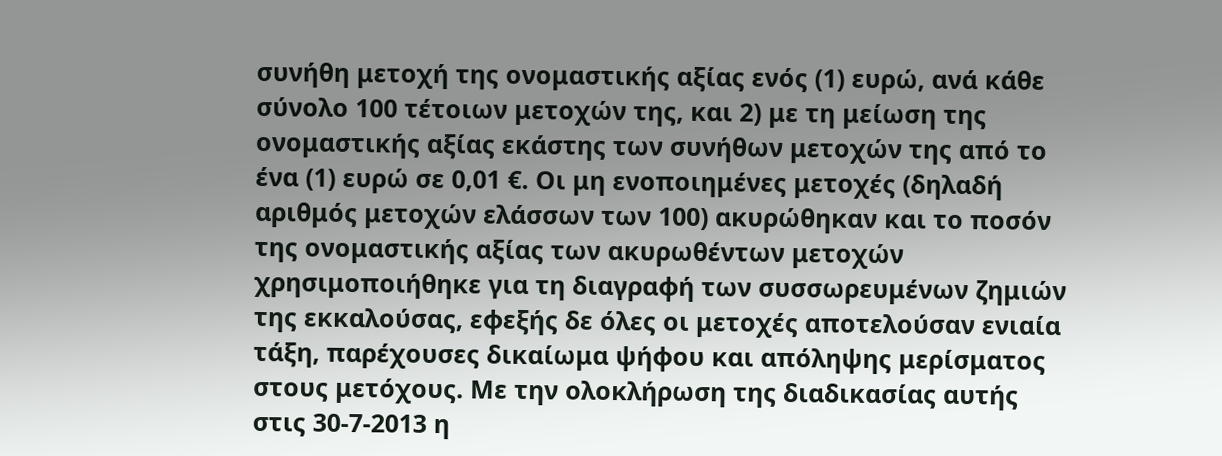συνήθη μετοχή της ονομαστικής αξίας ενός (1) ευρώ, ανά κάθε σύνολο 100 τέτοιων μετοχών της, και 2) με τη μείωση της ονομαστικής αξίας εκάστης των συνήθων μετοχών της από το ένα (1) ευρώ σε 0,01 €. Οι μη ενοποιημένες μετοχές (δηλαδή αριθμός μετοχών ελάσσων των 100) ακυρώθηκαν και το ποσόν της ονομαστικής αξίας των ακυρωθέντων μετοχών χρησιμοποιήθηκε για τη διαγραφή των συσσωρευμένων ζημιών της εκκαλούσας, εφεξής δε όλες οι μετοχές αποτελούσαν ενιαία τάξη, παρέχουσες δικαίωμα ψήφου και απόληψης μερίσματος στους μετόχους. Με την ολοκλήρωση της διαδικασίας αυτής στις 30-7-2013 η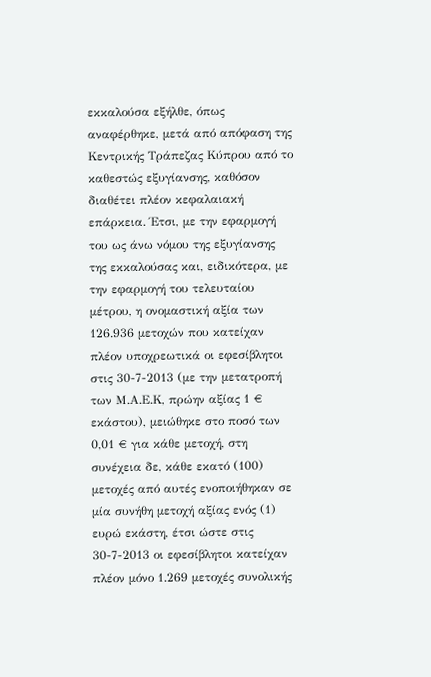εκκαλούσα εξήλθε, όπως αναφέρθηκε, μετά από απόφαση της Κεντρικής Τράπεζας Κύπρου από το καθεστώς εξυγίανσης, καθόσον διαθέτει πλέον κεφαλαιακή επάρκεια. Έτσι, με την εφαρμογή του ως άνω νόμου της εξυγίανσης της εκκαλούσας και, ειδικότερα, με την εφαρμογή του τελευταίου μέτρου, η ονομαστική αξία των 126.936 μετοχών που κατείχαν πλέον υποχρεωτικά οι εφεσίβλητοι στις 30-7-2013 (με την μετατροπή των Μ.Α.Ε.Κ, πρώην αξίας 1 € εκάστου), μειώθηκε στο ποσό των 0,01 € για κάθε μετοχή, στη συνέχεια δε, κάθε εκατό (100) μετοχές από αυτές ενοποιήθηκαν σε μία συνήθη μετοχή αξίας ενός (1) ευρώ εκάστη, έτσι ώστε στις 30-7-2013 οι εφεσίβλητοι κατείχαν πλέον μόνο 1.269 μετοχές συνολικής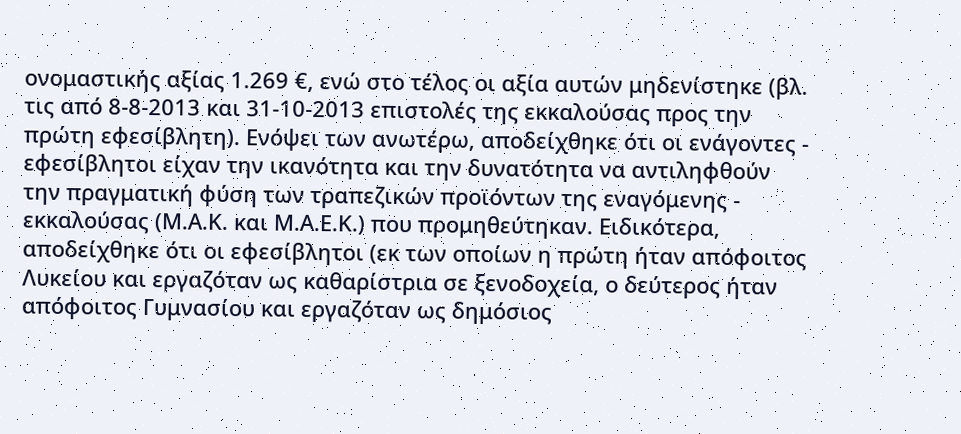ονομαστικής αξίας 1.269 €, ενώ στο τέλος οι αξία αυτών μηδενίστηκε (βλ. τις από 8-8-2013 και 31-10-2013 επιστολές της εκκαλούσας προς την πρώτη εφεσίβλητη). Ενόψει των ανωτέρω, αποδείχθηκε ότι οι ενάγοντες - εφεσίβλητοι είχαν την ικανότητα και την δυνατότητα να αντιληφθούν την πραγματική φύση των τραπεζικών προϊόντων της εναγόμενης - εκκαλούσας (Μ.Α.Κ. και Μ.Α.Ε.Κ.) που προμηθεύτηκαν. Ειδικότερα, αποδείχθηκε ότι οι εφεσίβλητοι (εκ των οποίων η πρώτη ήταν απόφοιτος Λυκείου και εργαζόταν ως καθαρίστρια σε ξενοδοχεία, ο δεύτερος ήταν απόφοιτος Γυμνασίου και εργαζόταν ως δημόσιος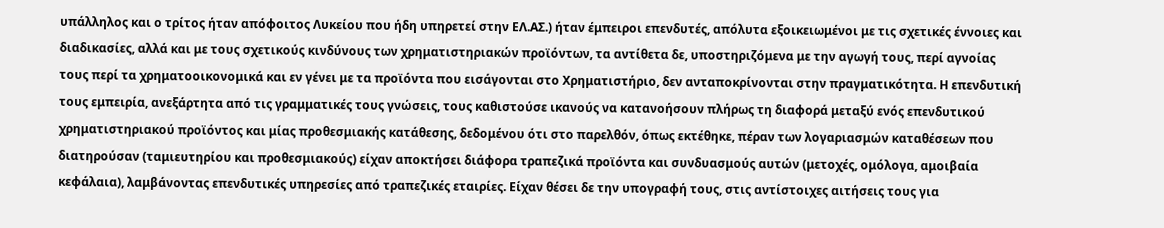υπάλληλος και ο τρίτος ήταν απόφοιτος Λυκείου που ήδη υπηρετεί στην ΕΛ.ΑΣ.) ήταν έμπειροι επενδυτές, απόλυτα εξοικειωμένοι με τις σχετικές έννοιες και διαδικασίες, αλλά και με τους σχετικούς κινδύνους των χρηματιστηριακών προϊόντων, τα αντίθετα δε, υποστηριζόμενα με την αγωγή τους, περί αγνοίας τους περί τα χρηματοοικονομικά και εν γένει με τα προϊόντα που εισάγονται στο Χρηματιστήριο, δεν ανταποκρίνονται στην πραγματικότητα. Η επενδυτική τους εμπειρία, ανεξάρτητα από τις γραμματικές τους γνώσεις, τους καθιστούσε ικανούς να κατανοήσουν πλήρως τη διαφορά μεταξύ ενός επενδυτικού χρηματιστηριακού προϊόντος και μίας προθεσμιακής κατάθεσης, δεδομένου ότι στο παρελθόν, όπως εκτέθηκε, πέραν των λογαριασμών καταθέσεων που διατηρούσαν (ταμιευτηρίου και προθεσμιακούς) είχαν αποκτήσει διάφορα τραπεζικά προϊόντα και συνδυασμούς αυτών (μετοχές, ομόλογα, αμοιβαία κεφάλαια), λαμβάνοντας επενδυτικές υπηρεσίες από τραπεζικές εταιρίες. Είχαν θέσει δε την υπογραφή τους, στις αντίστοιχες αιτήσεις τους για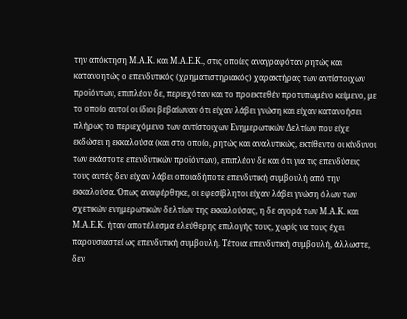την απόκτηση Μ.Α.Κ. και Μ.Α.Ε.Κ., στις οποίες αναγραφόταν ρητώς και κατανοητώς ο επενδυτικός (χρηματιστηριακός) χαρακτήρας των αντίστοιχων προϊόντων, επιπλέον δε, περιεχόταν και το προεκτεθέν προτυπωμένο κείμενο, με το οποίο αυτοί οι ίδιοι βεβαίωναν ότι είχαν λάβει γνώση και είχαν κατανοήσει πλήρως το περιεχόμενο των αντίστοιχων Ενημερωτικών Δελτίων που είχε εκδώσει η εκκαλούσα (και στο οποίο, ρητώς και αναλυτικώς, εκτίθεντο οι κίνδυνοι των εκάστοτε επενδυτικών προϊόντων), επιπλέον δε και ότι για τις επενδύσεις τους αυτές δεν είχαν λάβει οποιαδήποτε επενδυτική συμβουλή από την εκκαλούσα. Όπως αναφέρθηκε, οι εφεσίβλητοι είχαν λάβει γνώση όλων των σχετικών ενημερωτικών δελτίων της εκκαλούσας, η δε αγορά των Μ.Α.Κ. και Μ.Α.Ε.Κ. ήταν αποτέλεσμα ελεύθερης επιλογής τους, χωρίς να τους έχει παρουσιαστεί ως επενδυτική συμβουλή. Τέτοια επενδυτική συμβουλή, άλλωστε, δεν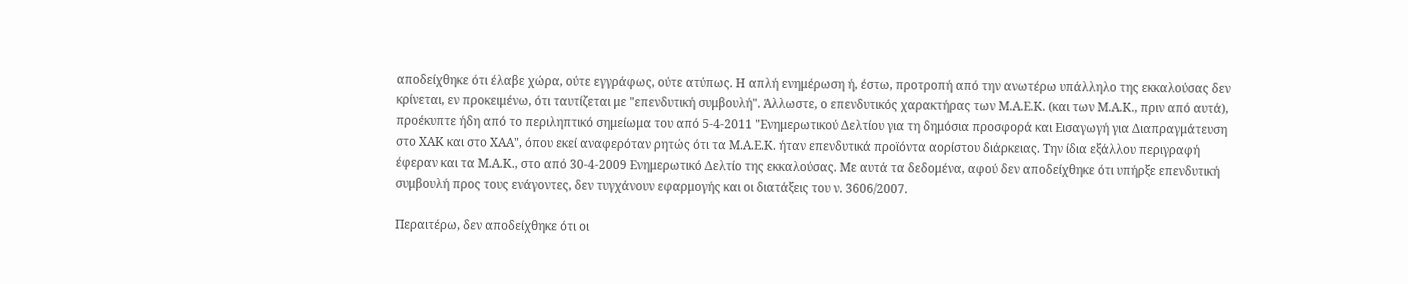αποδείχθηκε ότι έλαβε χώρα, ούτε εγγράφως, ούτε ατύπως. Η απλή ενημέρωση ή, έστω, προτροπή από την ανωτέρω υπάλληλο της εκκαλούσας δεν κρίνεται, εν προκειμένω, ότι ταυτίζεται με "επενδυτική συμβουλή". Άλλωστε, ο επενδυτικός χαρακτήρας των Μ.Α.Ε.Κ. (και των Μ.Α.Κ., πριν από αυτά), προέκυπτε ήδη από το περιληπτικό σημείωμα του από 5-4-2011 "Ενημερωτικού Δελτίου για τη δημόσια προσφορά και Εισαγωγή για Διαπραγμάτευση στο ΧΑΚ και στο ΧΑΑ", όπου εκεί αναφερόταν ρητώς ότι τα Μ.Α.Ε.Κ. ήταν επενδυτικά προϊόντα αορίστου διάρκειας. Την ίδια εξάλλου περιγραφή έφεραν και τα Μ.Α.Κ., στο από 30-4-2009 Ενημερωτικό Δελτίο της εκκαλούσας. Με αυτά τα δεδομένα, αφού δεν αποδείχθηκε ότι υπήρξε επενδυτική συμβουλή προς τους ενάγοντες, δεν τυγχάνουν εφαρμογής και οι διατάξεις του ν. 3606/2007.

Περαιτέρω, δεν αποδείχθηκε ότι οι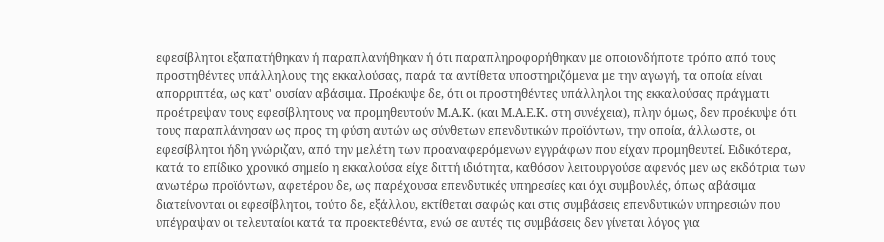εφεσίβλητοι εξαπατήθηκαν ή παραπλανήθηκαν ή ότι παραπληροφορήθηκαν με οποιονδήποτε τρόπο από τους προστηθέντες υπάλληλους της εκκαλούσας, παρά τα αντίθετα υποστηριζόμενα με την αγωγή, τα οποία είναι απορριπτέα, ως κατ' ουσίαν αβάσιμα. Προέκυψε δε, ότι οι προστηθέντες υπάλληλοι της εκκαλούσας πράγματι προέτρεψαν τους εφεσίβλητους να προμηθευτούν Μ.Α.Κ. (και Μ.Α.Ε.Κ. στη συνέχεια), πλην όμως, δεν προέκυψε ότι τους παραπλάνησαν ως προς τη φύση αυτών ως σύνθετων επενδυτικών προϊόντων, την οποία, άλλωστε, οι εφεσίβλητοι ήδη γνώριζαν, από την μελέτη των προαναφερόμενων εγγράφων που είχαν προμηθευτεί. Ειδικότερα, κατά το επίδικο χρονικό σημείο η εκκαλούσα είχε διττή ιδιότητα, καθόσον λειτουργούσε αφενός μεν ως εκδότρια των ανωτέρω προϊόντων, αφετέρου δε, ως παρέχουσα επενδυτικές υπηρεσίες και όχι συμβουλές, όπως αβάσιμα διατείνονται οι εφεσίβλητοι, τούτο δε, εξάλλου, εκτίθεται σαφώς και στις συμβάσεις επενδυτικών υπηρεσιών που υπέγραψαν οι τελευταίοι κατά τα προεκτεθέντα, ενώ σε αυτές τις συμβάσεις δεν γίνεται λόγος για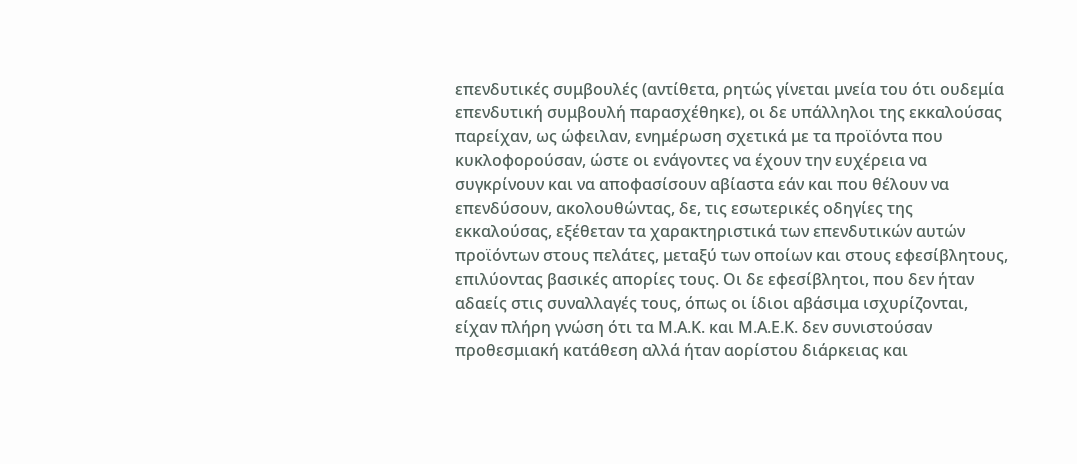επενδυτικές συμβουλές (αντίθετα, ρητώς γίνεται μνεία του ότι ουδεμία επενδυτική συμβουλή παρασχέθηκε), οι δε υπάλληλοι της εκκαλούσας παρείχαν, ως ώφειλαν, ενημέρωση σχετικά με τα προϊόντα που κυκλοφορούσαν, ώστε οι ενάγοντες να έχουν την ευχέρεια να συγκρίνουν και να αποφασίσουν αβίαστα εάν και που θέλουν να επενδύσουν, ακολουθώντας, δε, τις εσωτερικές οδηγίες της εκκαλούσας, εξέθεταν τα χαρακτηριστικά των επενδυτικών αυτών προϊόντων στους πελάτες, μεταξύ των οποίων και στους εφεσίβλητους, επιλύοντας βασικές απορίες τους. Οι δε εφεσίβλητοι, που δεν ήταν αδαείς στις συναλλαγές τους, όπως οι ίδιοι αβάσιμα ισχυρίζονται, είχαν πλήρη γνώση ότι τα Μ.Α.Κ. και Μ.Α.Ε.Κ. δεν συνιστούσαν προθεσμιακή κατάθεση αλλά ήταν αορίστου διάρκειας και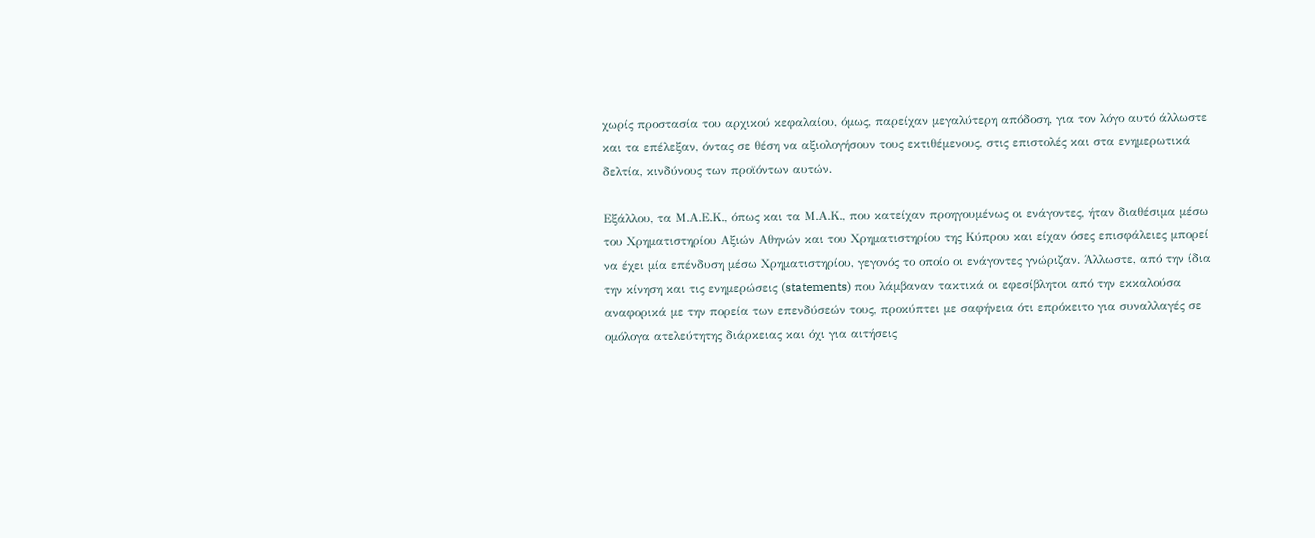χωρίς προστασία του αρχικού κεφαλαίου, όμως, παρείχαν μεγαλύτερη απόδοση, για τον λόγο αυτό άλλωστε και τα επέλεξαν, όντας σε θέση να αξιολογήσουν τους εκτιθέμενους, στις επιστολές και στα ενημερωτικά δελτία, κινδύνους των προϊόντων αυτών.

Εξάλλου, τα Μ.Α.Ε.Κ., όπως και τα Μ.Α.Κ., που κατείχαν προηγουμένως οι ενάγοντες, ήταν διαθέσιμα μέσω του Χρηματιστηρίου Αξιών Αθηνών και του Χρηματιστηρίου της Κύπρου και είχαν όσες επισφάλειες μπορεί να έχει μία επένδυση μέσω Χρηματιστηρίου, γεγονός το οποίο οι ενάγοντες γνώριζαν. Άλλωστε, από την ίδια την κίνηση και τις ενημερώσεις (statements) που λάμβαναν τακτικά οι εφεσίβλητοι από την εκκαλούσα αναφορικά με την πορεία των επενδύσεών τους, προκύπτει με σαφήνεια ότι επρόκειτο για συναλλαγές σε ομόλογα ατελεύτητης διάρκειας και όχι για αιτήσεις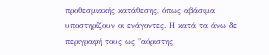προθεσμιακής κατάθεσης, όπως αβάσιμα υποστηρίζουν οι ενάγοντες. Η κατά τα άνω δε περιγραφή τους ως "αόριστης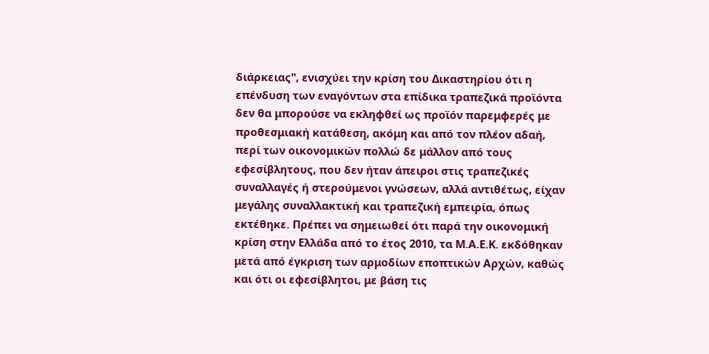διάρκειας", ενισχύει την κρίση του Δικαστηρίου ότι η επένδυση των εναγόντων στα επίδικα τραπεζικά προϊόντα δεν θα μπορούσε να εκληφθεί ως προϊόν παρεμφερές με προθεσμιακή κατάθεση, ακόμη και από τον πλέον αδαή, περί των οικονομικών πολλώ δε μάλλον από τους εφεσίβλητους, που δεν ήταν άπειροι στις τραπεζικές συναλλαγές ή στερούμενοι γνώσεων, αλλά αντιθέτως, είχαν μεγάλης συναλλακτική και τραπεζική εμπειρία, όπως εκτέθηκε. Πρέπει να σημειωθεί ότι παρά την οικονομική κρίση στην Ελλάδα από το έτος 2010, τα Μ.Α.Ε.Κ. εκδόθηκαν μετά από έγκριση των αρμοδίων εποπτικών Αρχών, καθώς και ότι οι εφεσίβλητοι, με βάση τις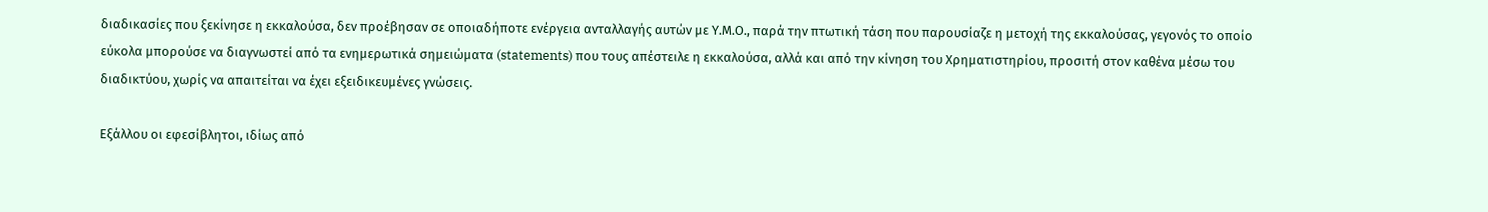διαδικασίες που ξεκίνησε η εκκαλούσα, δεν προέβησαν σε οποιαδήποτε ενέργεια ανταλλαγής αυτών με Υ.Μ.Ο., παρά την πτωτική τάση που παρουσίαζε η μετοχή της εκκαλούσας, γεγονός το οποίο εύκολα μπορούσε να διαγνωστεί από τα ενημερωτικά σημειώματα (statements) που τους απέστειλε η εκκαλούσα, αλλά και από την κίνηση του Χρηματιστηρίου, προσιτή στον καθένα μέσω του διαδικτύου, χωρίς να απαιτείται να έχει εξειδικευμένες γνώσεις.

Εξάλλου οι εφεσίβλητοι, ιδίως από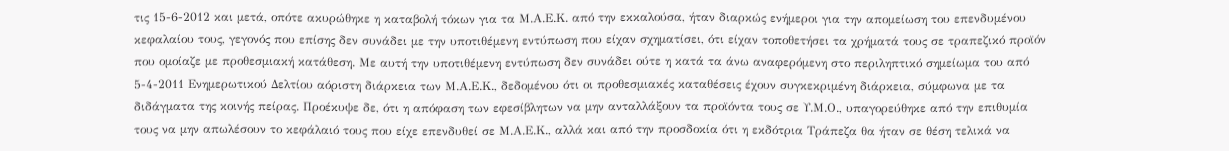τις 15-6-2012 και μετά, οπότε ακυρώθηκε η καταβολή τόκων για τα Μ.Α.Ε.Κ. από την εκκαλούσα, ήταν διαρκώς ενήμεροι για την απομείωση του επενδυμένου κεφαλαίου τους, γεγονός που επίσης δεν συνάδει με την υποτιθέμενη εντύπωση που είχαν σχηματίσει, ότι είχαν τοποθετήσει τα χρήματά τους σε τραπεζικό προϊόν που ομοίαζε με προθεσμιακή κατάθεση. Με αυτή την υποτιθέμενη εντύπωση δεν συνάδει ούτε η κατά τα άνω αναφερόμενη στο περιληπτικό σημείωμα του από 5-4-2011 Ενημερωτικού Δελτίου αόριστη διάρκεια των Μ.Α.Ε.Κ., δεδομένου ότι οι προθεσμιακές καταθέσεις έχουν συγκεκριμένη διάρκεια, σύμφωνα με τα διδάγματα της κοινής πείρας. Προέκυψε δε, ότι η απόφαση των εφεσίβλητων να μην ανταλλάξουν τα προϊόντα τους σε Υ.Μ.Ο., υπαγορεύθηκε από την επιθυμία τους να μην απωλέσουν το κεφάλαιό τους που είχε επενδυθεί σε Μ.Α.Ε.Κ., αλλά και από την προσδοκία ότι η εκδότρια Τράπεζα θα ήταν σε θέση τελικά να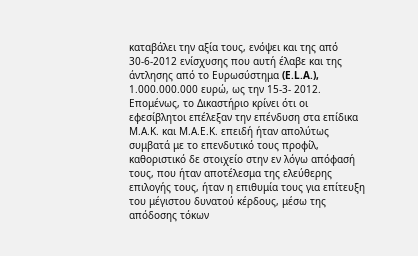καταβάλει την αξία τους, ενόψει και της από 30-6-2012 ενίσχυσης που αυτή έλαβε και της άντλησης από το Ευρωσύστημα (E.L.A.), 1.000.000.000 ευρώ, ως την 15-3- 2012. Επομένως, το Δικαστήριο κρίνει ότι οι εφεσίβλητοι επέλεξαν την επένδυση στα επίδικα Μ.Α.Κ. και Μ.Α.Ε.Κ. επειδή ήταν απολύτως συμβατά με το επενδυτικό τους προφίλ, καθοριστικό δε στοιχείο στην εν λόγω απόφασή τους, που ήταν αποτέλεσμα της ελεύθερης επιλογής τους, ήταν η επιθυμία τους για επίτευξη του μέγιστου δυνατού κέρδους, μέσω της απόδοσης τόκων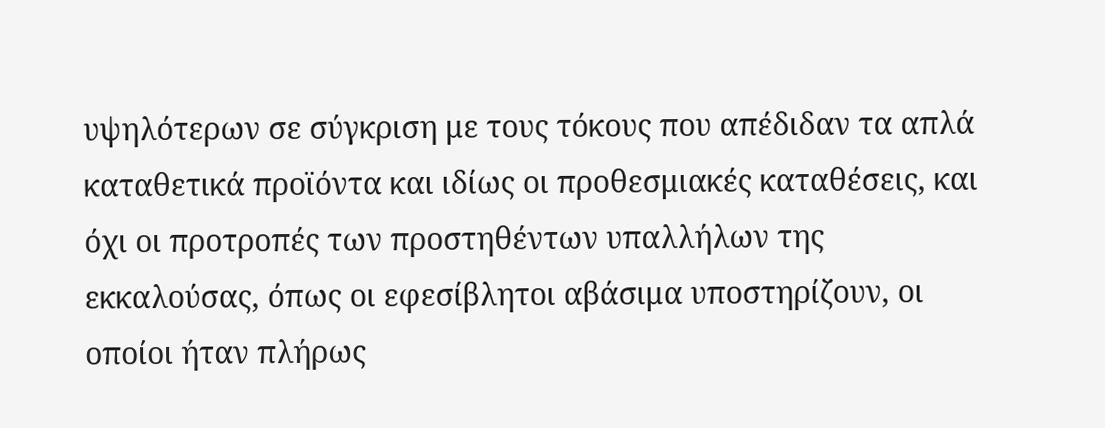υψηλότερων σε σύγκριση με τους τόκους που απέδιδαν τα απλά καταθετικά προϊόντα και ιδίως οι προθεσμιακές καταθέσεις, και όχι οι προτροπές των προστηθέντων υπαλλήλων της εκκαλούσας, όπως οι εφεσίβλητοι αβάσιμα υποστηρίζουν, οι οποίοι ήταν πλήρως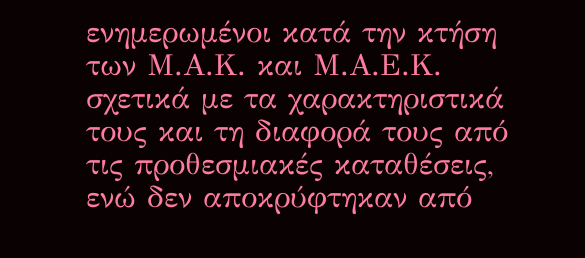ενημερωμένοι κατά την κτήση των Μ.Α.Κ. και Μ.Α.Ε.Κ. σχετικά με τα χαρακτηριστικά τους και τη διαφορά τους από τις προθεσμιακές καταθέσεις, ενώ δεν αποκρύφτηκαν από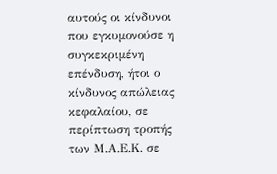αυτούς οι κίνδυνοι που εγκυμονούσε η συγκεκριμένη επένδυση, ήτοι ο κίνδυνος απώλειας κεφαλαίου, σε περίπτωση τροπής των Μ.Α.Ε.Κ. σε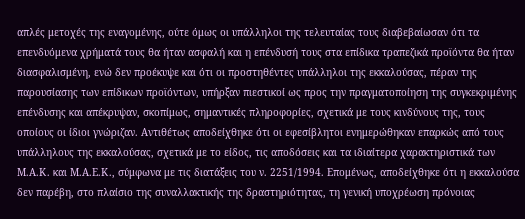απλές μετοχές της εναγομένης, ούτε όμως οι υπάλληλοι της τελευταίας τους διαβεβαίωσαν ότι τα επενδυόμενα χρήματά τους θα ήταν ασφαλή και η επένδυσή τους στα επίδικα τραπεζικά προϊόντα θα ήταν διασφαλισμένη, ενώ δεν προέκυψε και ότι οι προστηθέντες υπάλληλοι της εκκαλούσας, πέραν της παρουσίασης των επίδικων προϊόντων, υπήρξαν πιεστικοί ως προς την πραγματοποίηση της συγκεκριμένης επένδυσης και απέκρυψαν, σκοπίμως, σημαντικές πληροφορίες, σχετικά με τους κινδύνους της, τους οποίους οι ίδιοι γνώριζαν. Αντιθέτως αποδείχθηκε ότι οι εφεσίβλητοι ενημερώθηκαν επαρκώς από τους υπάλληλους της εκκαλούσας, σχετικά με το είδος, τις αποδόσεις και τα ιδιαίτερα χαρακτηριστικά των Μ.Α.Κ. και Μ.Α.Ε.Κ., σύμφωνα με τις διατάξεις του ν. 2251/1994. Επομένως, αποδείχθηκε ότι η εκκαλούσα δεν παρέβη, στο πλαίσιο της συναλλακτικής της δραστηριότητας, τη γενική υποχρέωση πρόνοιας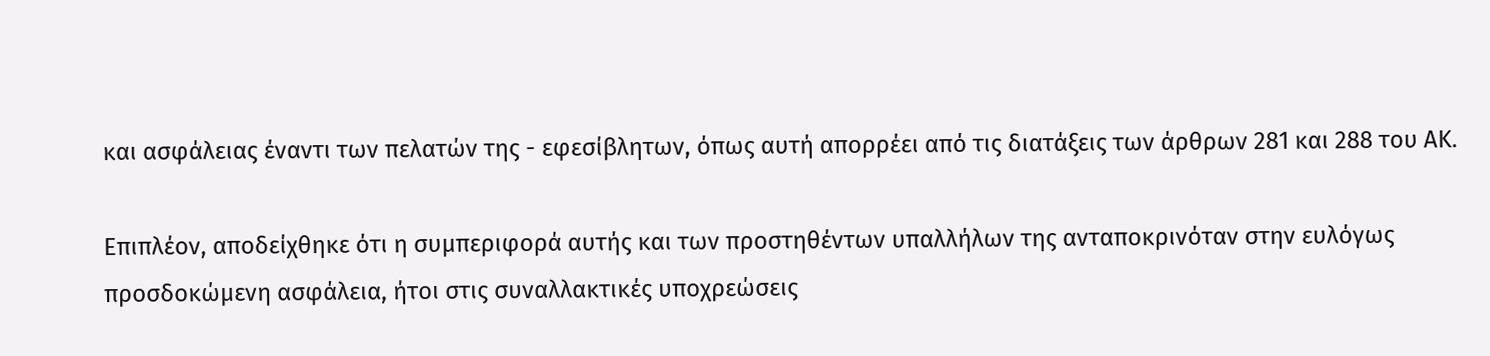και ασφάλειας έναντι των πελατών της - εφεσίβλητων, όπως αυτή απορρέει από τις διατάξεις των άρθρων 281 και 288 του ΑΚ.

Επιπλέον, αποδείχθηκε ότι η συμπεριφορά αυτής και των προστηθέντων υπαλλήλων της ανταποκρινόταν στην ευλόγως προσδοκώμενη ασφάλεια, ήτοι στις συναλλακτικές υποχρεώσεις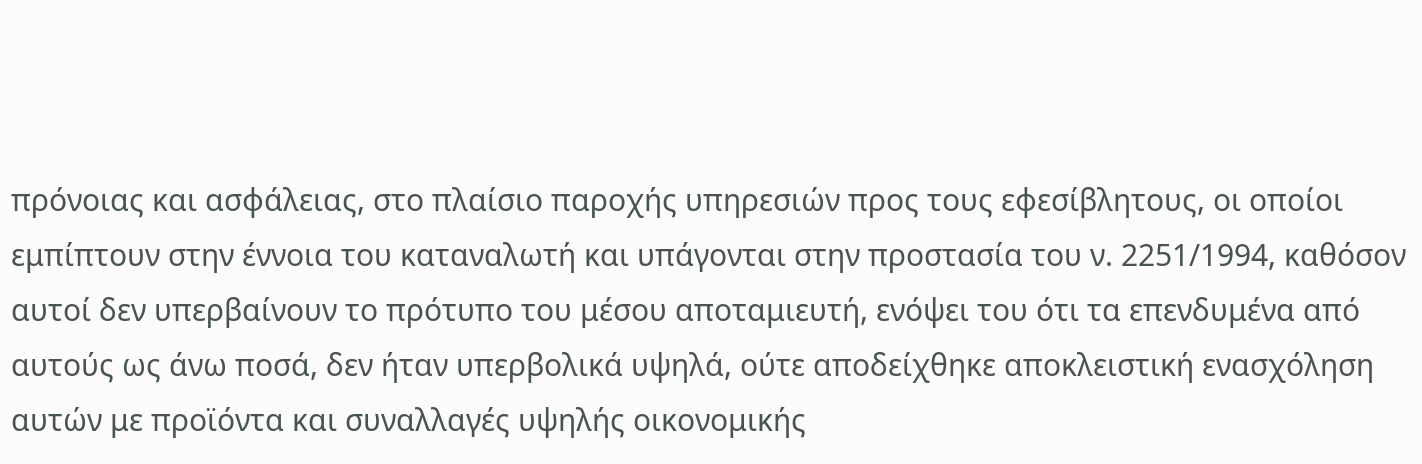πρόνοιας και ασφάλειας, στο πλαίσιο παροχής υπηρεσιών προς τους εφεσίβλητους, οι οποίοι εμπίπτουν στην έννοια του καταναλωτή και υπάγονται στην προστασία του ν. 2251/1994, καθόσον αυτοί δεν υπερβαίνουν το πρότυπο του μέσου αποταμιευτή, ενόψει του ότι τα επενδυμένα από αυτούς ως άνω ποσά, δεν ήταν υπερβολικά υψηλά, ούτε αποδείχθηκε αποκλειστική ενασχόληση αυτών με προϊόντα και συναλλαγές υψηλής οικονομικής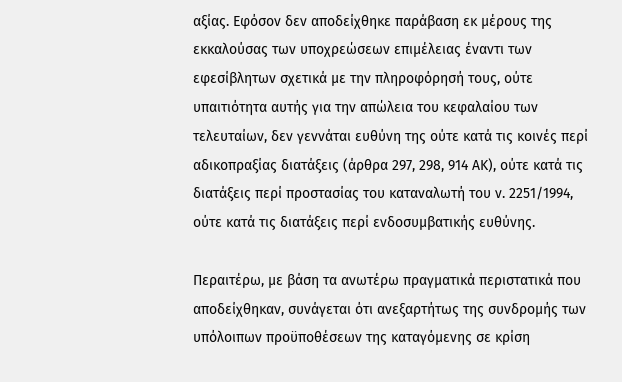αξίας. Εφόσον δεν αποδείχθηκε παράβαση εκ μέρους της εκκαλούσας των υποχρεώσεων επιμέλειας έναντι των εφεσίβλητων σχετικά με την πληροφόρησή τους, ούτε υπαιτιότητα αυτής για την απώλεια του κεφαλαίου των τελευταίων, δεν γεννάται ευθύνη της ούτε κατά τις κοινές περί αδικοπραξίας διατάξεις (άρθρα 297, 298, 914 ΑΚ), ούτε κατά τις διατάξεις περί προστασίας του καταναλωτή του ν. 2251/1994, ούτε κατά τις διατάξεις περί ενδοσυμβατικής ευθύνης.

Περαιτέρω, με βάση τα ανωτέρω πραγματικά περιστατικά που αποδείχθηκαν, συνάγεται ότι ανεξαρτήτως της συνδρομής των υπόλοιπων προϋποθέσεων της καταγόμενης σε κρίση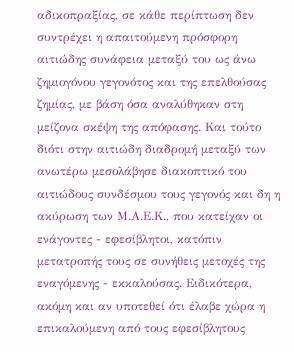αδικοπραξίας, σε κάθε περίπτωση δεν συντρέχει η απαιτούμενη πρόσφορη αιτιώδης συνάφεια μεταξύ του ως άνω ζημιογόνου γεγονότος και της επελθούσας ζημίας, με βάση όσα αναλύθηκαν στη μείζονα σκέψη της απόφασης. Και τούτο διότι στην αιτιώδη διαδρομή μεταξύ των ανωτέρω μεσολάβησε διακοπτικό του αιτιώδους συνδέσμου τους γεγονός και δη η ακύρωση των Μ.Α.Ε.Κ., που κατείχαν οι ενάγοντες - εφεσίβλητοι, κατόπιν μετατροπής τους σε συνήθεις μετοχές της εναγόμενης - εκκαλούσας. Ειδικότερα, ακόμη και αν υποτεθεί ότι έλαβε χώρα η επικαλούμενη από τους εφεσίβλητους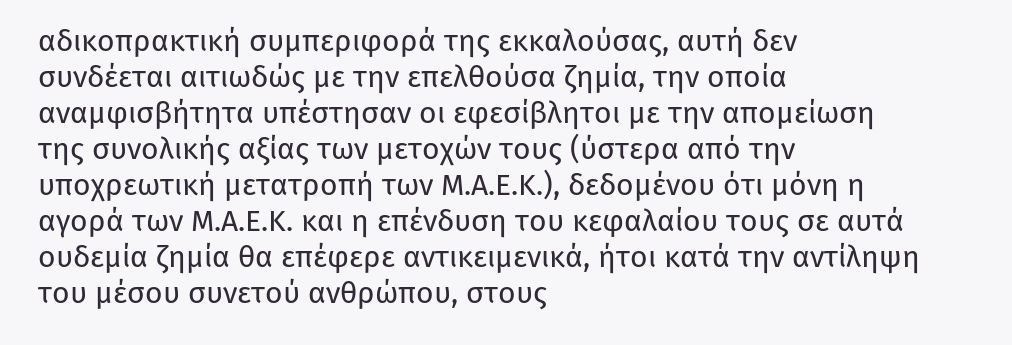αδικοπρακτική συμπεριφορά της εκκαλούσας, αυτή δεν συνδέεται αιτιωδώς με την επελθούσα ζημία, την οποία αναμφισβήτητα υπέστησαν οι εφεσίβλητοι με την απομείωση της συνολικής αξίας των μετοχών τους (ύστερα από την υποχρεωτική μετατροπή των Μ.Α.Ε.Κ.), δεδομένου ότι μόνη η αγορά των Μ.Α.Ε.Κ. και η επένδυση του κεφαλαίου τους σε αυτά ουδεμία ζημία θα επέφερε αντικειμενικά, ήτοι κατά την αντίληψη του μέσου συνετού ανθρώπου, στους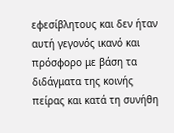εφεσίβλητους και δεν ήταν αυτή γεγονός ικανό και πρόσφορο με βάση τα διδάγματα της κοινής πείρας και κατά τη συνήθη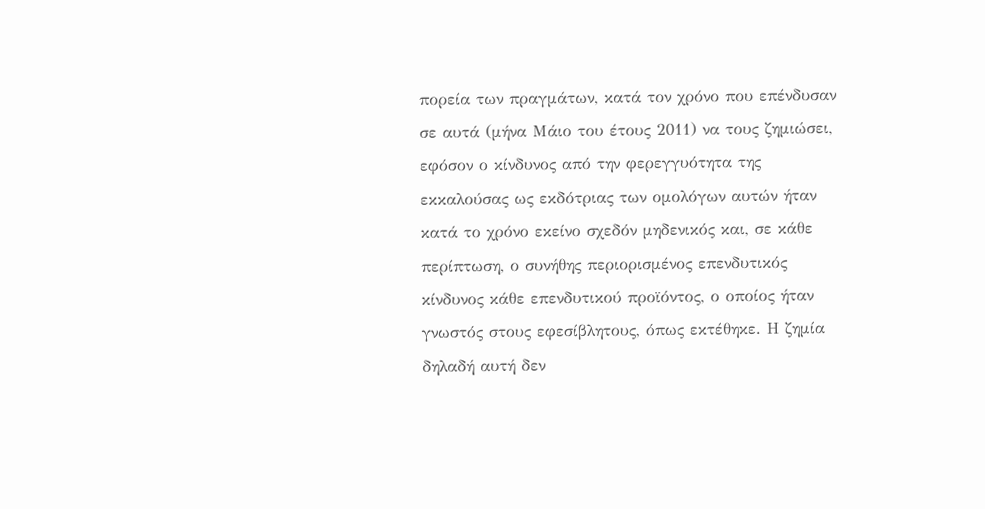πορεία των πραγμάτων, κατά τον χρόνο που επένδυσαν σε αυτά (μήνα Μάιο του έτους 2011) να τους ζημιώσει, εφόσον ο κίνδυνος από την φερεγγυότητα της εκκαλούσας ως εκδότριας των ομολόγων αυτών ήταν κατά το χρόνο εκείνο σχεδόν μηδενικός και, σε κάθε περίπτωση, ο συνήθης περιορισμένος επενδυτικός κίνδυνος κάθε επενδυτικού προϊόντος, ο οποίος ήταν γνωστός στους εφεσίβλητους, όπως εκτέθηκε. Η ζημία δηλαδή αυτή δεν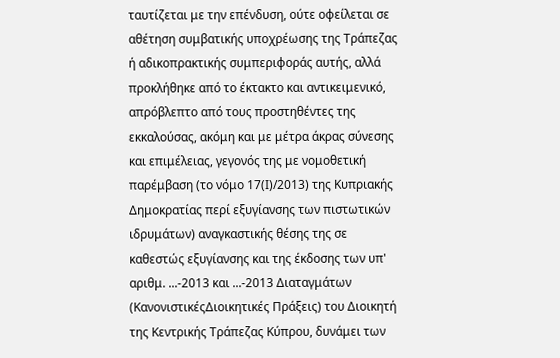ταυτίζεται με την επένδυση, ούτε οφείλεται σε αθέτηση συμβατικής υποχρέωσης της Τράπεζας ή αδικοπρακτικής συμπεριφοράς αυτής, αλλά προκλήθηκε από το έκτακτο και αντικειμενικό, απρόβλεπτο από τους προστηθέντες της εκκαλούσας, ακόμη και με μέτρα άκρας σύνεσης και επιμέλειας, γεγονός της με νομοθετική παρέμβαση (το νόμο 17(Ι)/2013) της Κυπριακής Δημοκρατίας περί εξυγίανσης των πιστωτικών ιδρυμάτων) αναγκαστικής θέσης της σε καθεστώς εξυγίανσης και της έκδοσης των υπ' αριθμ. ...-2013 και ...-2013 Διαταγμάτων (ΚανονιστικέςΔιοικητικές Πράξεις) του Διοικητή της Κεντρικής Τράπεζας Κύπρου, δυνάμει των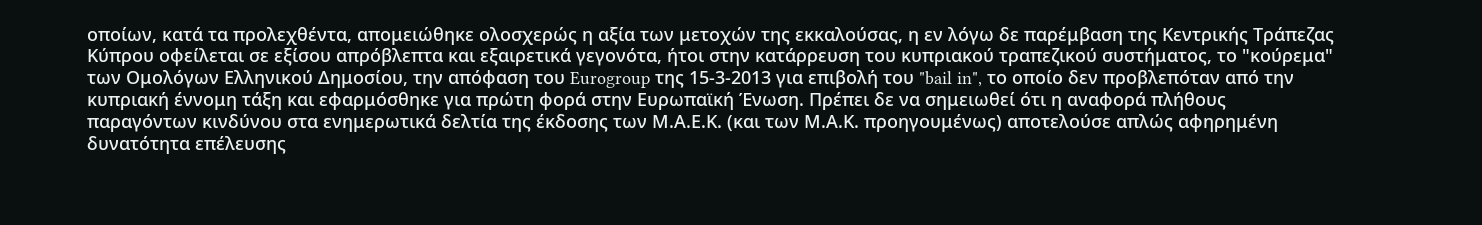οποίων, κατά τα προλεχθέντα, απομειώθηκε ολοσχερώς η αξία των μετοχών της εκκαλούσας, η εν λόγω δε παρέμβαση της Κεντρικής Τράπεζας Κύπρου οφείλεται σε εξίσου απρόβλεπτα και εξαιρετικά γεγονότα, ήτοι στην κατάρρευση του κυπριακού τραπεζικού συστήματος, το "κούρεμα" των Ομολόγων Ελληνικού Δημοσίου, την απόφαση του Eurogroup της 15-3-2013 για επιβολή του "bail in", το οποίο δεν προβλεπόταν από την κυπριακή έννομη τάξη και εφαρμόσθηκε για πρώτη φορά στην Ευρωπαϊκή Ένωση. Πρέπει δε να σημειωθεί ότι η αναφορά πλήθους παραγόντων κινδύνου στα ενημερωτικά δελτία της έκδοσης των Μ.Α.Ε.Κ. (και των Μ.Α.Κ. προηγουμένως) αποτελούσε απλώς αφηρημένη δυνατότητα επέλευσης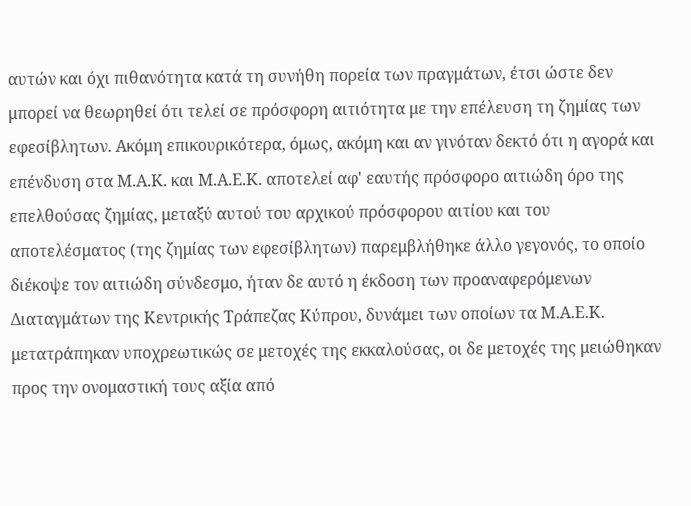αυτών και όχι πιθανότητα κατά τη συνήθη πορεία των πραγμάτων, έτσι ώστε δεν μπορεί να θεωρηθεί ότι τελεί σε πρόσφορη αιτιότητα με την επέλευση τη ζημίας των εφεσίβλητων. Ακόμη επικουρικότερα, όμως, ακόμη και αν γινόταν δεκτό ότι η αγορά και επένδυση στα Μ.Α.Κ. και Μ.Α.Ε.Κ. αποτελεί αφ' εαυτής πρόσφορο αιτιώδη όρο της επελθούσας ζημίας, μεταξύ αυτού του αρχικού πρόσφορου αιτίου και του αποτελέσματος (της ζημίας των εφεσίβλητων) παρεμβλήθηκε άλλο γεγονός, το οποίο διέκοψε τον αιτιώδη σύνδεσμο, ήταν δε αυτό η έκδοση των προαναφερόμενων Διαταγμάτων της Κεντρικής Τράπεζας Κύπρου, δυνάμει των οποίων τα Μ.Α.Ε.Κ. μετατράπηκαν υποχρεωτικώς σε μετοχές της εκκαλούσας, οι δε μετοχές της μειώθηκαν προς την ονομαστική τους αξία από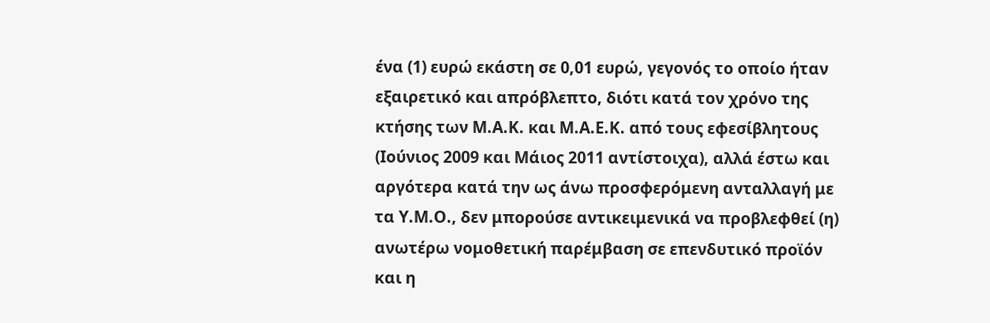ένα (1) ευρώ εκάστη σε 0,01 ευρώ, γεγονός το οποίο ήταν εξαιρετικό και απρόβλεπτο, διότι κατά τον χρόνο της κτήσης των Μ.Α.Κ. και Μ.Α.Ε.Κ. από τους εφεσίβλητους (Ιούνιος 2009 και Μάιος 2011 αντίστοιχα), αλλά έστω και αργότερα κατά την ως άνω προσφερόμενη ανταλλαγή με τα Υ.Μ.Ο., δεν μπορούσε αντικειμενικά να προβλεφθεί (η) ανωτέρω νομοθετική παρέμβαση σε επενδυτικό προϊόν και η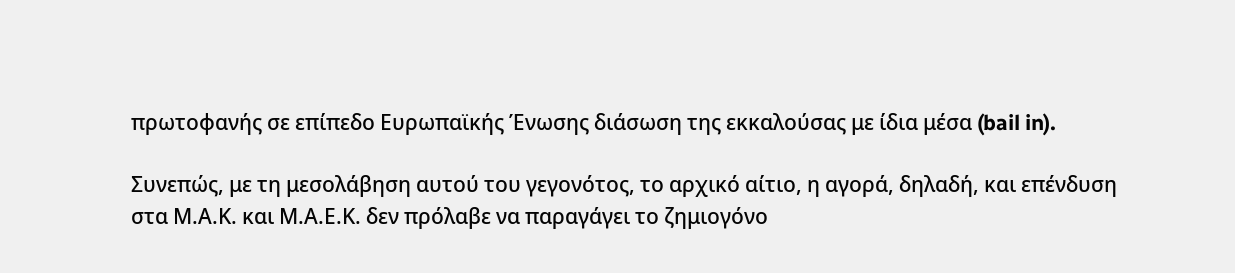πρωτοφανής σε επίπεδο Ευρωπαϊκής Ένωσης διάσωση της εκκαλούσας με ίδια μέσα (bail in).

Συνεπώς, με τη μεσολάβηση αυτού του γεγονότος, το αρχικό αίτιο, η αγορά, δηλαδή, και επένδυση στα Μ.Α.Κ. και Μ.Α.Ε.Κ. δεν πρόλαβε να παραγάγει το ζημιογόνο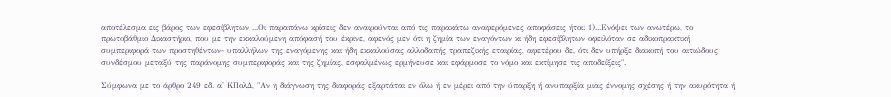αποτέλεσμα εις βάρος των εφεσίβλητων ...Οι παραπάνω κρίσεις δεν αναιρούνται από τις παρακάτω αναφερόμενες αποφάσεις ήτοι: 1)...Ενόψει των ανωτέρω, το πρωτοβάθμιο Δικαστήριο, που με την εκκαλούμενη απόφασή του έκρινε, αφενός μεν ότι η ζημία των εναγόντων κι ήδη εφεσίβλητων οφειλόταν σε αδικοπρακτική συμπεριφορά των προστηθέντων- υπαλλήλων της εναγόμενης και ήδη εκκαλούσας αλλοδαπής τραπεζικής εταιρίας, αφετέρου δε, ότι δεν υπήρξε διακοπή του αιτιώδους συνδέσμου μεταξύ της παράνομης συμπεριφοράς και της ζημίας, εσφαλμένως ερμήνευσε και εφάρμοσε το νόμο και εκτίμησε τις αποδείξεις".

Σύμφωνα με το άρθρο 249 εδ. α' ΚΠολΔ, "Αν η διάγνωση της διαφοράς εξαρτάται εν όλω ή εν μέρει από την ύπαρξη ή ανυπαρξία μιας έννομης σχέσης ή την ακυρότητα ή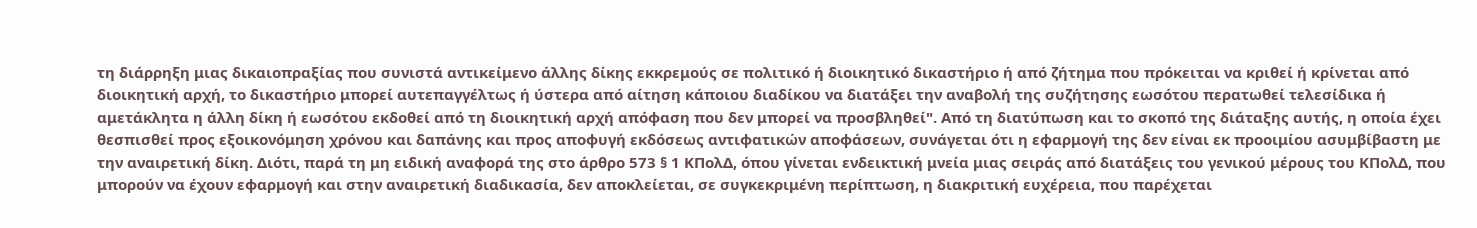τη διάρρηξη μιας δικαιοπραξίας που συνιστά αντικείμενο άλλης δίκης εκκρεμούς σε πολιτικό ή διοικητικό δικαστήριο ή από ζήτημα που πρόκειται να κριθεί ή κρίνεται από διοικητική αρχή, το δικαστήριο μπορεί αυτεπαγγέλτως ή ύστερα από αίτηση κάποιου διαδίκου να διατάξει την αναβολή της συζήτησης εωσότου περατωθεί τελεσίδικα ή αμετάκλητα η άλλη δίκη ή εωσότου εκδοθεί από τη διοικητική αρχή απόφαση που δεν μπορεί να προσβληθεί". Από τη διατύπωση και το σκοπό της διάταξης αυτής, η οποία έχει θεσπισθεί προς εξοικονόμηση χρόνου και δαπάνης και προς αποφυγή εκδόσεως αντιφατικών αποφάσεων, συνάγεται ότι η εφαρμογή της δεν είναι εκ προοιμίου ασυμβίβαστη με την αναιρετική δίκη. Διότι, παρά τη μη ειδική αναφορά της στο άρθρο 573 § 1 ΚΠολΔ, όπου γίνεται ενδεικτική μνεία μιας σειράς από διατάξεις του γενικού μέρους του ΚΠολΔ, που μπορούν να έχουν εφαρμογή και στην αναιρετική διαδικασία, δεν αποκλείεται, σε συγκεκριμένη περίπτωση, η διακριτική ευχέρεια, που παρέχεται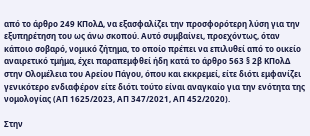από το άρθρο 249 ΚΠολΔ, να εξασφαλίζει την προσφορότερη λύση για την εξυπηρέτηση του ως άνω σκοπού. Αυτό συμβαίνει, προεχόντως, όταν κάποιο σοβαρό, νομικό ζήτημα, το οποίο πρέπει να επιλυθεί από το οικείο αναιρετικό τμήμα, έχει παραπεμφθεί ήδη κατά το άρθρο 563 § 2β ΚΠολΔ στην Ολομέλεια του Αρείου Πάγου, όπου και εκκρεμεί, είτε διότι εμφανίζει γενικότερο ενδιαφέρον είτε διότι τούτο είναι αναγκαίο για την ενότητα της νομολογίας (ΑΠ 1625/2023, ΑΠ 347/2021, ΑΠ 452/2020).

Στην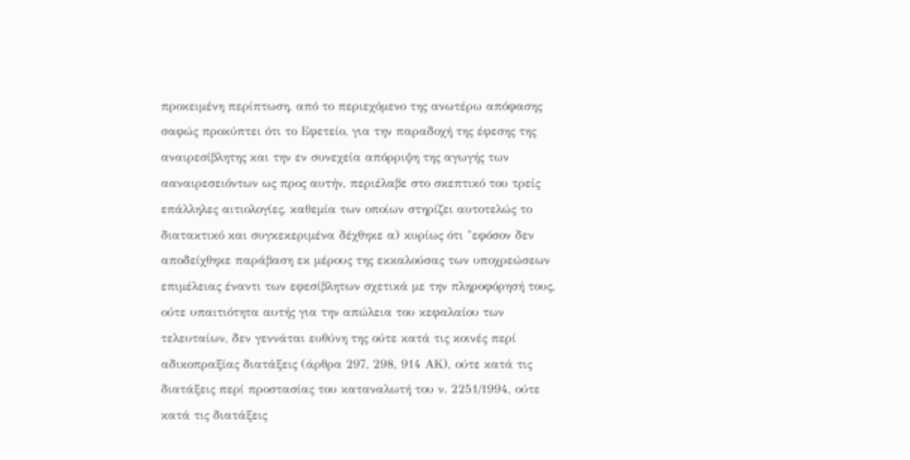προκειμένη περίπτωση, από το περιεχόμενο της ανωτέρω απόφασης σαφώς προκύπτει ότι το Εφετείο, για την παραδοχή της έφεσης της αναιρεσίβλητης και την εν συνεχεία απόρριψη της αγωγής των ααναιρεσειόντων ως προς αυτήν, περιέλαβε στο σκεπτικό του τρείς επάλληλες αιτιολογίες, καθεμία των οποίων στηρίζει αυτοτελώς το διατακτικό και συγκεκεριμένα δέχθηκε α) κυρίως ότι "εφόσον δεν αποδείχθηκε παράβαση εκ μέρους της εκκαλούσας των υποχρεώσεων επιμέλειας έναντι των εφεσίβλητων σχετικά με την πληροφόρησή τους, ούτε υπαιτιότητα αυτής για την απώλεια του κεφαλαίου των τελευταίων, δεν γεννάται ευθύνη της ούτε κατά τις κοινές περί αδικοπραξίας διατάξεις (άρθρα 297, 298, 914 ΑΚ), ούτε κατά τις διατάξεις περί προστασίας του καταναλωτή του ν. 2251/1994, ούτε κατά τις διατάξεις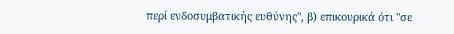περί ενδοσυμβατικής ευθύνης", β) επικουρικά ότι "σε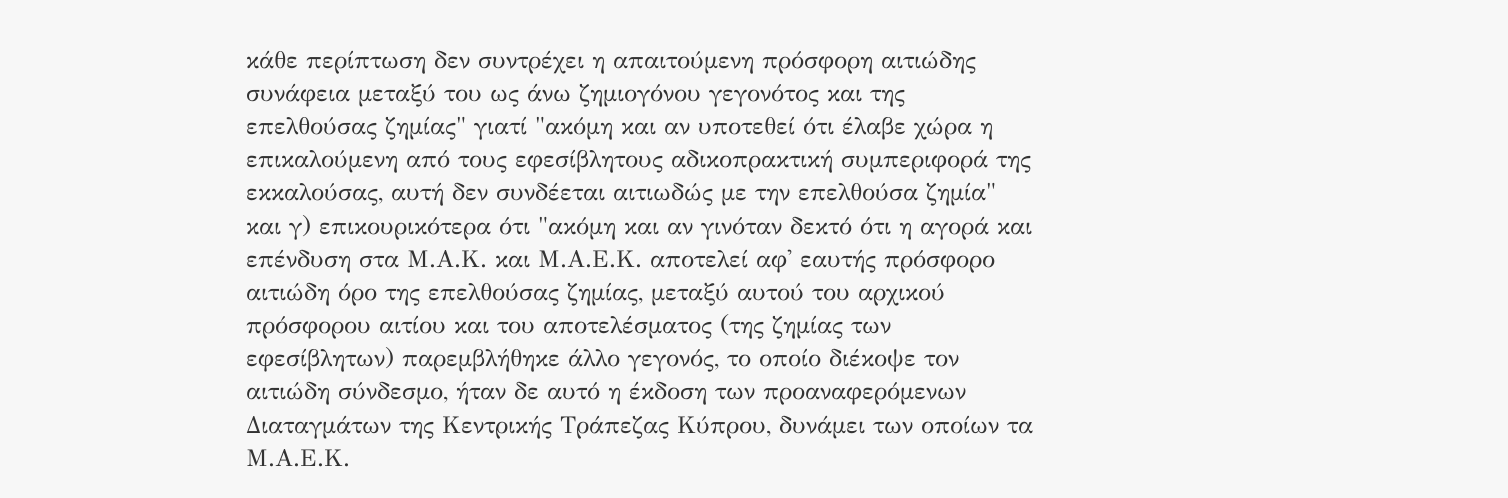κάθε περίπτωση δεν συντρέχει η απαιτούμενη πρόσφορη αιτιώδης συνάφεια μεταξύ του ως άνω ζημιογόνου γεγονότος και της επελθούσας ζημίας" γιατί "ακόμη και αν υποτεθεί ότι έλαβε χώρα η επικαλούμενη από τους εφεσίβλητους αδικοπρακτική συμπεριφορά της εκκαλούσας, αυτή δεν συνδέεται αιτιωδώς με την επελθούσα ζημία" και γ) επικουρικότερα ότι "ακόμη και αν γινόταν δεκτό ότι η αγορά και επένδυση στα Μ.Α.Κ. και Μ.Α.Ε.Κ. αποτελεί αφ' εαυτής πρόσφορο αιτιώδη όρο της επελθούσας ζημίας, μεταξύ αυτού του αρχικού πρόσφορου αιτίου και του αποτελέσματος (της ζημίας των εφεσίβλητων) παρεμβλήθηκε άλλο γεγονός, το οποίο διέκοψε τον αιτιώδη σύνδεσμο, ήταν δε αυτό η έκδοση των προαναφερόμενων Διαταγμάτων της Κεντρικής Τράπεζας Κύπρου, δυνάμει των οποίων τα Μ.Α.Ε.Κ.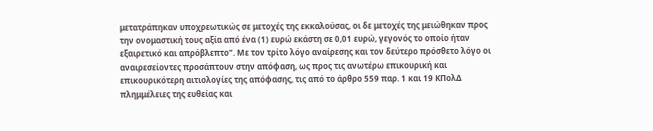μετατράπηκαν υποχρεωτικώς σε μετοχές της εκκαλούσας, οι δε μετοχές της μειώθηκαν προς την ονομαστική τους αξία από ένα (1) ευρώ εκάστη σε 0,01 ευρώ, γεγονός το οποίο ήταν εξαιρετικό και απρόβλεπτο". Με τον τρίτο λόγο αναίρεσης και τον δεύτερο πρόσθετο λόγο οι αναιρεσείοντες προσάπτουν στην απόφαση, ως προς τις ανωτέρω επικουρική και επικουρικότερη αιτιολογίες της απόφασης, τις από το άρθρο 559 παρ. 1 και 19 ΚΠολΔ πλημμέλειες της ευθείας και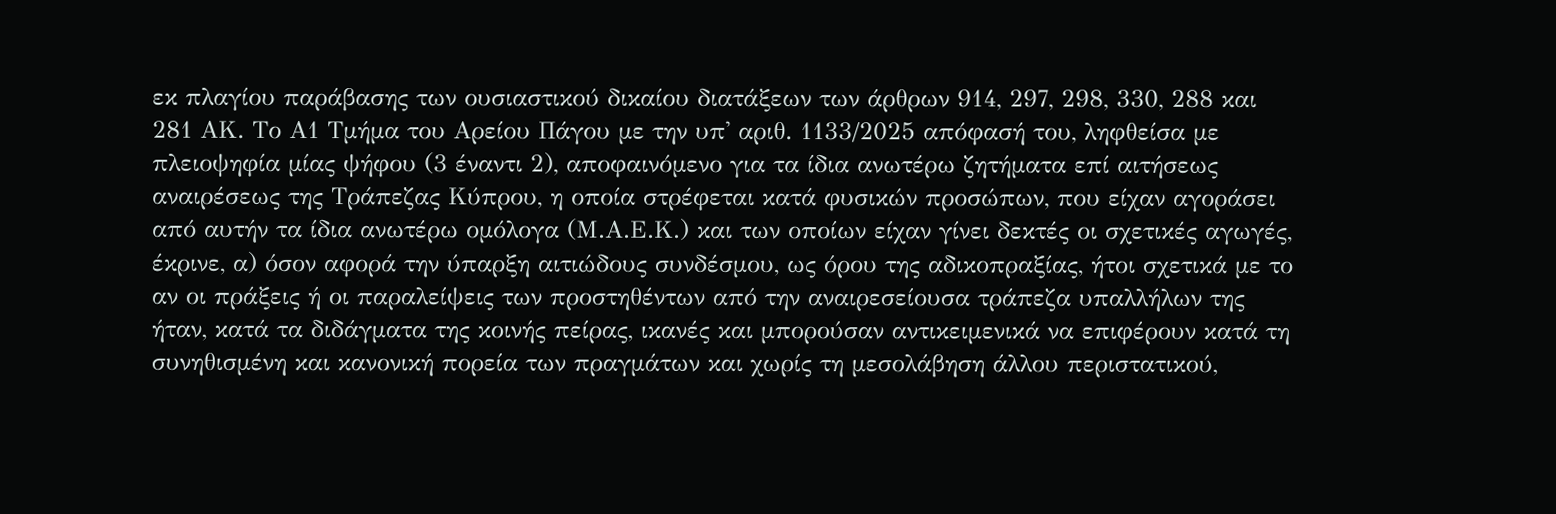εκ πλαγίου παράβασης των ουσιαστικού δικαίου διατάξεων των άρθρων 914, 297, 298, 330, 288 και 281 ΑΚ. Το Α1 Τμήμα του Αρείου Πάγου με την υπ' αριθ. 1133/2025 απόφασή του, ληφθείσα με πλειοψηφία μίας ψήφου (3 έναντι 2), αποφαινόμενο για τα ίδια ανωτέρω ζητήματα επί αιτήσεως αναιρέσεως της Τράπεζας Κύπρου, η οποία στρέφεται κατά φυσικών προσώπων, που είχαν αγοράσει από αυτήν τα ίδια ανωτέρω ομόλογα (Μ.Α.Ε.Κ.) και των οποίων είχαν γίνει δεκτές οι σχετικές αγωγές, έκρινε, α) όσον αφορά την ύπαρξη αιτιώδους συνδέσμου, ως όρου της αδικοπραξίας, ήτοι σχετικά με το αν οι πράξεις ή οι παραλείψεις των προστηθέντων από την αναιρεσείουσα τράπεζα υπαλλήλων της ήταν, κατά τα διδάγματα της κοινής πείρας, ικανές και μπορούσαν αντικειμενικά να επιφέρουν κατά τη συνηθισμένη και κανονική πορεία των πραγμάτων και χωρίς τη μεσολάβηση άλλου περιστατικού,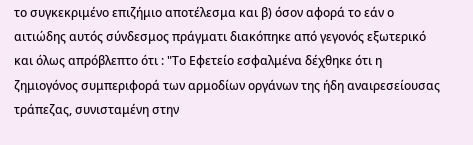το συγκεκριμένο επιζήμιο αποτέλεσμα και β) όσον αφορά το εάν ο αιτιώδης αυτός σύνδεσμος πράγματι διακόπηκε από γεγονός εξωτερικό και όλως απρόβλεπτο ότι : "Το Εφετείο εσφαλμένα δέχθηκε ότι η ζημιογόνος συμπεριφορά των αρμοδίων οργάνων της ήδη αναιρεσείουσας τράπεζας, συνισταμένη στην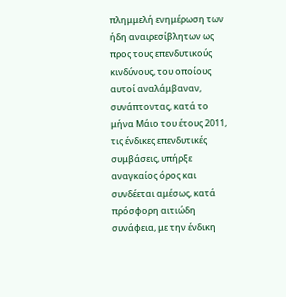πλημμελή ενημέρωση των ήδη αναιρεσίβλητων ως προς τους επενδυτικούς κινδύνους, του οποίους αυτοί αναλάμβαναν, συνάπτοντας, κατά το μήνα Μάιο του έτους 2011, τις ένδικες επενδυτικές συμβάσεις, υπήρξε αναγκαίος όρος και συνδέεται αμέσως, κατά πρόσφορη αιτιώδη συνάφεια, με την ένδικη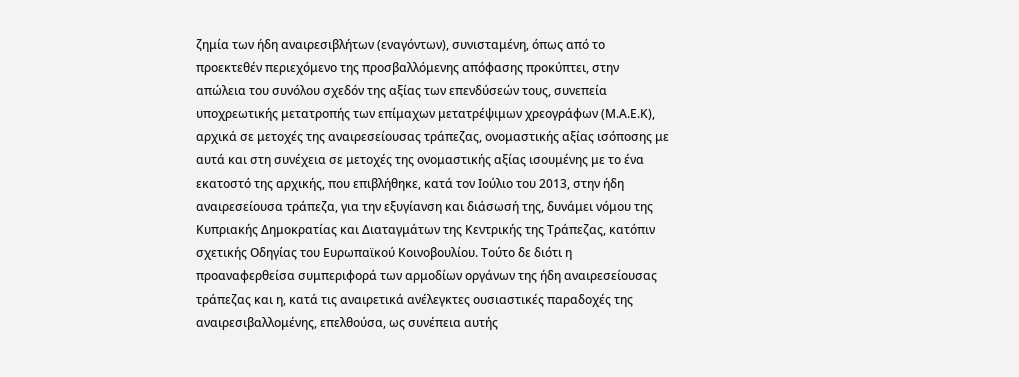ζημία των ήδη αναιρεσιβλήτων (εναγόντων), συνισταμένη, όπως από το προεκτεθέν περιεχόμενο της προσβαλλόμενης απόφασης προκύπτει, στην απώλεια του συνόλου σχεδόν της αξίας των επενδύσεών τους, συνεπεία υποχρεωτικής μετατροπής των επίμαχων μετατρέψιμων χρεογράφων (Μ.Α.Ε.Κ), αρχικά σε μετοχές της αναιρεσείουσας τράπεζας, ονομαστικής αξίας ισόποσης με αυτά και στη συνέχεια σε μετοχές της ονομαστικής αξίας ισουμένης με το ένα εκατοστό της αρχικής, που επιβλήθηκε, κατά τον Ιούλιο του 2013, στην ήδη αναιρεσείουσα τράπεζα, για την εξυγίανση και διάσωσή της, δυνάμει νόμου της Κυπριακής Δημοκρατίας και Διαταγμάτων της Κεντρικής της Τράπεζας, κατόπιν σχετικής Οδηγίας του Ευρωπαϊκού Κοινοβουλίου. Τούτο δε διότι η προαναφερθείσα συμπεριφορά των αρμοδίων οργάνων της ήδη αναιρεσείουσας τράπεζας και η, κατά τις αναιρετικά ανέλεγκτες ουσιαστικές παραδοχές της αναιρεσιβαλλομένης, επελθούσα, ως συνέπεια αυτής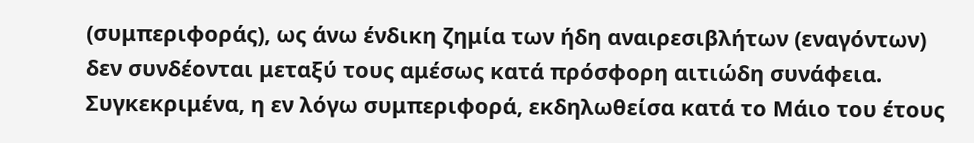(συμπεριφοράς), ως άνω ένδικη ζημία των ήδη αναιρεσιβλήτων (εναγόντων) δεν συνδέονται μεταξύ τους αμέσως κατά πρόσφορη αιτιώδη συνάφεια. Συγκεκριμένα, η εν λόγω συμπεριφορά, εκδηλωθείσα κατά το Μάιο του έτους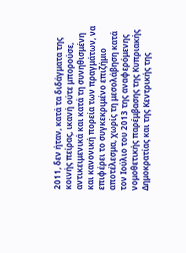2011, δεν ήταν, κατά τα διδάγματα της κοινής πείρας, ικανή ούτε μπορούσε, αντικειμενικά και κατά τη συνηθισμένη και κανονική πορεία των πραγμάτων, να επιφέρει το συγκεκριμένο επιζήμιο αποτέλεσμα, χωρίς τη μεσολάβηση κατά τον Ιούλιο του 2013 της αναφερόμενης νομοθετικής παρέμβασης της Κυπριακής Δημοκρατίας και της Κεντρικής της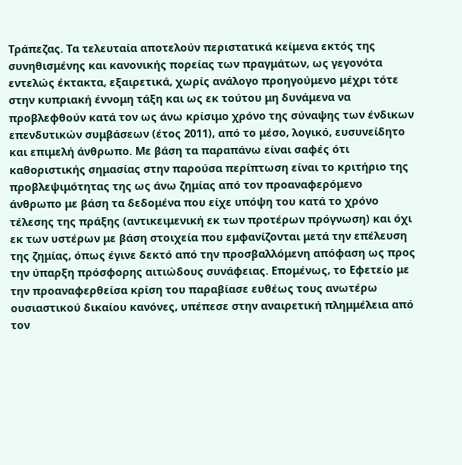Τράπεζας. Τα τελευταία αποτελούν περιστατικά κείμενα εκτός της συνηθισμένης και κανονικής πορείας των πραγμάτων, ως γεγονότα εντελώς έκτακτα, εξαιρετικά, χωρίς ανάλογο προηγούμενο μέχρι τότε στην κυπριακή έννομη τάξη και ως εκ τούτου μη δυνάμενα να προβλεφθούν κατά τον ως άνω κρίσιμο χρόνο της σύναψης των ένδικων επενδυτικών συμβάσεων (έτος 2011), από το μέσο, λογικό, ευσυνείδητο και επιμελή άνθρωπο. Με βάση τα παραπάνω είναι σαφές ότι καθοριστικής σημασίας στην παρούσα περίπτωση είναι το κριτήριο της προβλεψιμότητας της ως άνω ζημίας από τον προαναφερόμενο άνθρωπο με βάση τα δεδομένα που είχε υπόψη του κατά το χρόνο τέλεσης της πράξης (αντικειμενική εκ των προτέρων πρόγνωση) και όχι εκ των υστέρων με βάση στοιχεία που εμφανίζονται μετά την επέλευση της ζημίας, όπως έγινε δεκτό από την προσβαλλόμενη απόφαση ως προς την ύπαρξη πρόσφορης αιτιώδους συνάφειας. Επομένως, το Εφετείο με την προαναφερθείσα κρίση του παραβίασε ευθέως τους ανωτέρω ουσιαστικού δικαίου κανόνες, υπέπεσε στην αναιρετική πλημμέλεια από τον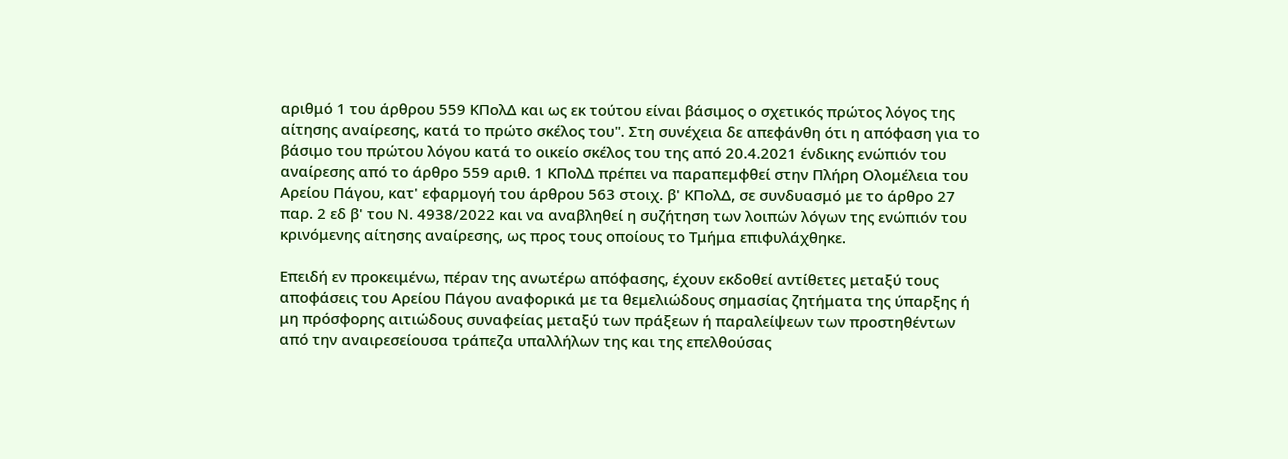αριθμό 1 του άρθρου 559 ΚΠολΔ και ως εκ τούτου είναι βάσιμος ο σχετικός πρώτος λόγος της αίτησης αναίρεσης, κατά το πρώτο σκέλος του". Στη συνέχεια δε απεφάνθη ότι η απόφαση για το βάσιμο του πρώτου λόγου κατά το οικείο σκέλος του της από 20.4.2021 ένδικης ενώπιόν του αναίρεσης από το άρθρο 559 αριθ. 1 ΚΠολΔ πρέπει να παραπεμφθεί στην Πλήρη Ολομέλεια του Αρείου Πάγου, κατ' εφαρμογή του άρθρου 563 στοιχ. β' ΚΠολΔ, σε συνδυασμό με το άρθρο 27 παρ. 2 εδ β' του Ν. 4938/2022 και να αναβληθεί η συζήτηση των λοιπών λόγων της ενώπιόν του κρινόμενης αίτησης αναίρεσης, ως προς τους οποίους το Τμήμα επιφυλάχθηκε.

Επειδή εν προκειμένω, πέραν της ανωτέρω απόφασης, έχουν εκδοθεί αντίθετες μεταξύ τους αποφάσεις του Αρείου Πάγου αναφορικά με τα θεμελιώδους σημασίας ζητήματα της ύπαρξης ή μη πρόσφορης αιτιώδους συναφείας μεταξύ των πράξεων ή παραλείψεων των προστηθέντων από την αναιρεσείουσα τράπεζα υπαλλήλων της και της επελθούσας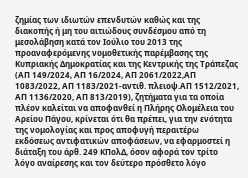ζημίας των ιδιωτών επενδυτών καθώς και της διακοπής ή μη του αιτιώδους συνδέσμου από τη μεσολάβηση κατά τον Ιούλιο του 2013 της προαναφερόμενης νομοθετικής παρέμβασης της Κυπριακής Δημοκρατίας και της Κεντρικής της Τράπεζας (ΑΠ 149/2024, ΑΠ 16/2024, ΑΠ 2061/2022,ΑΠ 1083/2022, ΑΠ 1183/2021-αντιθ. πλειοψ.ΑΠ 1512/2021, ΑΠ 1136/2020, ΑΠ 813/2019), ζητήματα για τα οποία πλέον καλείται να αποφανθεί η Πλήρης Ολομέλεια του Αρείου Πάγου, κρίνεται ότι θα πρέπει, για την ενότητα της νομολογίας και προς αποφυγή περαιτέρω εκδόσεως αντιφατικών αποφάσεων, να εφαρμοστεί η διάταξη του άρθ. 249 ΚΠολΔ, όσον αφορά τον τρίτο λόγο αναίρεσης και τον δεύτερο πρόσθετο λόγο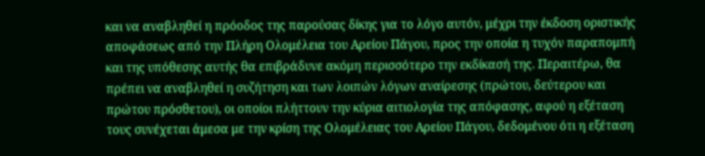και να αναβληθεί η πρόοδος της παρούσας δίκης για το λόγο αυτόν, μέχρι την έκδοση οριστικής αποφάσεως από την Πλήρη Ολομέλεια του Αρείου Πάγου, προς την οποία η τυχόν παραπομπή και της υπόθεσης αυτής θα επιβράδυνε ακόμη περισσότερο την εκδίκασή της. Περαιτέρω, θα πρέπει να αναβληθεί η συζήτηση και των λοιπών λόγων αναίρεσης (πρώτου, δεύτερου και πρώτου πρόσθετου), οι οποίοι πλήττουν την κύρια αιτιολογία της απόφασης, αφού η εξέταση τους συνέχεται άμεσα με την κρίση της Ολομέλειας του Αρείου Πάγου, δεδομένου ότι η εξέταση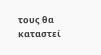τους θα καταστεί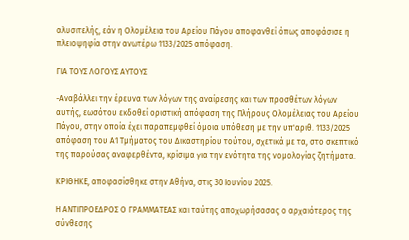αλυσιτελής, εάν η Ολομέλεια του Αρείου Πάγου αποφανθεί όπως αποφάσισε η πλειοψηφία στην ανωτέρω 1133/2025 απόφαση.

ΓΙΑ ΤΟΥΣ ΛΟΓΟΥΣ ΑΥΤΟΥΣ

-Αναβάλλει την έρευνα των λόγων της αναίρεσης και των προσθέτων λόγων αυτής, εωσότου εκδοθεί οριστική απόφαση της Πλήρους Ολομέλειας του Αρείου Πάγου, στην οποία έχει παραπεμφθεί όμοια υπόθεση με την υπ'αριθ. 1133/2025 απόφαση του Α1 Τμήματος του Δικαστηρίου τούτου, σχετικά με τα, στο σκεπτικό της παρούσας αναφερθέντα, κρίσιμα για την ενότητα της νομολογίας ζητήματα.

ΚΡΙΘΗΚΕ, αποφασίσθηκε στην Αθήνα, στις 30 Ιουνίου 2025.

Η ΑΝΤΙΠΡΟΕΔΡΟΣ Ο ΓΡΑΜΜΑΤΕΑΣ και ταύτης αποχωρήσασας ο αρχαιότερος της σύνθεσης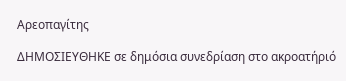Αρεοπαγίτης

ΔΗΜΟΣΙΕΥΘΗΚΕ σε δημόσια συνεδρίαση στο ακροατήριό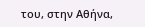του, στην Αθήνα,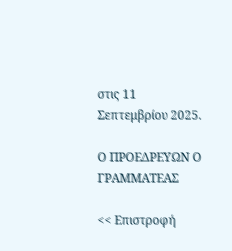στις 11 Σεπτεμβρίου 2025.

Ο ΠΡΟΕΔΡΕΥΩΝ Ο ΓΡΑΜΜΑΤΕΑΣ

<< Επιστροφή